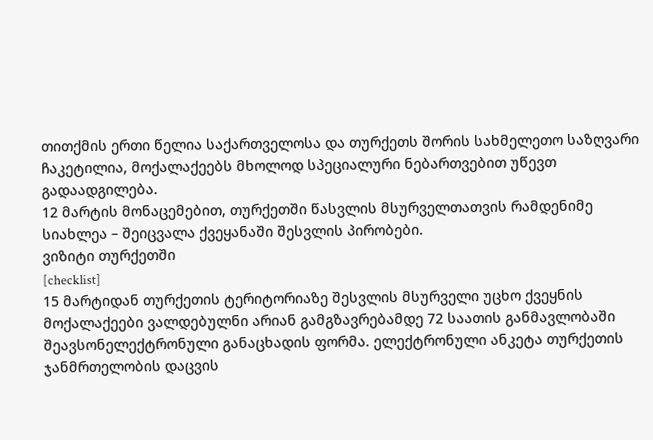თითქმის ერთი წელია საქართველოსა და თურქეთს შორის სახმელეთო საზღვარი ჩაკეტილია, მოქალაქეებს მხოლოდ სპეციალური ნებართვებით უწევთ გადაადგილება.
12 მარტის მონაცემებით, თურქეთში წასვლის მსურველთათვის რამდენიმე სიახლეა – შეიცვალა ქვეყანაში შესვლის პირობები.
ვიზიტი თურქეთში
[checklist]
15 მარტიდან თურქეთის ტერიტორიაზე შესვლის მსურველი უცხო ქვეყნის მოქალაქეები ვალდებულნი არიან გამგზავრებამდე 72 საათის განმავლობაში შეავსონელექტრონული განაცხადის ფორმა. ელექტრონული ანკეტა თურქეთის ჯანმრთელობის დაცვის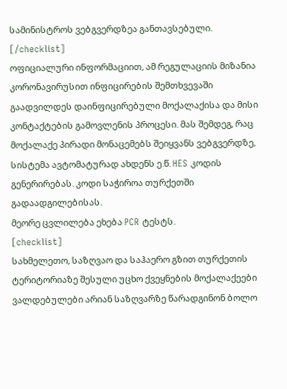სამინისტროს ვებგვერდზეა განთავსებული.
[/checklist]
ოფიციალური ინფორმაციით, ამ რეგულაციის მიზანია კორონავირუსით ინფიცირების შემთხვევაში გაადვილდეს დაინფიცირებული მოქალაქისა და მისი კონტაქტების გამოვლენის პროცესი. მას შემდეგ, რაც მოქალაქე პირადი მონაცემებს შეიყვანს ვებგვერდზე, სისტემა ავტომატურად ახდენს ე.წ. HES კოდის გენერირებას. კოდი საჭიროა თურქეთში გადაადგილებისას.
მეორე ცვლილება ეხება PCR ტესტს.
[checklist]
სახმელეთო, საზღვაო და საჰაერო გზით თურქეთის ტერიტორიაზე შესული უცხო ქვეყნების მოქალაქეები ვალდებულები არიან საზღვარზე წარადგინონ ბოლო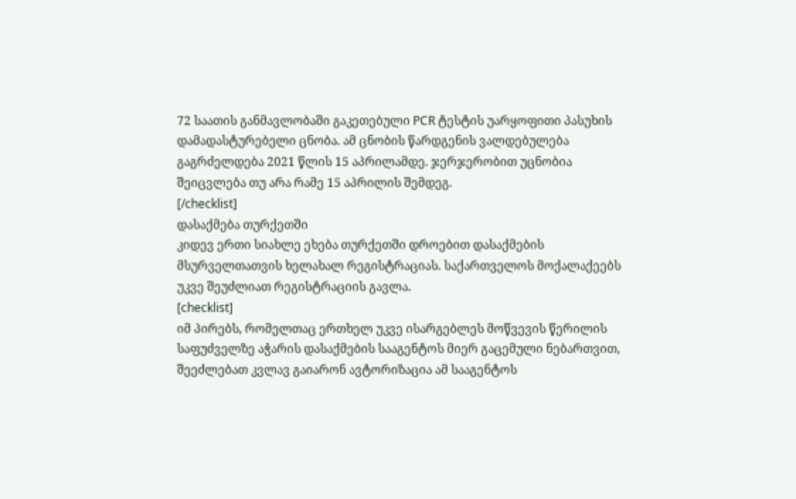72 საათის განმავლობაში გაკეთებული PCR ტესტის უარყოფითი პასუხის დამადასტურებელი ცნობა. ამ ცნობის წარდგენის ვალდებულება გაგრძელდება 2021 წლის 15 აპრილამდე. ჯერჯერობით უცნობია შეიცვლება თუ არა რამე 15 აპრილის შემდეგ.
[/checklist]
დასაქმება თურქეთში
კიდევ ერთი სიახლე ეხება თურქეთში დროებით დასაქმების მსურველთათვის ხელახალ რეგისტრაციას. საქართველოს მოქალაქეებს უკვე შეუძლიათ რეგისტრაციის გავლა.
[checklist]
იმ პირებს, რომელთაც ერთხელ უკვე ისარგებლეს მოწვევის წერილის საფუძველზე აჭარის დასაქმების სააგენტოს მიერ გაცემული ნებართვით, შეეძლებათ კვლავ გაიარონ ავტორიზაცია ამ სააგენტოს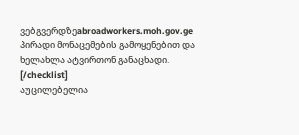ვებგვერდზეabroadworkers.moh.gov.ge პირადი მონაცემების გამოყენებით და ხელახლა ატვირთონ განაცხადი.
[/checklist]
აუცილებელია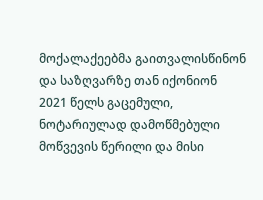მოქალაქეებმა გაითვალისწინონ და საზღვარზე თან იქონიონ 2021 წელს გაცემული, ნოტარიულად დამოწმებული მოწვევის წერილი და მისი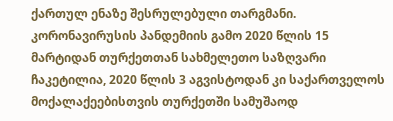ქართულ ენაზე შესრულებული თარგმანი.
კორონავირუსის პანდემიის გამო 2020 წლის 15 მარტიდან თურქეთთან სახმელეთო საზღვარი ჩაკეტილია, 2020 წლის 3 აგვისტოდან კი საქართველოს მოქალაქეებისთვის თურქეთში სამუშაოდ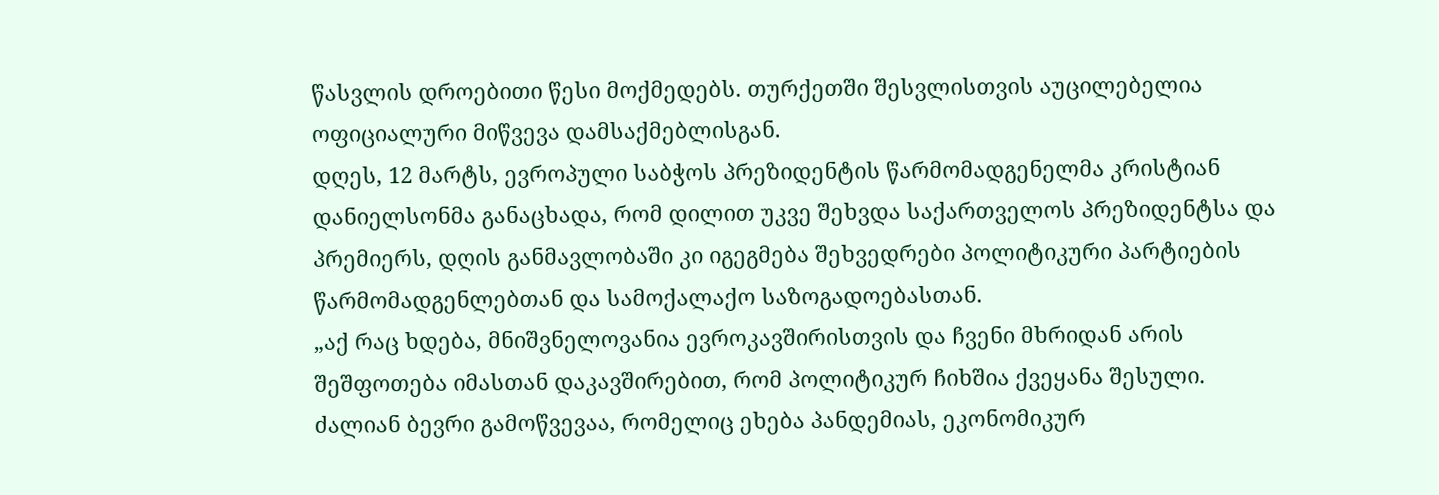წასვლის დროებითი წესი მოქმედებს. თურქეთში შესვლისთვის აუცილებელია ოფიციალური მიწვევა დამსაქმებლისგან.
დღეს, 12 მარტს, ევროპული საბჭოს პრეზიდენტის წარმომადგენელმა კრისტიან დანიელსონმა განაცხადა, რომ დილით უკვე შეხვდა საქართველოს პრეზიდენტსა და პრემიერს, დღის განმავლობაში კი იგეგმება შეხვედრები პოლიტიკური პარტიების წარმომადგენლებთან და სამოქალაქო საზოგადოებასთან.
„აქ რაც ხდება, მნიშვნელოვანია ევროკავშირისთვის და ჩვენი მხრიდან არის შეშფოთება იმასთან დაკავშირებით, რომ პოლიტიკურ ჩიხშია ქვეყანა შესული.
ძალიან ბევრი გამოწვევაა, რომელიც ეხება პანდემიას, ეკონომიკურ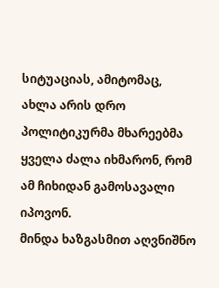სიტუაციას, ამიტომაც, ახლა არის დრო პოლიტიკურმა მხარეებმა ყველა ძალა იხმარონ, რომ ამ ჩიხიდან გამოსავალი იპოვონ.
მინდა ხაზგასმით აღვნიშნო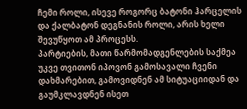ჩემი როლი, ისევე როგორც ბატონი ჰარცელის და ქალბატონ დეგნანის როლი, არის ხელი შევუწყოთ ამ პროცესს.
პარტიების, მათი წარმომადგენლების საქმეა უკვე თვითონ იპოვონ გამოსავალი ჩვენი დახმარებით, გამოვიდნენ ამ სიტუაციიდან და გაუმკლავდნენ ისეთ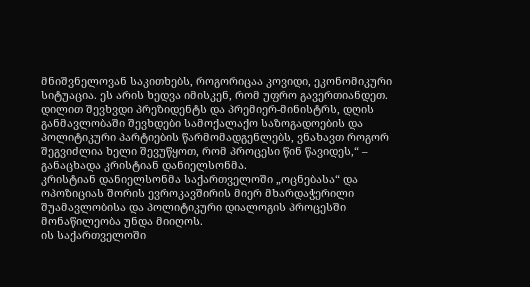მნიშვნელოვან საკითხებს, როგორიცაა კოვიდი, ეკონომიკური სიტუაცია. ეს არის ხედვა იმისკენ, რომ უფრო გავერთიანდეთ.
დილით შევხვდი პრეზიდენტს და პრემიერ-მინისტრს, დღის განმავლობაში შევხდები სამოქალაქო საზოგადოების და პოლიტიკური პარტიების წარმომადგენლებს, ვნახავთ როგორ შეგვიძლია ხელი შევუწყოთ, რომ პროცესი წინ წავიდეს,“ – განაცხადა კრისტიან დანიელსონმა.
კრისტიან დანიელსონმა საქართველოში „ოცნებასა“ და ოპოზიციას შორის ევროკავშირის მიერ მხარდაჭერილი შუამავლობისა და პოლიტიკური დიალოგის პროცესში მონაწილეობა უნდა მიიღოს.
ის საქართველოში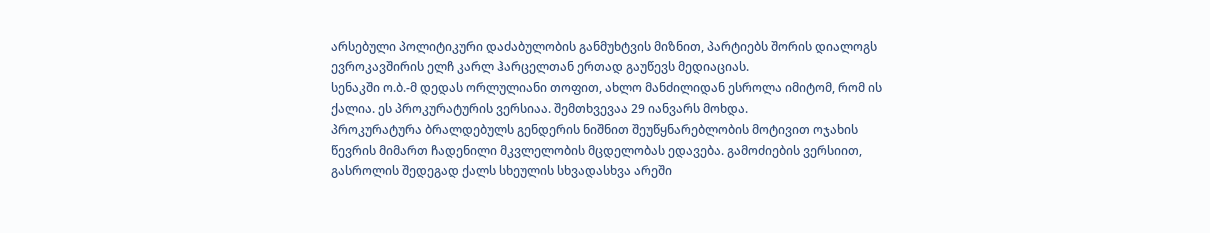არსებული პოლიტიკური დაძაბულობის განმუხტვის მიზნით, პარტიებს შორის დიალოგს ევროკავშირის ელჩ კარლ ჰარცელთან ერთად გაუწევს მედიაციას.
სენაკში ო.ბ.-მ დედას ორლულიანი თოფით, ახლო მანძილიდან ესროლა იმიტომ, რომ ის ქალია. ეს პროკურატურის ვერსიაა. შემთხვევაა 29 იანვარს მოხდა.
პროკურატურა ბრალდებულს გენდერის ნიშნით შეუწყნარებლობის მოტივით ოჯახის წევრის მიმართ ჩადენილი მკვლელობის მცდელობას ედავება. გამოძიების ვერსიით, გასროლის შედეგად ქალს სხეულის სხვადასხვა არეში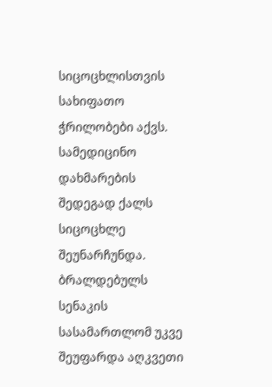სიცოცხლისთვის სახიფათო ჭრილობები აქვს. სამედიცინო დახმარების შედეგად ქალს სიცოცხლე შეუნარჩუნდა.
ბრალდებულს სენაკის სასამართლომ უკვე შეუფარდა აღკვეთი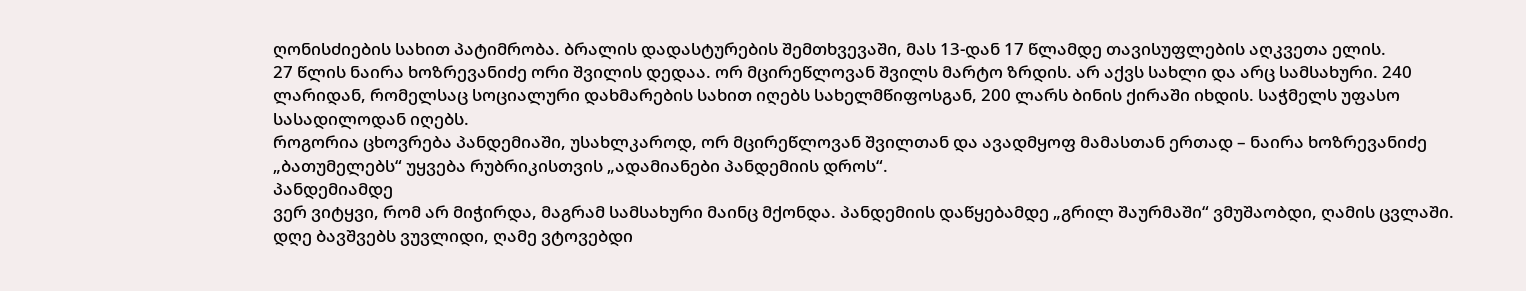ღონისძიების სახით პატიმრობა. ბრალის დადასტურების შემთხვევაში, მას 13-დან 17 წლამდე თავისუფლების აღკვეთა ელის.
27 წლის ნაირა ხოზრევანიძე ორი შვილის დედაა. ორ მცირეწლოვან შვილს მარტო ზრდის. არ აქვს სახლი და არც სამსახური. 240 ლარიდან, რომელსაც სოციალური დახმარების სახით იღებს სახელმწიფოსგან, 200 ლარს ბინის ქირაში იხდის. საჭმელს უფასო სასადილოდან იღებს.
როგორია ცხოვრება პანდემიაში, უსახლკაროდ, ორ მცირეწლოვან შვილთან და ავადმყოფ მამასთან ერთად – ნაირა ხოზრევანიძე „ბათუმელებს“ უყვება რუბრიკისთვის „ადამიანები პანდემიის დროს“.
პანდემიამდე
ვერ ვიტყვი, რომ არ მიჭირდა, მაგრამ სამსახური მაინც მქონდა. პანდემიის დაწყებამდე „გრილ შაურმაში“ ვმუშაობდი, ღამის ცვლაში. დღე ბავშვებს ვუვლიდი, ღამე ვტოვებდი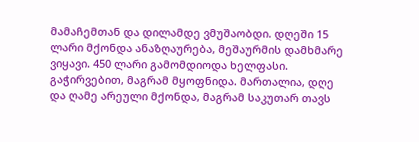მამაჩემთან და დილამდე ვმუშაობდი. დღეში 15 ლარი მქონდა ანაზღაურება, მეშაურმის დამხმარე ვიყავი. 450 ლარი გამომდიოდა ხელფასი. გაჭირვებით, მაგრამ მყოფნიდა. მართალია, დღე და ღამე არეული მქონდა, მაგრამ საკუთარ თავს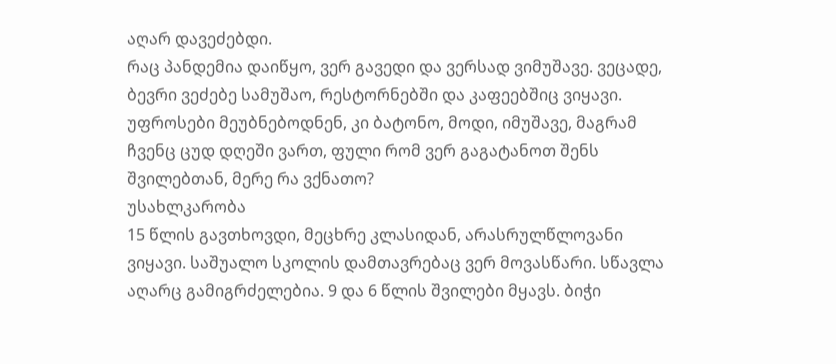აღარ დავეძებდი.
რაც პანდემია დაიწყო, ვერ გავედი და ვერსად ვიმუშავე. ვეცადე, ბევრი ვეძებე სამუშაო, რესტორნებში და კაფეებშიც ვიყავი. უფროსები მეუბნებოდნენ, კი ბატონო, მოდი, იმუშავე, მაგრამ ჩვენც ცუდ დღეში ვართ, ფული რომ ვერ გაგატანოთ შენს შვილებთან, მერე რა ვქნათო?
უსახლკარობა
15 წლის გავთხოვდი, მეცხრე კლასიდან, არასრულწლოვანი ვიყავი. საშუალო სკოლის დამთავრებაც ვერ მოვასწარი. სწავლა აღარც გამიგრძელებია. 9 და 6 წლის შვილები მყავს. ბიჭი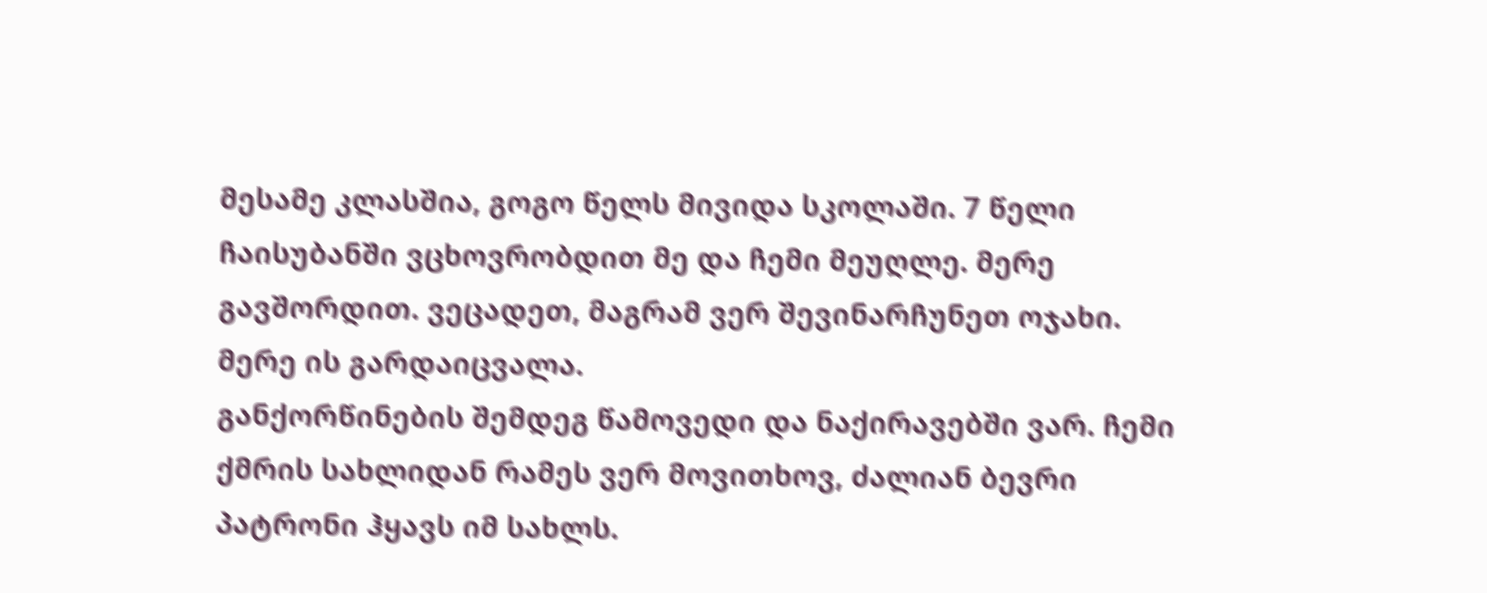მესამე კლასშია, გოგო წელს მივიდა სკოლაში. 7 წელი ჩაისუბანში ვცხოვრობდით მე და ჩემი მეუღლე. მერე გავშორდით. ვეცადეთ, მაგრამ ვერ შევინარჩუნეთ ოჯახი. მერე ის გარდაიცვალა.
განქორწინების შემდეგ წამოვედი და ნაქირავებში ვარ. ჩემი ქმრის სახლიდან რამეს ვერ მოვითხოვ, ძალიან ბევრი პატრონი ჰყავს იმ სახლს.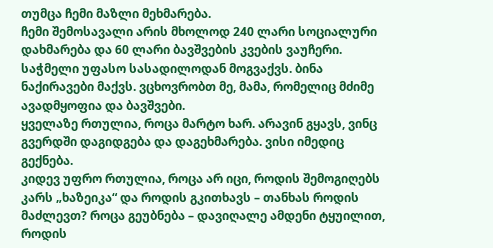თუმცა ჩემი მაზლი მეხმარება.
ჩემი შემოსავალი არის მხოლოდ 240 ლარი სოციალური დახმარება და 60 ლარი ბავშვების კვების ვაუჩერი. საჭმელი უფასო სასადილოდან მოგვაქვს. ბინა ნაქირავები მაქვს. ვცხოვრობთ მე, მამა, რომელიც მძიმე ავადმყოფია და ბავშვები.
ყველაზე რთულია, როცა მარტო ხარ. არავინ გყავს, ვინც გვერდში დაგიდგება და დაგეხმარება. ვისი იმედიც გექნება.
კიდევ უფრო რთულია, როცა არ იცი, როდის შემოგიღებს კარს „ხაზეიკა“ და როდის გკითხავს – თანხას როდის მაძლევთ? როცა გეუბნება – დავიღალე ამდენი ტყუილით, როდის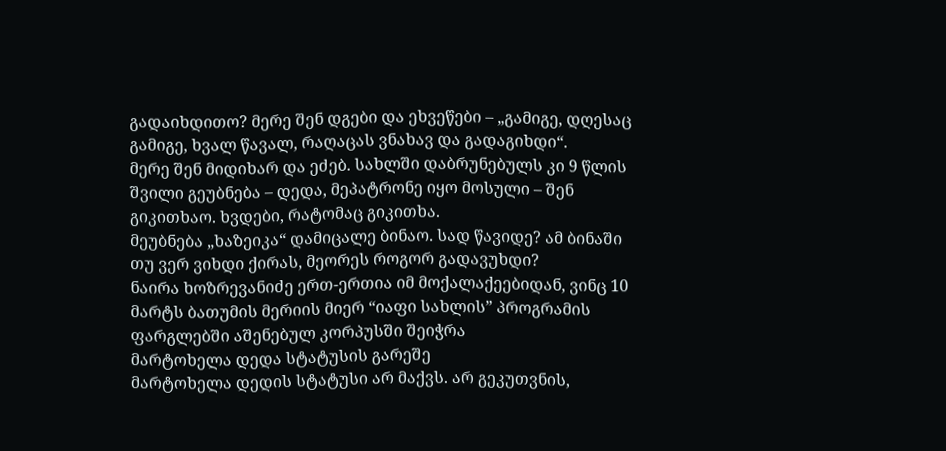გადაიხდითო? მერე შენ დგები და ეხვეწები – „გამიგე, დღესაც გამიგე, ხვალ წავალ, რაღაცას ვნახავ და გადაგიხდი“.
მერე შენ მიდიხარ და ეძებ. სახლში დაბრუნებულს კი 9 წლის შვილი გეუბნება – დედა, მეპატრონე იყო მოსული – შენ გიკითხაო. ხვდები, რატომაც გიკითხა.
მეუბნება „ხაზეიკა“ დამიცალე ბინაო. სად წავიდე? ამ ბინაში თუ ვერ ვიხდი ქირას, მეორეს როგორ გადავუხდი?
ნაირა ხოზრევანიძე ერთ-ერთია იმ მოქალაქეებიდან, ვინც 10 მარტს ბათუმის მერიის მიერ “იაფი სახლის” პროგრამის ფარგლებში აშენებულ კორპუსში შეიჭრა
მარტოხელა დედა სტატუსის გარეშე
მარტოხელა დედის სტატუსი არ მაქვს. არ გეკუთვნის,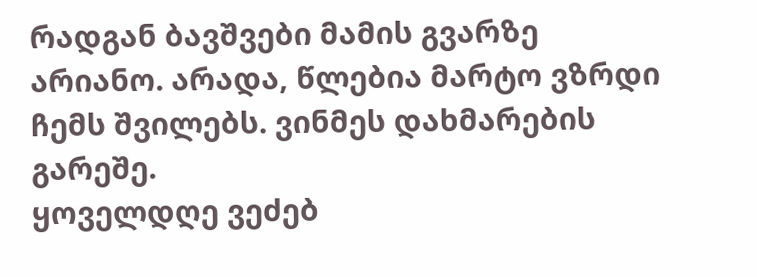რადგან ბავშვები მამის გვარზე არიანო. არადა, წლებია მარტო ვზრდი ჩემს შვილებს. ვინმეს დახმარების გარეშე.
ყოველდღე ვეძებ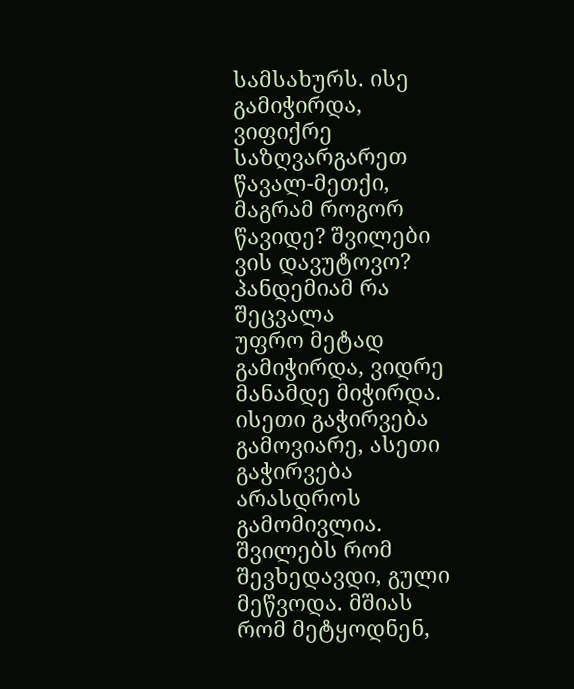სამსახურს. ისე გამიჭირდა, ვიფიქრე საზღვარგარეთ წავალ-მეთქი, მაგრამ როგორ წავიდე? შვილები ვის დავუტოვო?
პანდემიამ რა შეცვალა
უფრო მეტად გამიჭირდა, ვიდრე მანამდე მიჭირდა. ისეთი გაჭირვება გამოვიარე, ასეთი გაჭირვება არასდროს გამომივლია. შვილებს რომ შევხედავდი, გული მეწვოდა. მშიას რომ მეტყოდნენ,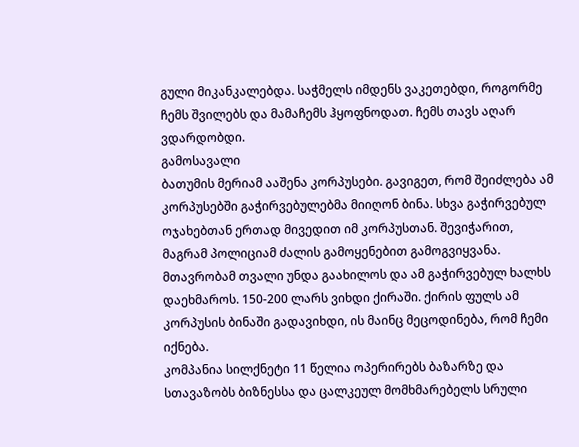გული მიკანკალებდა. საჭმელს იმდენს ვაკეთებდი, როგორმე ჩემს შვილებს და მამაჩემს ჰყოფნოდათ. ჩემს თავს აღარ ვდარდობდი.
გამოსავალი
ბათუმის მერიამ ააშენა კორპუსები. გავიგეთ, რომ შეიძლება ამ კორპუსებში გაჭირვებულებმა მიიღონ ბინა. სხვა გაჭირვებულ ოჯახებთან ერთად მივედით იმ კორპუსთან. შევიჭარით, მაგრამ პოლიციამ ძალის გამოყენებით გამოგვიყვანა.
მთავრობამ თვალი უნდა გაახილოს და ამ გაჭირვებულ ხალხს დაეხმაროს. 150-200 ლარს ვიხდი ქირაში. ქირის ფულს ამ კორპუსის ბინაში გადავიხდი, ის მაინც მეცოდინება, რომ ჩემი იქნება.
კომპანია სილქნეტი 11 წელია ოპერირებს ბაზარზე და სთავაზობს ბიზნესსა და ცალკეულ მომხმარებელს სრული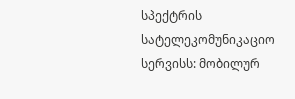სპექტრის სატელეკომუნიკაციო სერვისს: მობილურ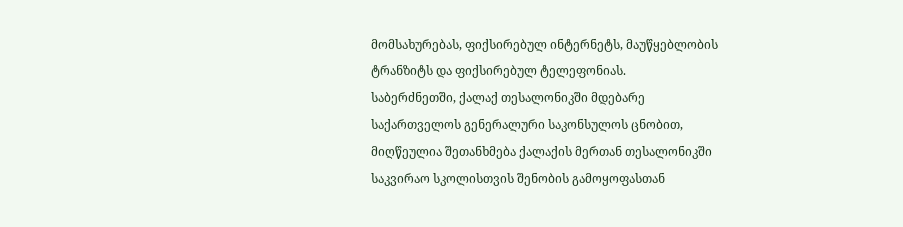მომსახურებას, ფიქსირებულ ინტერნეტს, მაუწყებლობის ტრანზიტს და ფიქსირებულ ტელეფონიას.
საბერძნეთში, ქალაქ თესალონიკში მდებარე საქართველოს გენერალური საკონსულოს ცნობით, მიღწეულია შეთანხმება ქალაქის მერთან თესალონიკში საკვირაო სკოლისთვის შენობის გამოყოფასთან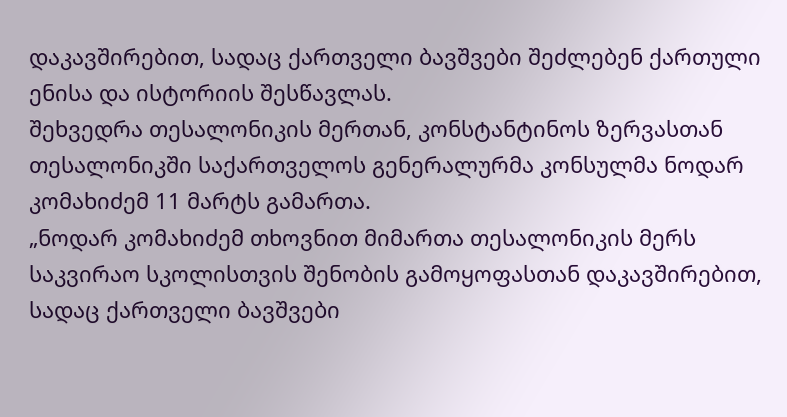დაკავშირებით, სადაც ქართველი ბავშვები შეძლებენ ქართული ენისა და ისტორიის შესწავლას.
შეხვედრა თესალონიკის მერთან, კონსტანტინოს ზერვასთან თესალონიკში საქართველოს გენერალურმა კონსულმა ნოდარ კომახიძემ 11 მარტს გამართა.
„ნოდარ კომახიძემ თხოვნით მიმართა თესალონიკის მერს საკვირაო სკოლისთვის შენობის გამოყოფასთან დაკავშირებით, სადაც ქართველი ბავშვები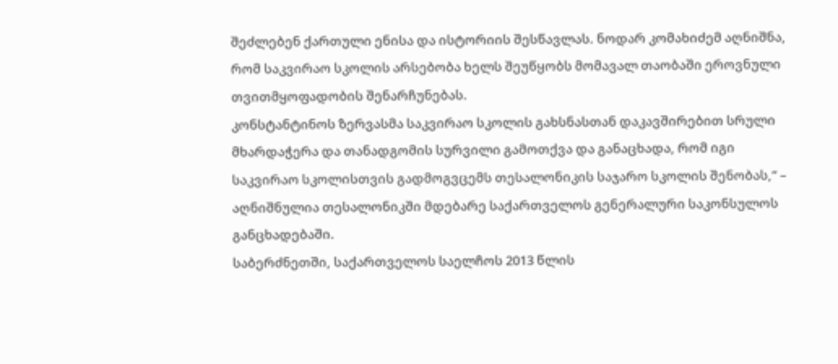შეძლებენ ქართული ენისა და ისტორიის შესწავლას. ნოდარ კომახიძემ აღნიშნა, რომ საკვირაო სკოლის არსებობა ხელს შეუწყობს მომავალ თაობაში ეროვნული თვითმყოფადობის შენარჩუნებას.
კონსტანტინოს ზერვასმა საკვირაო სკოლის გახსნასთან დაკავშირებით სრული მხარდაჭერა და თანადგომის სურვილი გამოთქვა და განაცხადა, რომ იგი საკვირაო სკოლისთვის გადმოგვცემს თესალონიკის საჯარო სკოლის შენობას,“ – აღნიშნულია თესალონიკში მდებარე საქართველოს გენერალური საკონსულოს განცხადებაში.
საბერძნეთში, საქართველოს საელჩოს 2013 წლის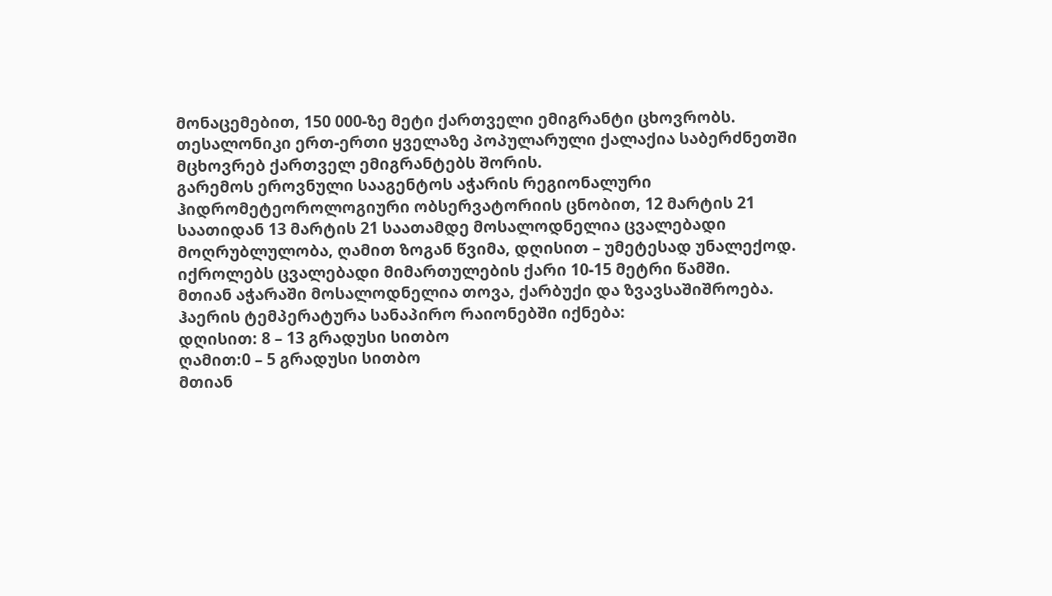მონაცემებით, 150 000-ზე მეტი ქართველი ემიგრანტი ცხოვრობს. თესალონიკი ერთ-ერთი ყველაზე პოპულარული ქალაქია საბერძნეთში მცხოვრებ ქართველ ემიგრანტებს შორის.
გარემოს ეროვნული სააგენტოს აჭარის რეგიონალური ჰიდრომეტეოროლოგიური ობსერვატორიის ცნობით, 12 მარტის 21 საათიდან 13 მარტის 21 საათამდე მოსალოდნელია ცვალებადი მოღრუბლულობა, ღამით ზოგან წვიმა, დღისით – უმეტესად უნალექოდ.
იქროლებს ცვალებადი მიმართულების ქარი 10-15 მეტრი წამში.
მთიან აჭარაში მოსალოდნელია თოვა, ქარბუქი და ზვავსაშიშროება.
ჰაერის ტემპერატურა სანაპირო რაიონებში იქნება:
დღისით: 8 – 13 გრადუსი სითბო
ღამით:0 – 5 გრადუსი სითბო
მთიან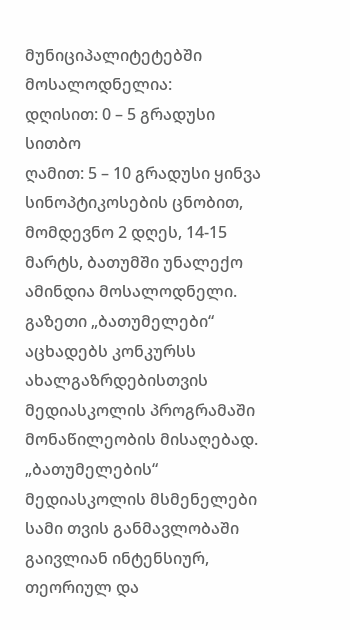მუნიციპალიტეტებში მოსალოდნელია:
დღისით: 0 – 5 გრადუსი სითბო
ღამით: 5 – 10 გრადუსი ყინვა
სინოპტიკოსების ცნობით, მომდევნო 2 დღეს, 14-15 მარტს, ბათუმში უნალექო ამინდია მოსალოდნელი.
გაზეთი „ბათუმელები“ აცხადებს კონკურსს ახალგაზრდებისთვის მედიასკოლის პროგრამაში მონაწილეობის მისაღებად.
„ბათუმელების“ მედიასკოლის მსმენელები სამი თვის განმავლობაში გაივლიან ინტენსიურ, თეორიულ და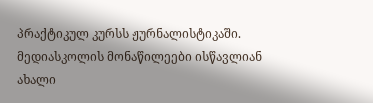პრაქტიკულ კურსს ჟურნალისტიკაში.
მედიასკოლის მონაწილეები ისწავლიან ახალი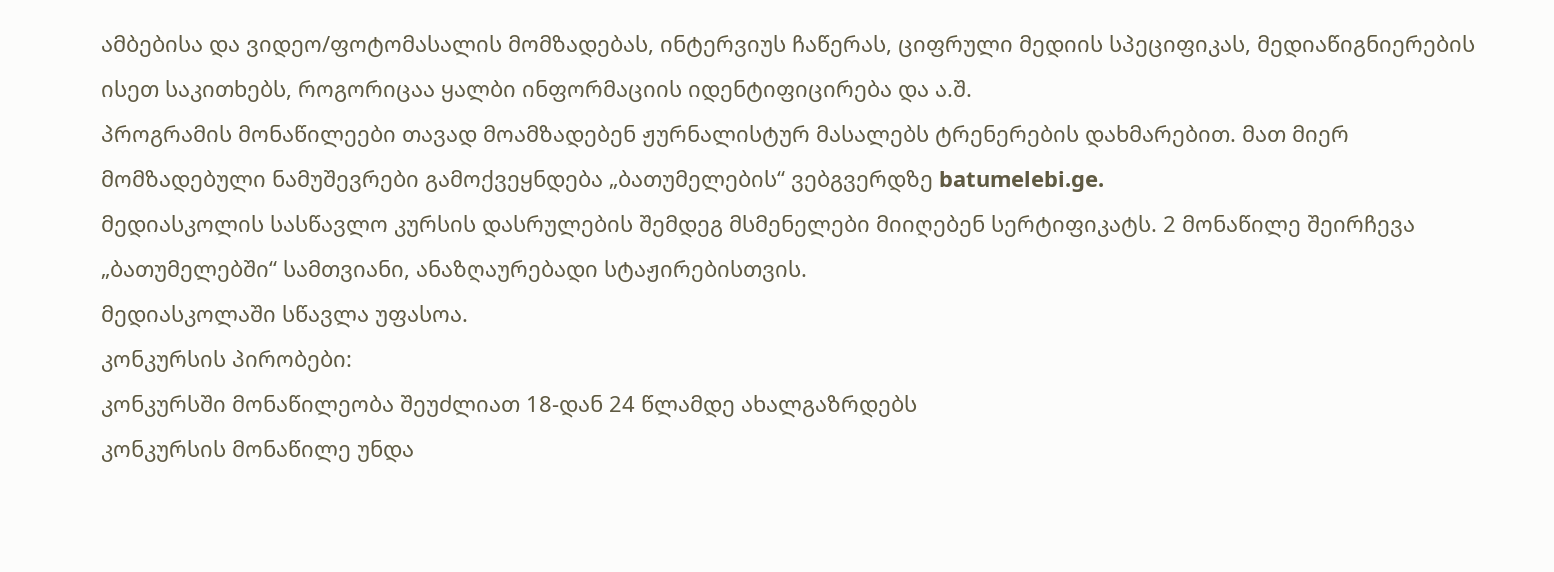ამბებისა და ვიდეო/ფოტომასალის მომზადებას, ინტერვიუს ჩაწერას, ციფრული მედიის სპეციფიკას, მედიაწიგნიერების ისეთ საკითხებს, როგორიცაა ყალბი ინფორმაციის იდენტიფიცირება და ა.შ.
პროგრამის მონაწილეები თავად მოამზადებენ ჟურნალისტურ მასალებს ტრენერების დახმარებით. მათ მიერ მომზადებული ნამუშევრები გამოქვეყნდება „ბათუმელების“ ვებგვერდზე batumelebi.ge.
მედიასკოლის სასწავლო კურსის დასრულების შემდეგ მსმენელები მიიღებენ სერტიფიკატს. 2 მონაწილე შეირჩევა „ბათუმელებში“ სამთვიანი, ანაზღაურებადი სტაჟირებისთვის.
მედიასკოლაში სწავლა უფასოა.
კონკურსის პირობები:
კონკურსში მონაწილეობა შეუძლიათ 18-დან 24 წლამდე ახალგაზრდებს
კონკურსის მონაწილე უნდა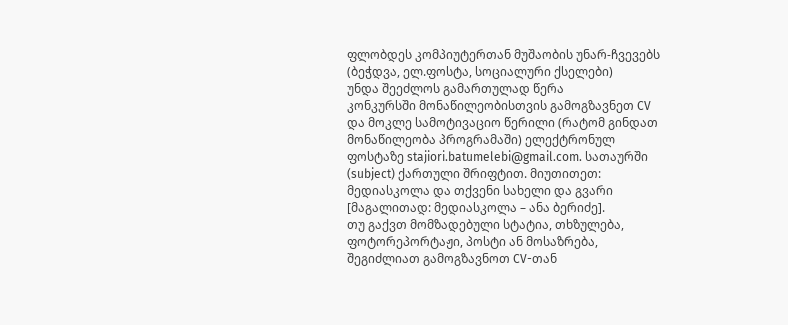ფლობდეს კომპიუტერთან მუშაობის უნარ-ჩვევებს (ბეჭდვა, ელ.ფოსტა, სოციალური ქსელები)
უნდა შეეძლოს გამართულად წერა
კონკურსში მონაწილეობისთვის გამოგზავნეთ CV და მოკლე სამოტივაციო წერილი (რატომ გინდათ მონაწილეობა პროგრამაში) ელექტრონულ ფოსტაზე stajiori.batumelebi@gmail.com. სათაურში (subject) ქართული შრიფტით. მიუთითეთ: მედიასკოლა და თქვენი სახელი და გვარი [მაგალითად: მედიასკოლა – ანა ბერიძე].
თუ გაქვთ მომზადებული სტატია, თხზულება, ფოტორეპორტაჟი, პოსტი ან მოსაზრება, შეგიძლიათ გამოგზავნოთ CV-თან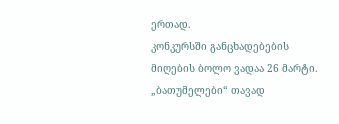ერთად.
კონკურსში განცხადებების მიღების ბოლო ვადაა 26 მარტი.
„ბათუმელები“ თავად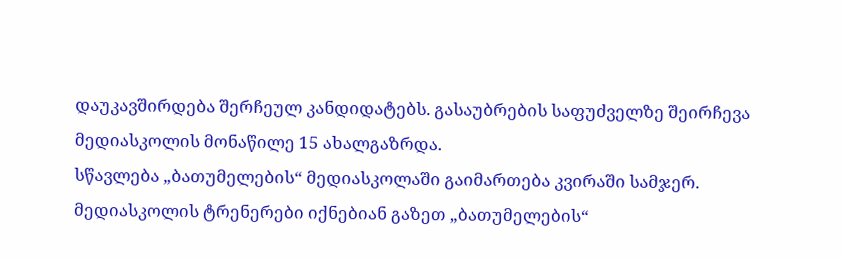დაუკავშირდება შერჩეულ კანდიდატებს. გასაუბრების საფუძველზე შეირჩევა მედიასკოლის მონაწილე 15 ახალგაზრდა.
სწავლება „ბათუმელების“ მედიასკოლაში გაიმართება კვირაში სამჯერ. მედიასკოლის ტრენერები იქნებიან გაზეთ „ბათუმელების“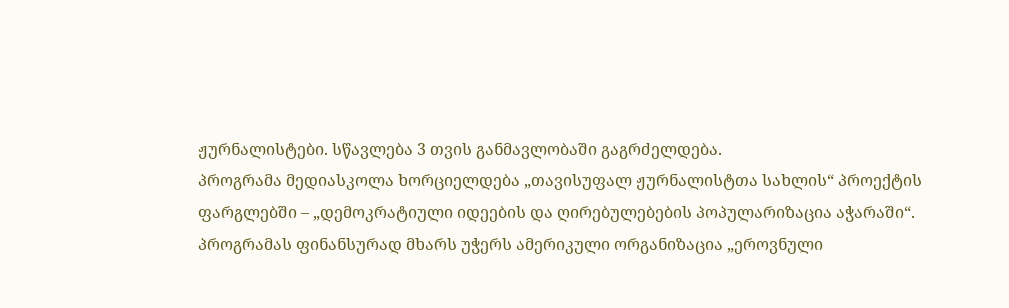ჟურნალისტები. სწავლება 3 თვის განმავლობაში გაგრძელდება.
პროგრამა მედიასკოლა ხორციელდება „თავისუფალ ჟურნალისტთა სახლის“ პროექტის ფარგლებში – „დემოკრატიული იდეების და ღირებულებების პოპულარიზაცია აჭარაში“. პროგრამას ფინანსურად მხარს უჭერს ამერიკული ორგანიზაცია „ეროვნული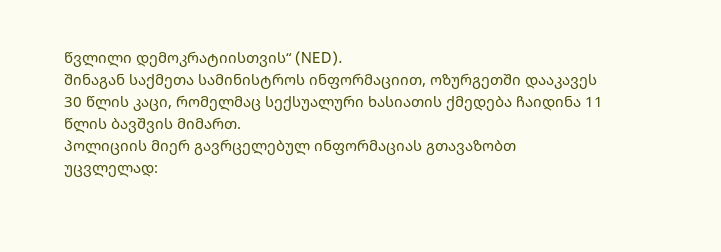წვლილი დემოკრატიისთვის“ (NED).
შინაგან საქმეთა სამინისტროს ინფორმაციით, ოზურგეთში დააკავეს 30 წლის კაცი, რომელმაც სექსუალური ხასიათის ქმედება ჩაიდინა 11 წლის ბავშვის მიმართ.
პოლიციის მიერ გავრცელებულ ინფორმაციას გთავაზობთ უცვლელად: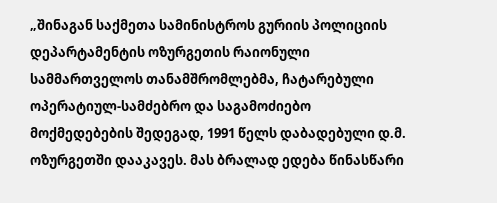„შინაგან საქმეთა სამინისტროს გურიის პოლიციის დეპარტამენტის ოზურგეთის რაიონული სამმართველოს თანამშრომლებმა, ჩატარებული ოპერატიულ-სამძებრო და საგამოძიებო მოქმედებების შედეგად, 1991 წელს დაბადებული დ.მ. ოზურგეთში დააკავეს. მას ბრალად ედება წინასწარი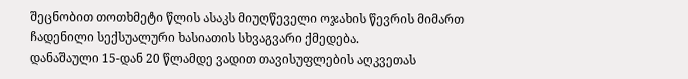შეცნობით თოთხმეტი წლის ასაკს მიუღწეველი ოჯახის წევრის მიმართ ჩადენილი სექსუალური ხასიათის სხვაგვარი ქმედება.
დანაშაული 15-დან 20 წლამდე ვადით თავისუფლების აღკვეთას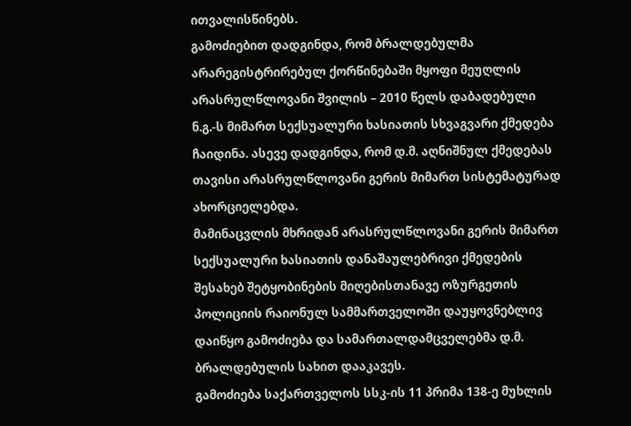ითვალისწინებს.
გამოძიებით დადგინდა, რომ ბრალდებულმა არარეგისტრირებულ ქორწინებაში მყოფი მეუღლის არასრულწლოვანი შვილის – 2010 წელს დაბადებული ნ.გ.-ს მიმართ სექსუალური ხასიათის სხვაგვარი ქმედება ჩაიდინა. ასევე დადგინდა, რომ დ.მ. აღნიშნულ ქმედებას თავისი არასრულწლოვანი გერის მიმართ სისტემატურად ახორციელებდა.
მამინაცვლის მხრიდან არასრულწლოვანი გერის მიმართ სექსუალური ხასიათის დანაშაულებრივი ქმედების შესახებ შეტყობინების მიღებისთანავე ოზურგეთის პოლიციის რაიონულ სამმართველოში დაუყოვნებლივ დაიწყო გამოძიება და სამართალდამცველებმა დ.მ. ბრალდებულის სახით დააკავეს.
გამოძიება საქართველოს სსკ-ის 11 პრიმა 138-ე მუხლის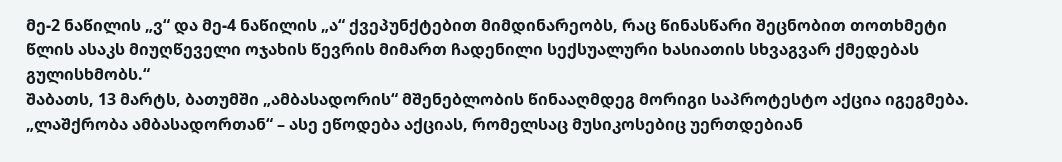მე-2 ნაწილის „ვ“ და მე-4 ნაწილის „ა“ ქვეპუნქტებით მიმდინარეობს, რაც წინასწარი შეცნობით თოთხმეტი წლის ასაკს მიუღწეველი ოჯახის წევრის მიმართ ჩადენილი სექსუალური ხასიათის სხვაგვარ ქმედებას გულისხმობს.“
შაბათს, 13 მარტს, ბათუმში „ამბასადორის“ მშენებლობის წინააღმდეგ მორიგი საპროტესტო აქცია იგეგმება. „ლაშქრობა ამბასადორთან“ – ასე ეწოდება აქციას, რომელსაც მუსიკოსებიც უერთდებიან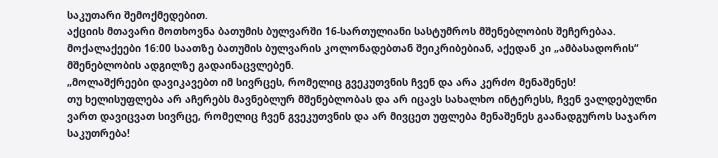საკუთარი შემოქმედებით.
აქციის მთავარი მოთხოვნა ბათუმის ბულვარში 16-სართულიანი სასტუმროს მშენებლობის შეჩერებაა.
მოქალაქეები 16:00 საათზე ბათუმის ბულვარის კოლონადებთან შეიკრიბებიან, აქედან კი „ამბასადორის“ მშენებლობის ადგილზე გადაინაცვლებენ.
„მოლაშქრეები დავიკავებთ იმ სივრცეს, რომელიც გვეკუთვნის ჩვენ და არა კერძო მენაშენეს!
თუ ხელისუფლება არ აჩერებს მავნებლურ მშენებლობას და არ იცავს სახალხო ინტერესს, ჩვენ ვალდებულნი ვართ დავიცვათ სივრცე, რომელიც ჩვენ გვეკუთვნის და არ მივცეთ უფლება მენაშენეს გაანადგუროს საჯარო საკუთრება!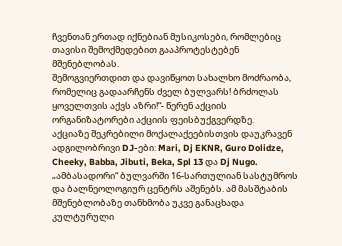ჩვენთან ერთად იქნებიან მუსიკოსები, რომლებიც თავისი შემოქმედებით გააპროტესტებენ მშენებლობას.
შემოგვიერთდით და დავიწყოთ სახალხო მოძრაობა, რომელიც გადაარჩენს ძველ ბულვარს! ბრძოლას ყოველთვის აქვს აზრი!“- წერენ აქციის ორგანიზატორები აქციის ფეისბუქგვერდზე.
აქციაზე შეკრებილი მოქალაქეებისთვის დაუკრავენ ადგილობრივი DJ-ები: Mari, Dj EKNR, Guro Dolidze, Cheeky, Babba, Jibuti, Beka, Spl 13 და Dj Nugo.
„ამბასადორი“ ბულვარში 16-სართულიან სასტუმროს და ბალნეოლოგიურ ცენტრს აშენებს. ამ მასშტაბის მშენებლობაზე თანხმობა უკვე განაცხადა კულტურული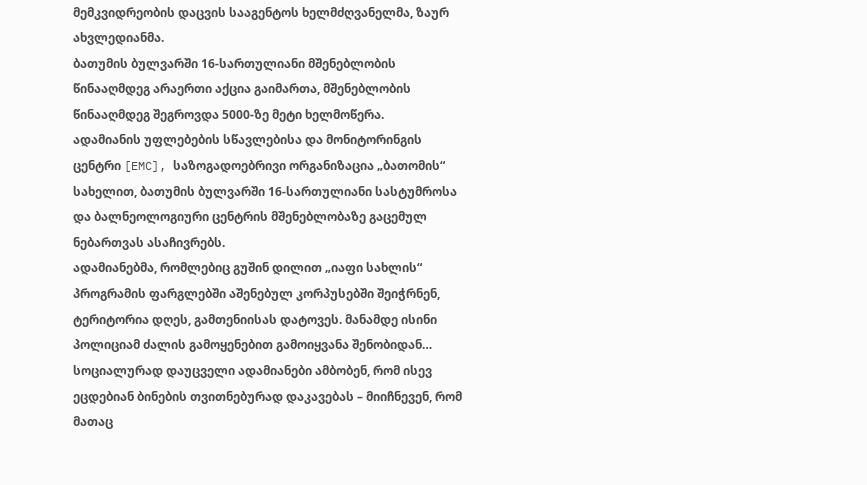მემკვიდრეობის დაცვის სააგენტოს ხელმძღვანელმა, ზაურ ახვლედიანმა.
ბათუმის ბულვარში 16-სართულიანი მშენებლობის წინააღმდეგ არაერთი აქცია გაიმართა, მშენებლობის წინააღმდეგ შეგროვდა 5000-ზე მეტი ხელმოწერა.
ადამიანის უფლებების სწავლებისა და მონიტორინგის ცენტრი [EMC], საზოგადოებრივი ორგანიზაცია „ბათომის“ სახელით, ბათუმის ბულვარში 16-სართულიანი სასტუმროსა და ბალნეოლოგიური ცენტრის მშენებლობაზე გაცემულ ნებართვას ასაჩივრებს.
ადამიანებმა, რომლებიც გუშინ დილით „იაფი სახლის“ პროგრამის ფარგლებში აშენებულ კორპუსებში შეიჭრნენ, ტერიტორია დღეს, გამთენიისას დატოვეს. მანამდე ისინი პოლიციამ ძალის გამოყენებით გამოიყვანა შენობიდან… სოციალურად დაუცველი ადამიანები ამბობენ, რომ ისევ ეცდებიან ბინების თვითნებურად დაკავებას – მიიჩნევენ, რომ მათაც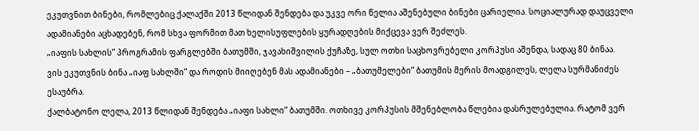ეკუთვნით ბინები, რომლებიც ქალაქში 2013 წლიდან შენდება და უკვე ორი წელია აშენებული ბინები ცარიელია. სოციალურად დაუცველი ადამიანები აცხადებენ, რომ სხვა ფორმით მათ ხელისუფლების ყურადღების მიქცევა ვერ შეძლეს.
„იაფის სახლის“ პროგრამის ფარგლებში ბათუმში, ჯავახიშვილის ქუჩაზე, სულ ოთხი საცხოვრებელი კორპუსი აშენდა, სადაც 80 ბინაა.
ვის ეკუთვნის ბინა „იაფ სახლში“ და როდის მიიღებენ მას ადამიანები – „ბათუმელები“ ბათუმის მერის მოადგილეს, ლელა სურმანიძეს ესაუბრა.
ქალბატონო ლელა, 2013 წლიდან შენდება „იაფი სახლი“ ბათუმში. ოთხივე კორპუსის მშენებლობა წლებია დასრულებულია. რატომ ვერ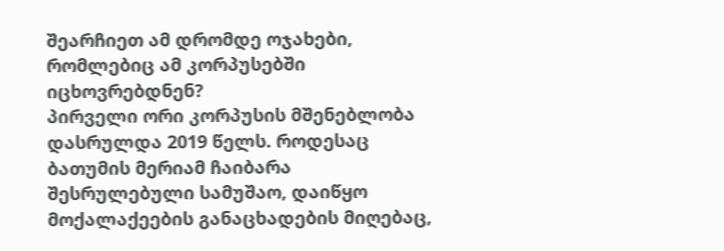შეარჩიეთ ამ დრომდე ოჯახები, რომლებიც ამ კორპუსებში იცხოვრებდნენ?
პირველი ორი კორპუსის მშენებლობა დასრულდა 2019 წელს. როდესაც ბათუმის მერიამ ჩაიბარა შესრულებული სამუშაო, დაიწყო მოქალაქეების განაცხადების მიღებაც,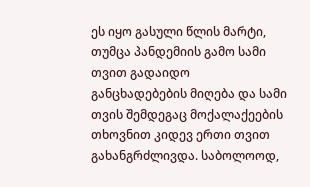ეს იყო გასული წლის მარტი, თუმცა პანდემიის გამო სამი თვით გადაიდო განცხადებების მიღება და სამი თვის შემდეგაც მოქალაქეების თხოვნით კიდევ ერთი თვით გახანგრძლივდა. საბოლოოდ,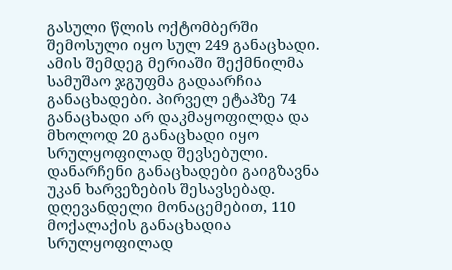გასული წლის ოქტომბერში შემოსული იყო სულ 249 განაცხადი. ამის შემდეგ მერიაში შექმნილმა სამუშაო ჯგუფმა გადაარჩია განაცხადები. პირველ ეტაპზე 74 განაცხადი არ დაკმაყოფილდა და მხოლოდ 20 განაცხადი იყო სრულყოფილად შევსებული. დანარჩენი განაცხადები გაიგზავნა უკან ხარვეზების შესავსებად. დღევანდელი მონაცემებით, 110 მოქალაქის განაცხადია სრულყოფილად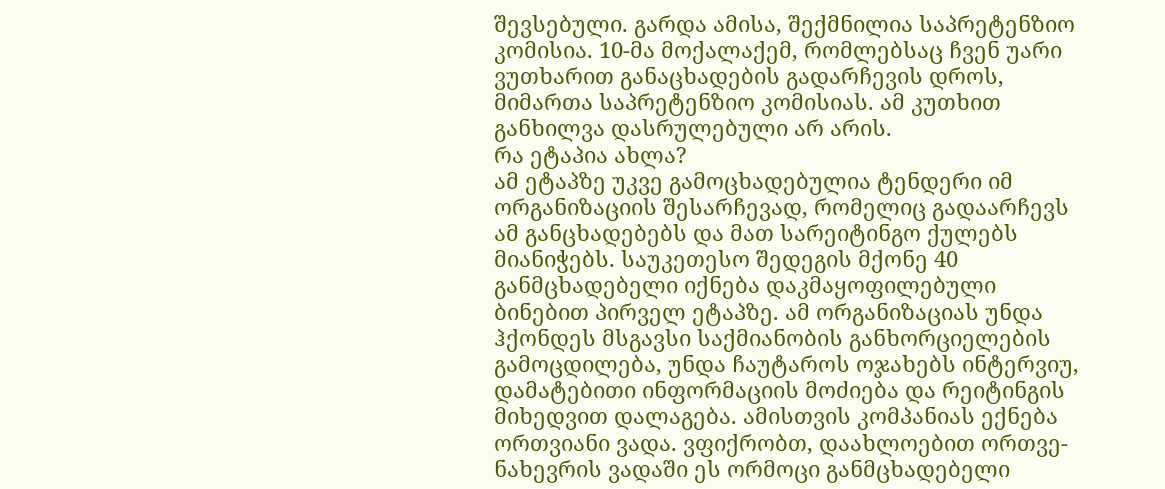შევსებული. გარდა ამისა, შექმნილია საპრეტენზიო კომისია. 10-მა მოქალაქემ, რომლებსაც ჩვენ უარი ვუთხარით განაცხადების გადარჩევის დროს, მიმართა საპრეტენზიო კომისიას. ამ კუთხით განხილვა დასრულებული არ არის.
რა ეტაპია ახლა?
ამ ეტაპზე უკვე გამოცხადებულია ტენდერი იმ ორგანიზაციის შესარჩევად, რომელიც გადაარჩევს ამ განცხადებებს და მათ სარეიტინგო ქულებს მიანიჭებს. საუკეთესო შედეგის მქონე 40 განმცხადებელი იქნება დაკმაყოფილებული ბინებით პირველ ეტაპზე. ამ ორგანიზაციას უნდა ჰქონდეს მსგავსი საქმიანობის განხორციელების გამოცდილება, უნდა ჩაუტაროს ოჯახებს ინტერვიუ, დამატებითი ინფორმაციის მოძიება და რეიტინგის მიხედვით დალაგება. ამისთვის კომპანიას ექნება ორთვიანი ვადა. ვფიქრობთ, დაახლოებით ორთვე-ნახევრის ვადაში ეს ორმოცი განმცხადებელი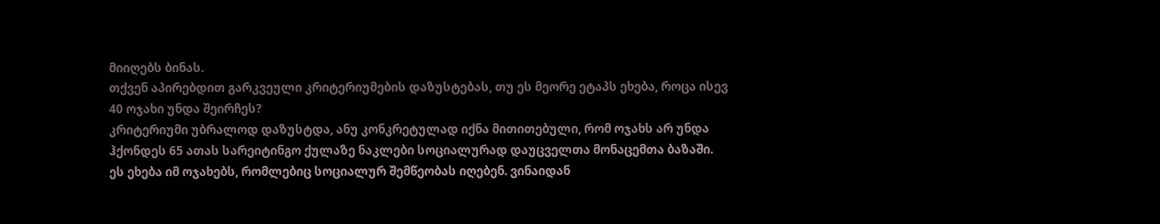მიიღებს ბინას.
თქვენ აპირებდით გარკვეული კრიტერიუმების დაზუსტებას, თუ ეს მეორე ეტაპს ეხება, როცა ისევ 40 ოჯახი უნდა შეირჩეს?
კრიტერიუმი უბრალოდ დაზუსტდა, ანუ კონკრეტულად იქნა მითითებული, რომ ოჯახს არ უნდა ჰქონდეს 65 ათას სარეიტინგო ქულაზე ნაკლები სოციალურად დაუცველთა მონაცემთა ბაზაში. ეს ეხება იმ ოჯახებს, რომლებიც სოციალურ შემწეობას იღებენ. ვინაიდან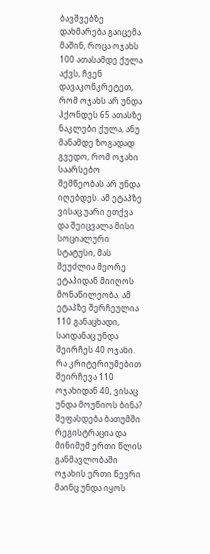ბავშვებზე დახმარება გაიცემა მაშინ, როცა ოჯახს 100 ათასამდე ქულა აქვს, ჩვენ დავაკონკრეტეთ, რომ ოჯახს არ უნდა ჰქონდეს 65 ათასზე ნაკლები ქულა, ანუ მანამდე ზოგადად გვედო, რომ ოჯახი საარსებო შემწეობას არ უნდა იღებდეს. ამ ეტაპზე ვისაც უარი ეთქვა და შეიცვალა მისი სოციალური სტატუსი, მას შეუძლია მეორე ეტაპიდან მიიღოს მონაწილეობა. ამ ეტაპზე შერჩეულია 110 განაცხადი, საიდანაც უნდა შეირჩეს 40 ოჯახი.
რა კრიტერიუმებით შეირჩევა 110 ოჯახიდან 40, ვისაც უნდა მოუწიოს ბინა?
შეფასდება ბათუმში რეგისტრაცია და მინიმუმ ერთი წლის განმავლობაში ოჯახის ერთი წევრი მაინც უნდა იყოს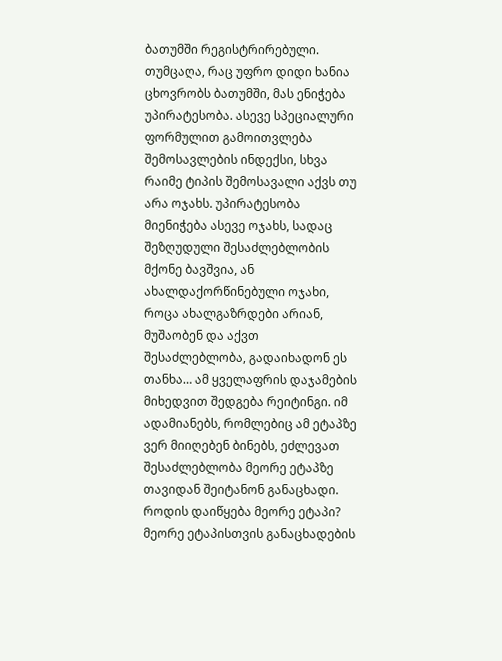ბათუმში რეგისტრირებული. თუმცაღა, რაც უფრო დიდი ხანია ცხოვრობს ბათუმში, მას ენიჭება უპირატესობა. ასევე სპეციალური ფორმულით გამოითვლება შემოსავლების ინდექსი, სხვა რაიმე ტიპის შემოსავალი აქვს თუ არა ოჯახს. უპირატესობა მიენიჭება ასევე ოჯახს, სადაც შეზღუდული შესაძლებლობის მქონე ბავშვია, ან ახალდაქორწინებული ოჯახი, როცა ახალგაზრდები არიან, მუშაობენ და აქვთ შესაძლებლობა, გადაიხადონ ეს თანხა… ამ ყველაფრის დაჯამების მიხედვით შედგება რეიტინგი. იმ ადამიანებს, რომლებიც ამ ეტაპზე ვერ მიიღებენ ბინებს, ეძლევათ შესაძლებლობა მეორე ეტაპზე თავიდან შეიტანონ განაცხადი.
როდის დაიწყება მეორე ეტაპი?
მეორე ეტაპისთვის განაცხადების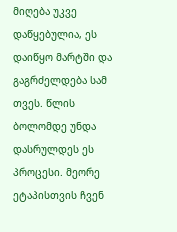მიღება უკვე დაწყებულია, ეს დაიწყო მარტში და გაგრძელდება სამ თვეს. წლის ბოლომდე უნდა დასრულდეს ეს პროცესი. მეორე ეტაპისთვის ჩვენ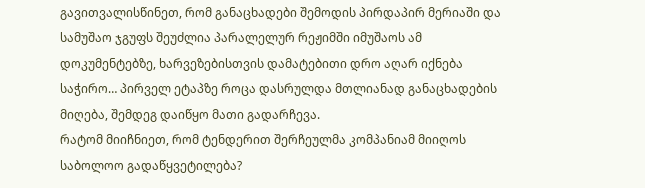გავითვალისწინეთ, რომ განაცხადები შემოდის პირდაპირ მერიაში და სამუშაო ჯგუფს შეუძლია პარალელურ რეჟიმში იმუშაოს ამ დოკუმენტებზე, ხარვეზებისთვის დამატებითი დრო აღარ იქნება საჭირო… პირველ ეტაპზე როცა დასრულდა მთლიანად განაცხადების მიღება, შემდეგ დაიწყო მათი გადარჩევა.
რატომ მიიჩნიეთ, რომ ტენდერით შერჩეულმა კომპანიამ მიიღოს საბოლოო გადაწყვეტილება?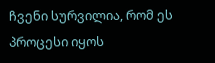ჩვენი სურვილია, რომ ეს პროცესი იყოს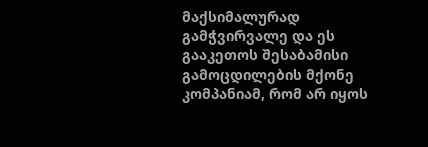მაქსიმალურად გამჭვირვალე და ეს გააკეთოს შესაბამისი გამოცდილების მქონე კომპანიამ, რომ არ იყოს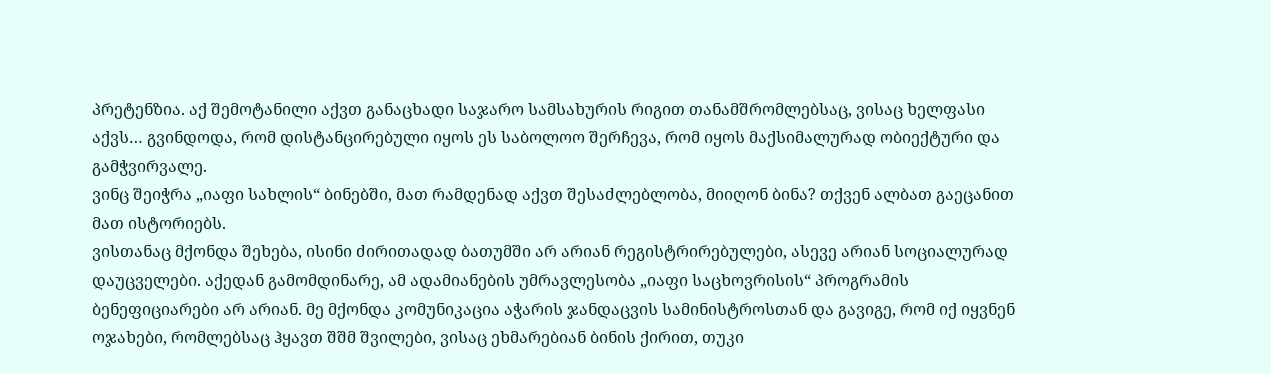პრეტენზია. აქ შემოტანილი აქვთ განაცხადი საჯარო სამსახურის რიგით თანამშრომლებსაც, ვისაც ხელფასი აქვს… გვინდოდა, რომ დისტანცირებული იყოს ეს საბოლოო შერჩევა, რომ იყოს მაქსიმალურად ობიექტური და გამჭვირვალე.
ვინც შეიჭრა „იაფი სახლის“ ბინებში, მათ რამდენად აქვთ შესაძლებლობა, მიიღონ ბინა? თქვენ ალბათ გაეცანით მათ ისტორიებს.
ვისთანაც მქონდა შეხება, ისინი ძირითადად ბათუმში არ არიან რეგისტრირებულები, ასევე არიან სოციალურად დაუცველები. აქედან გამომდინარე, ამ ადამიანების უმრავლესობა „იაფი საცხოვრისის“ პროგრამის ბენეფიციარები არ არიან. მე მქონდა კომუნიკაცია აჭარის ჯანდაცვის სამინისტროსთან და გავიგე, რომ იქ იყვნენ ოჯახები, რომლებსაც ჰყავთ შშმ შვილები, ვისაც ეხმარებიან ბინის ქირით, თუკი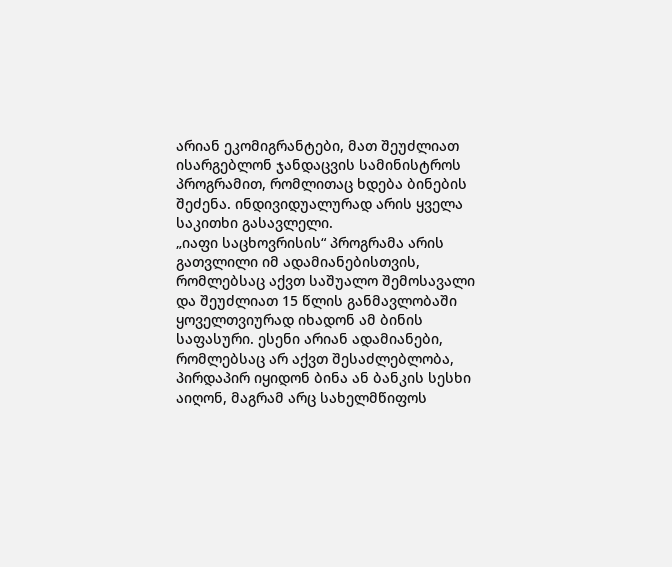არიან ეკომიგრანტები, მათ შეუძლიათ ისარგებლონ ჯანდაცვის სამინისტროს პროგრამით, რომლითაც ხდება ბინების შეძენა. ინდივიდუალურად არის ყველა საკითხი გასავლელი.
„იაფი საცხოვრისის“ პროგრამა არის გათვლილი იმ ადამიანებისთვის, რომლებსაც აქვთ საშუალო შემოსავალი და შეუძლიათ 15 წლის განმავლობაში ყოველთვიურად იხადონ ამ ბინის საფასური. ესენი არიან ადამიანები, რომლებსაც არ აქვთ შესაძლებლობა, პირდაპირ იყიდონ ბინა ან ბანკის სესხი აიღონ, მაგრამ არც სახელმწიფოს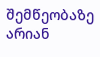შემწეობაზე არიან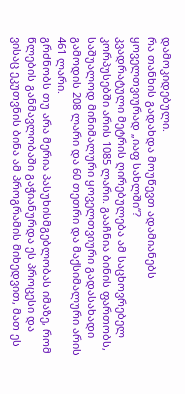დამოკიდებული.
რა თანხის გადახდა მოუწევთ ადამიანებს ყოველთვიურად „იაფ სახლში“?
კვადრატული მეტრის ღირებულება ამ საცხოვრებელ კორპუსებში არის 1085 ლარი. გააჩნია ბინის ფართობს, საშუალოდ მინიმალური ყოველთვიური გადასახადი გამოდის 208 ლარი და 60 თეთრი და მაქსიმალური არის 461 ლარი.
გრძნობს თუ არა მერია პასუხისმგებლობას იმაზე, რომ წლების განმავლობაში გაჭიანურდა ეს პროცესი და ვისაც ეკუთვნის ბინა ამ პროგრამის მიხედვით, მათ ეს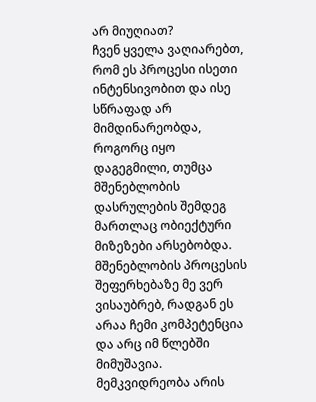არ მიუღიათ?
ჩვენ ყველა ვაღიარებთ, რომ ეს პროცესი ისეთი ინტენსივობით და ისე სწრაფად არ მიმდინარეობდა, როგორც იყო დაგეგმილი, თუმცა მშენებლობის დასრულების შემდეგ მართლაც ობიექტური მიზეზები არსებობდა. მშენებლობის პროცესის შეფერხებაზე მე ვერ ვისაუბრებ, რადგან ეს არაა ჩემი კომპეტენცია და არც იმ წლებში მიმუშავია. მემკვიდრეობა არის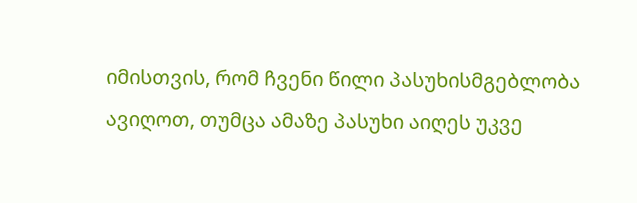იმისთვის, რომ ჩვენი წილი პასუხისმგებლობა ავიღოთ, თუმცა ამაზე პასუხი აიღეს უკვე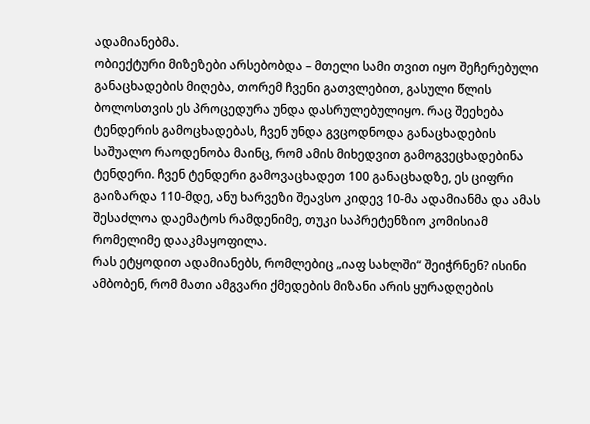ადამიანებმა.
ობიექტური მიზეზები არსებობდა – მთელი სამი თვით იყო შეჩერებული განაცხადების მიღება, თორემ ჩვენი გათვლებით, გასული წლის ბოლოსთვის ეს პროცედურა უნდა დასრულებულიყო. რაც შეეხება ტენდერის გამოცხადებას, ჩვენ უნდა გვცოდნოდა განაცხადების საშუალო რაოდენობა მაინც, რომ ამის მიხედვით გამოგვეცხადებინა ტენდერი. ჩვენ ტენდერი გამოვაცხადეთ 100 განაცხადზე, ეს ციფრი გაიზარდა 110-მდე, ანუ ხარვეზი შეავსო კიდევ 10-მა ადამიანმა და ამას შესაძლოა დაემატოს რამდენიმე, თუკი საპრეტენზიო კომისიამ რომელიმე დააკმაყოფილა.
რას ეტყოდით ადამიანებს, რომლებიც „იაფ სახლში“ შეიჭრნენ? ისინი ამბობენ, რომ მათი ამგვარი ქმედების მიზანი არის ყურადღების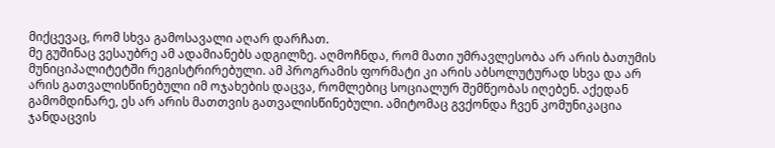მიქცევაც, რომ სხვა გამოსავალი აღარ დარჩათ.
მე გუშინაც ვესაუბრე ამ ადამიანებს ადგილზე. აღმოჩნდა, რომ მათი უმრავლესობა არ არის ბათუმის მუნიციპალიტეტში რეგისტრირებული. ამ პროგრამის ფორმატი კი არის აბსოლუტურად სხვა და არ არის გათვალისწინებული იმ ოჯახების დაცვა, რომლებიც სოციალურ შემწეობას იღებენ. აქედან გამომდინარე, ეს არ არის მათთვის გათვალისწინებული. ამიტომაც გვქონდა ჩვენ კომუნიკაცია ჯანდაცვის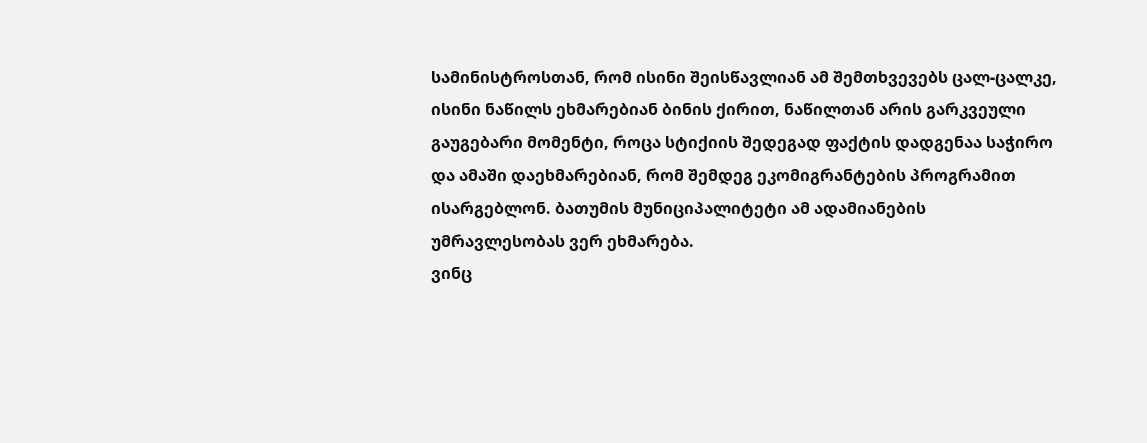სამინისტროსთან, რომ ისინი შეისწავლიან ამ შემთხვევებს ცალ-ცალკე, ისინი ნაწილს ეხმარებიან ბინის ქირით, ნაწილთან არის გარკვეული გაუგებარი მომენტი, როცა სტიქიის შედეგად ფაქტის დადგენაა საჭირო და ამაში დაეხმარებიან, რომ შემდეგ ეკომიგრანტების პროგრამით ისარგებლონ. ბათუმის მუნიციპალიტეტი ამ ადამიანების უმრავლესობას ვერ ეხმარება.
ვინც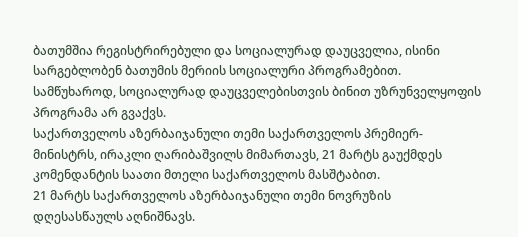ბათუმშია რეგისტრირებული და სოციალურად დაუცველია, ისინი სარგებლობენ ბათუმის მერიის სოციალური პროგრამებით. სამწუხაროდ, სოციალურად დაუცველებისთვის ბინით უზრუნველყოფის პროგრამა არ გვაქვს.
საქართველოს აზერბაიჯანული თემი საქართველოს პრემიერ-მინისტრს, ირაკლი ღარიბაშვილს მიმართავს, 21 მარტს გაუქმდეს კომენდანტის საათი მთელი საქართველოს მასშტაბით.
21 მარტს საქართველოს აზერბაიჯანული თემი ნოვრუზის დღესასწაულს აღნიშნავს.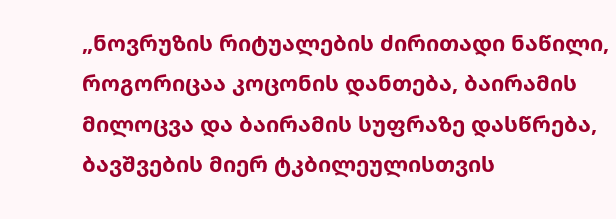„ნოვრუზის რიტუალების ძირითადი ნაწილი, როგორიცაა კოცონის დანთება, ბაირამის მილოცვა და ბაირამის სუფრაზე დასწრება, ბავშვების მიერ ტკბილეულისთვის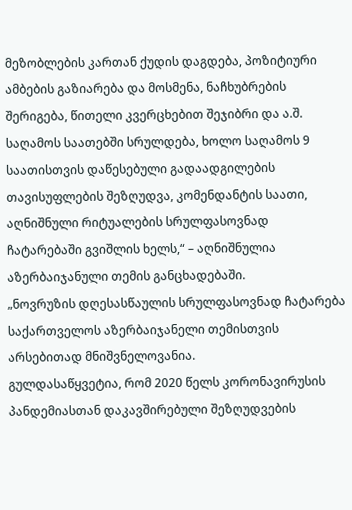მეზობლების კართან ქუდის დაგდება, პოზიტიური ამბების გაზიარება და მოსმენა, ნაჩხუბრების შერიგება, წითელი კვერცხებით შეჯიბრი და ა.შ. საღამოს საათებში სრულდება, ხოლო საღამოს 9 საათისთვის დაწესებული გადაადგილების თავისუფლების შეზღუდვა, კომენდანტის საათი, აღნიშნული რიტუალების სრულფასოვნად ჩატარებაში გვიშლის ხელს,“ – აღნიშნულია აზერბაიჯანული თემის განცხადებაში.
„ნოვრუზის დღესასწაულის სრულფასოვნად ჩატარება საქართველოს აზერბაიჯანელი თემისთვის არსებითად მნიშვნელოვანია.
გულდასაწყვეტია, რომ 2020 წელს კორონავირუსის პანდემიასთან დაკავშირებული შეზღუდვების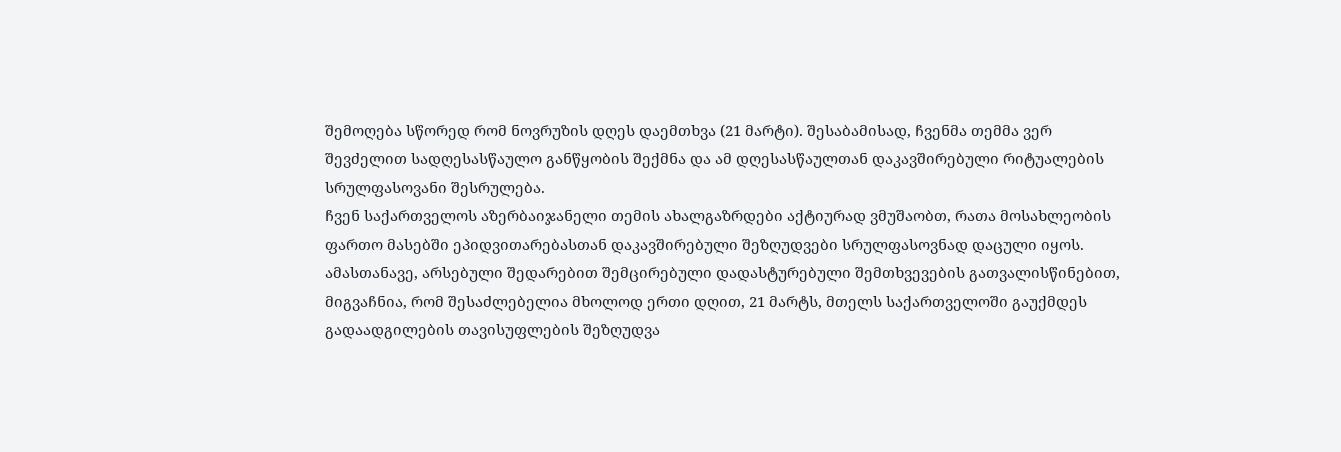შემოღება სწორედ რომ ნოვრუზის დღეს დაემთხვა (21 მარტი). შესაბამისად, ჩვენმა თემმა ვერ შევძელით სადღესასწაულო განწყობის შექმნა და ამ დღესასწაულთან დაკავშირებული რიტუალების სრულფასოვანი შესრულება.
ჩვენ საქართველოს აზერბაიჯანელი თემის ახალგაზრდები აქტიურად ვმუშაობთ, რათა მოსახლეობის ფართო მასებში ეპიდვითარებასთან დაკავშირებული შეზღუდვები სრულფასოვნად დაცული იყოს.
ამასთანავე, არსებული შედარებით შემცირებული დადასტურებული შემთხვევების გათვალისწინებით, მიგვაჩნია, რომ შესაძლებელია მხოლოდ ერთი დღით, 21 მარტს, მთელს საქართველოში გაუქმდეს გადაადგილების თავისუფლების შეზღუდვა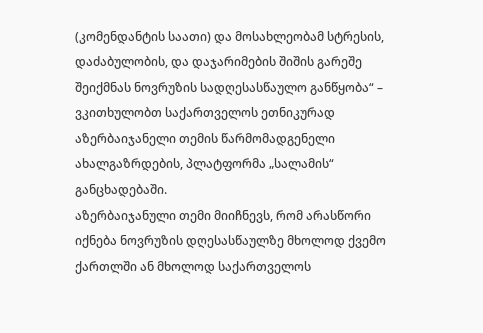(კომენდანტის საათი) და მოსახლეობამ სტრესის, დაძაბულობის, და დაჯარიმების შიშის გარეშე შეიქმნას ნოვრუზის სადღესასწაულო განწყობა“ – ვკითხულობთ საქართველოს ეთნიკურად აზერბაიჯანელი თემის წარმომადგენელი ახალგაზრდების, პლატფორმა „სალამის“ განცხადებაში.
აზერბაიჯანული თემი მიიჩნევს, რომ არასწორი იქნება ნოვრუზის დღესასწაულზე მხოლოდ ქვემო ქართლში ან მხოლოდ საქართველოს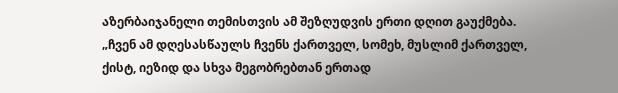აზერბაიჯანელი თემისთვის ამ შეზღუდვის ერთი დღით გაუქმება.
„ჩვენ ამ დღესასწაულს ჩვენს ქართველ, სომეხ, მუსლიმ ქართველ, ქისტ, იეზიდ და სხვა მეგობრებთან ერთად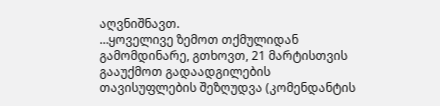აღვნიშნავთ.
…ყოველივე ზემოთ თქმულიდან გამომდინარე, გთხოვთ, 21 მარტისთვის გააუქმოთ გადაადგილების თავისუფლების შეზღუდვა (კომენდანტის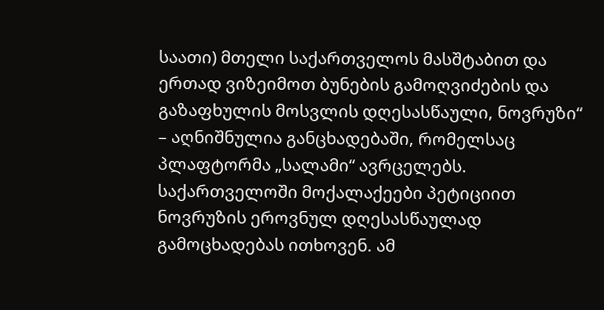საათი) მთელი საქართველოს მასშტაბით და ერთად ვიზეიმოთ ბუნების გამოღვიძების და გაზაფხულის მოსვლის დღესასწაული, ნოვრუზი“ – აღნიშნულია განცხადებაში, რომელსაც პლაფტორმა „სალამი“ ავრცელებს.
საქართველოში მოქალაქეები პეტიციით ნოვრუზის ეროვნულ დღესასწაულად გამოცხადებას ითხოვენ. ამ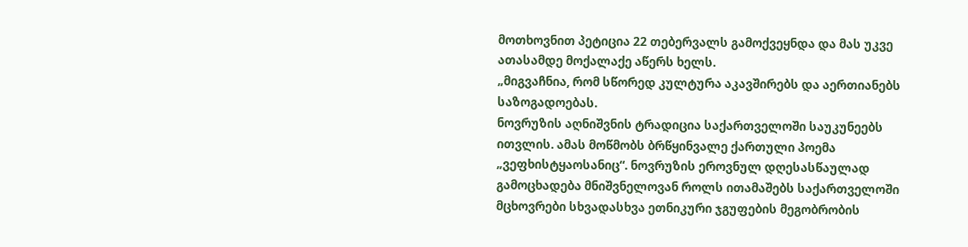მოთხოვნით პეტიცია 22 თებერვალს გამოქვეყნდა და მას უკვე ათასამდე მოქალაქე აწერს ხელს.
„მიგვაჩნია, რომ სწორედ კულტურა აკავშირებს და აერთიანებს საზოგადოებას.
ნოვრუზის აღნიშვნის ტრადიცია საქართველოში საუკუნეებს ითვლის. ამას მოწმობს ბრწყინვალე ქართული პოემა „ვეფხისტყაოსანიც“. ნოვრუზის ეროვნულ დღესასწაულად გამოცხადება მნიშვნელოვან როლს ითამაშებს საქართველოში მცხოვრები სხვადასხვა ეთნიკური ჯგუფების მეგობრობის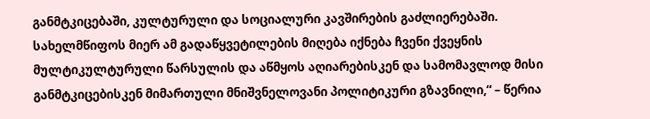განმტკიცებაში, კულტურული და სოციალური კავშირების გაძლიერებაში.
სახელმწიფოს მიერ ამ გადაწყვეტილების მიღება იქნება ჩვენი ქვეყნის მულტიკულტურული წარსულის და აწმყოს აღიარებისკენ და სამომავლოდ მისი განმტკიცებისკენ მიმართული მნიშვნელოვანი პოლიტიკური გზავნილი,“ – წერია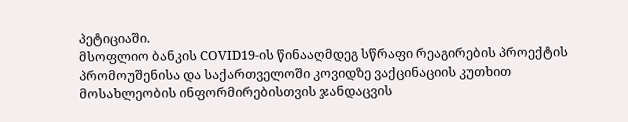პეტიციაში.
მსოფლიო ბანკის COVID19-ის წინააღმდეგ სწრაფი რეაგირების პროექტის პრომოუშენისა და საქართველოში კოვიდზე ვაქცინაციის კუთხით მოსახლეობის ინფორმირებისთვის ჯანდაცვის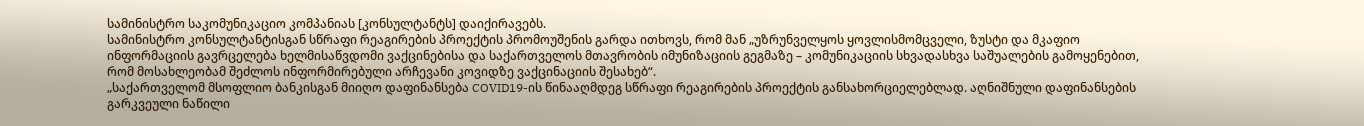სამინისტრო საკომუნიკაციო კომპანიას [კონსულტანტს] დაიქირავებს.
სამინისტრო კონსულტანტისგან სწრაფი რეაგირების პროექტის პრომოუშენის გარდა ითხოვს, რომ მან „უზრუნველყოს ყოვლისმომცველი, ზუსტი და მკაფიო ინფორმაციის გავრცელება ხელმისაწვდომი ვაქცინებისა და საქართველოს მთავრობის იმუნიზაციის გეგმაზე – კომუნიკაციის სხვადასხვა საშუალების გამოყენებით, რომ მოსახლეობამ შეძლოს ინფორმირებული არჩევანი კოვიდზე ვაქცინაციის შესახებ“.
„საქართველომ მსოფლიო ბანკისგან მიიღო დაფინანსება COVID19-ის წინააღმდეგ სწრაფი რეაგირების პროექტის განსახორციელებლად. აღნიშნული დაფინანსების გარკვეული ნაწილი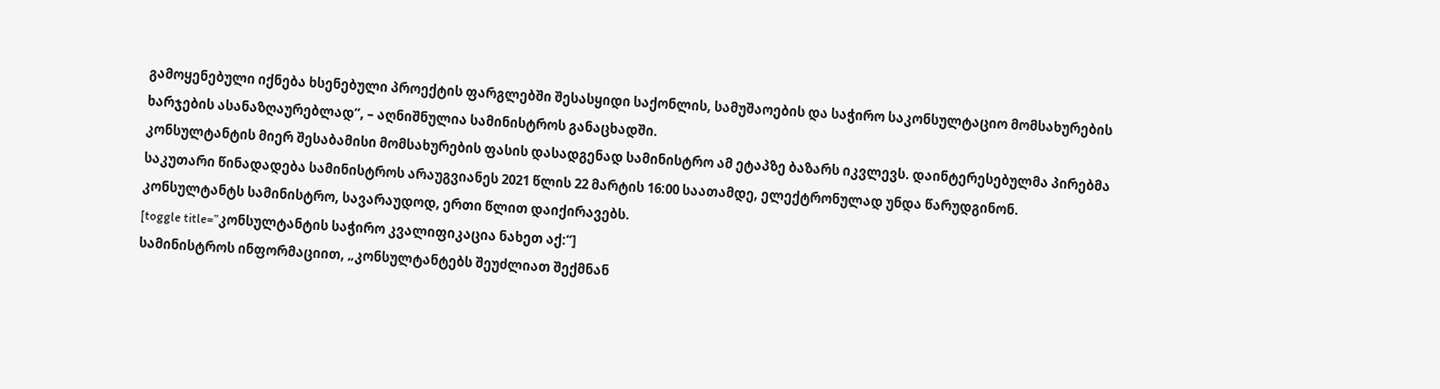გამოყენებული იქნება ხსენებული პროექტის ფარგლებში შესასყიდი საქონლის, სამუშაოების და საჭირო საკონსულტაციო მომსახურების ხარჯების ასანაზღაურებლად“, – აღნიშნულია სამინისტროს განაცხადში.
კონსულტანტის მიერ შესაბამისი მომსახურების ფასის დასადგენად სამინისტრო ამ ეტაპზე ბაზარს იკვლევს. დაინტერესებულმა პირებმა საკუთარი წინადადება სამინისტროს არაუგვიანეს 2021 წლის 22 მარტის 16:00 საათამდე, ელექტრონულად უნდა წარუდგინონ.
კონსულტანტს სამინისტრო, სავარაუდოდ, ერთი წლით დაიქირავებს.
[toggle title=”კონსულტანტის საჭირო კვალიფიკაცია ნახეთ აქ:“]
სამინისტროს ინფორმაციით, „კონსულტანტებს შეუძლიათ შექმნან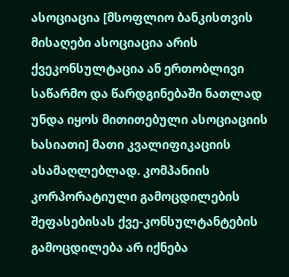ასოციაცია [მსოფლიო ბანკისთვის მისაღები ასოციაცია არის ქვეკონსულტაცია ან ერთობლივი საწარმო და წარდგინებაში ნათლად უნდა იყოს მითითებული ასოციაციის ხასიათი] მათი კვალიფიკაციის ასამაღლებლად. კომპანიის კორპორატიული გამოცდილების შეფასებისას ქვე-კონსულტანტების გამოცდილება არ იქნება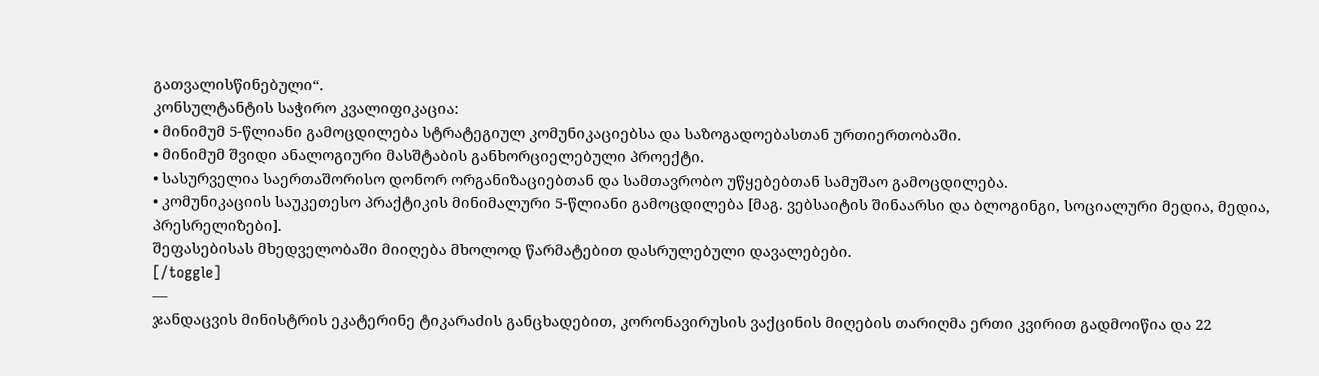გათვალისწინებული“.
კონსულტანტის საჭირო კვალიფიკაცია:
• მინიმუმ 5-წლიანი გამოცდილება სტრატეგიულ კომუნიკაციებსა და საზოგადოებასთან ურთიერთობაში.
• მინიმუმ შვიდი ანალოგიური მასშტაბის განხორციელებული პროექტი.
• სასურველია საერთაშორისო დონორ ორგანიზაციებთან და სამთავრობო უწყებებთან სამუშაო გამოცდილება.
• კომუნიკაციის საუკეთესო პრაქტიკის მინიმალური 5-წლიანი გამოცდილება [მაგ. ვებსაიტის შინაარსი და ბლოგინგი, სოციალური მედია, მედია, პრესრელიზები].
შეფასებისას მხედველობაში მიიღება მხოლოდ წარმატებით დასრულებული დავალებები.
[/toggle]
—
ჯანდაცვის მინისტრის ეკატერინე ტიკარაძის განცხადებით, კორონავირუსის ვაქცინის მიღების თარიღმა ერთი კვირით გადმოიწია და 22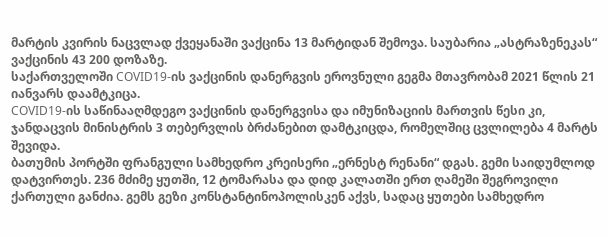მარტის კვირის ნაცვლად ქვეყანაში ვაქცინა 13 მარტიდან შემოვა. საუბარია „ასტრაზენეკას“ ვაქცინის 43 200 დოზაზე.
საქართველოში COVID19-ის ვაქცინის დანერგვის ეროვნული გეგმა მთავრობამ 2021 წლის 21 იანვარს დაამტკიცა.
COVID19-ის საწინააღმდეგო ვაქცინის დანერგვისა და იმუნიზაციის მართვის წესი კი, ჯანდაცვის მინისტრის 3 თებერვლის ბრძანებით დამტკიცდა, რომელშიც ცვლილება 4 მარტს შევიდა.
ბათუმის პორტში ფრანგული სამხედრო კრეისერი „ერნესტ რენანი“ დგას. გემი საიდუმლოდ დატვირთეს. 236 მძიმე ყუთში, 12 ტომარასა და დიდ კალათში ერთ ღამეში შეგროვილი ქართული განძია. გემს გეზი კონსტანტინოპოლისკენ აქვს, სადაც ყუთები სამხედრო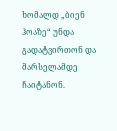ხომალდ „ბიენ ჰოაზე“ უნდა გადატვირთონ და მარსელამდე ჩაიტანონ.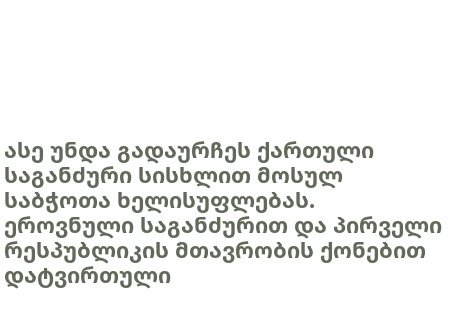ასე უნდა გადაურჩეს ქართული საგანძური სისხლით მოსულ საბჭოთა ხელისუფლებას.
ეროვნული საგანძურით და პირველი რესპუბლიკის მთავრობის ქონებით დატვირთული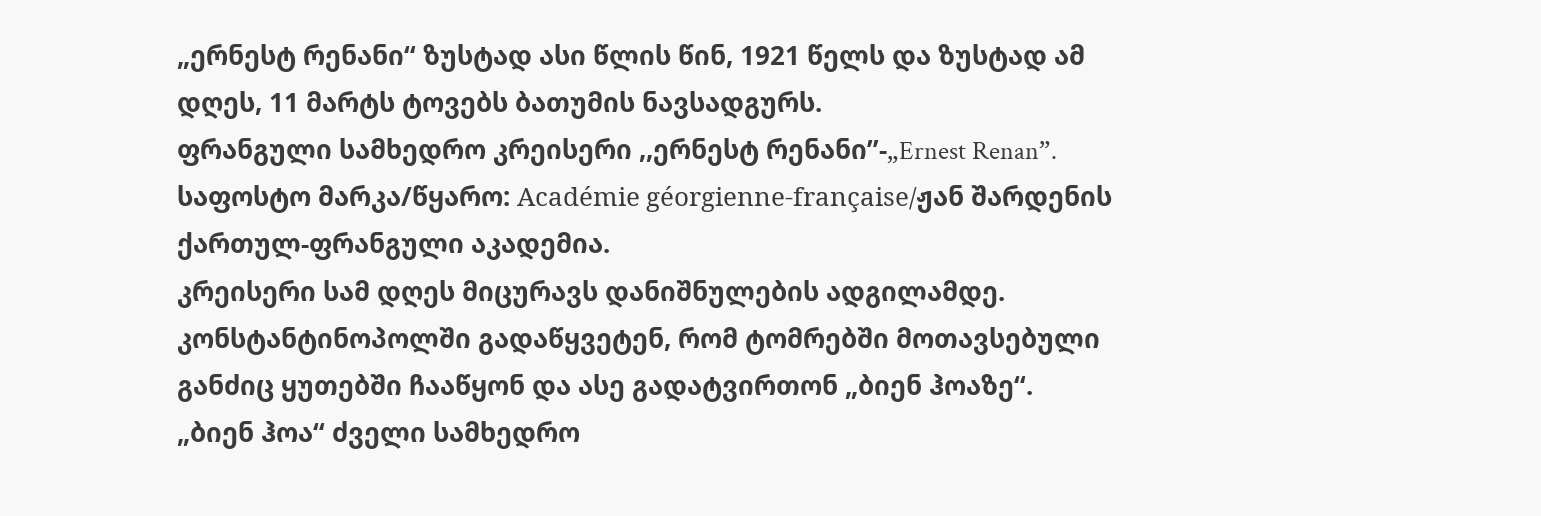„ერნესტ რენანი“ ზუსტად ასი წლის წინ, 1921 წელს და ზუსტად ამ დღეს, 11 მარტს ტოვებს ბათუმის ნავსადგურს.
ფრანგული სამხედრო კრეისერი ,,ერნესტ რენანი”-„Ernest Renan”. საფოსტო მარკა/წყარო: Académie géorgienne-française/ჟან შარდენის ქართულ-ფრანგული აკადემია.
კრეისერი სამ დღეს მიცურავს დანიშნულების ადგილამდე. კონსტანტინოპოლში გადაწყვეტენ, რომ ტომრებში მოთავსებული განძიც ყუთებში ჩააწყონ და ასე გადატვირთონ „ბიენ ჰოაზე“.
„ბიენ ჰოა“ ძველი სამხედრო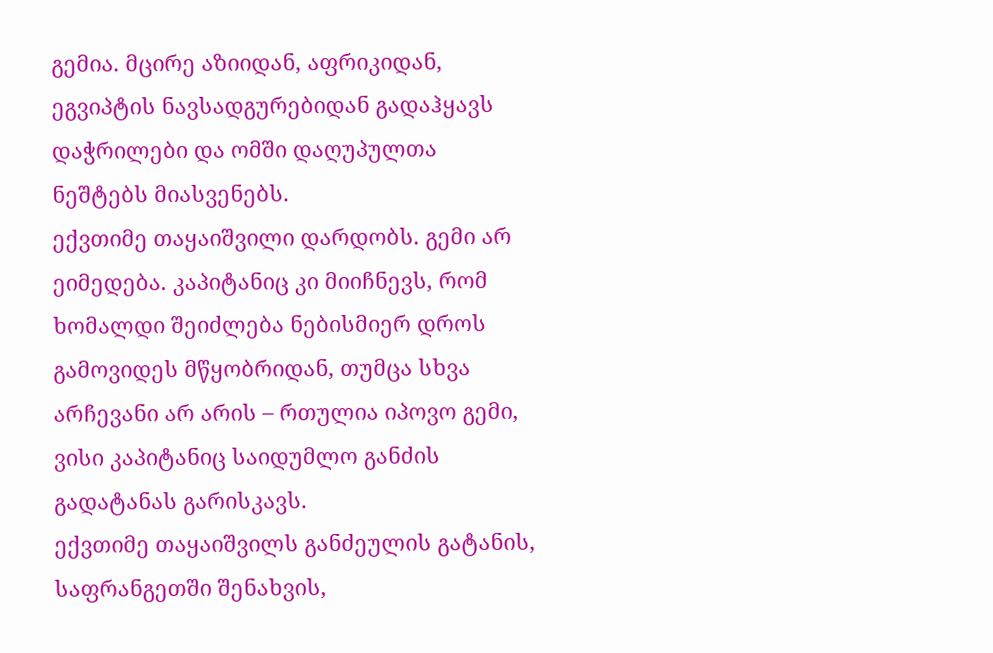გემია. მცირე აზიიდან, აფრიკიდან, ეგვიპტის ნავსადგურებიდან გადაჰყავს დაჭრილები და ომში დაღუპულთა ნეშტებს მიასვენებს.
ექვთიმე თაყაიშვილი დარდობს. გემი არ ეიმედება. კაპიტანიც კი მიიჩნევს, რომ ხომალდი შეიძლება ნებისმიერ დროს გამოვიდეს მწყობრიდან, თუმცა სხვა არჩევანი არ არის – რთულია იპოვო გემი, ვისი კაპიტანიც საიდუმლო განძის გადატანას გარისკავს.
ექვთიმე თაყაიშვილს განძეულის გატანის, საფრანგეთში შენახვის,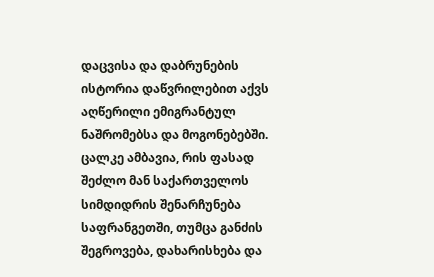დაცვისა და დაბრუნების ისტორია დაწვრილებით აქვს აღწერილი ემიგრანტულ ნაშრომებსა და მოგონებებში. ცალკე ამბავია, რის ფასად შეძლო მან საქართველოს სიმდიდრის შენარჩუნება საფრანგეთში, თუმცა განძის შეგროვება, დახარისხება და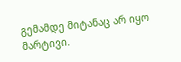გემამდე მიტანაც არ იყო მარტივი.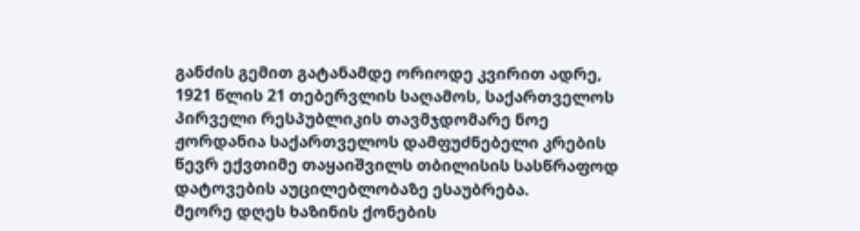განძის გემით გატანამდე ორიოდე კვირით ადრე, 1921 წლის 21 თებერვლის საღამოს, საქართველოს პირველი რესპუბლიკის თავმჯდომარე ნოე ჟორდანია საქართველოს დამფუძნებელი კრების წევრ ექვთიმე თაყაიშვილს თბილისის სასწრაფოდ დატოვების აუცილებლობაზე ესაუბრება.
მეორე დღეს ხაზინის ქონების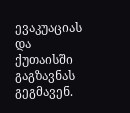ევაკუაციას და ქუთაისში გაგზავნას გეგმავენ.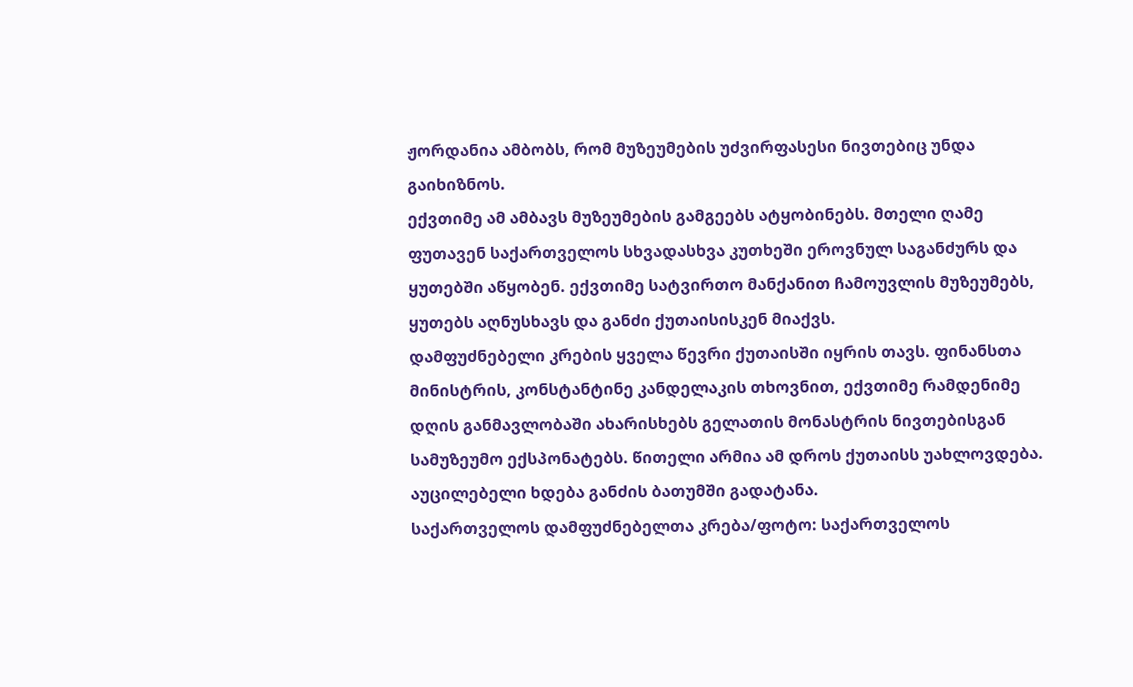ჟორდანია ამბობს, რომ მუზეუმების უძვირფასესი ნივთებიც უნდა გაიხიზნოს.
ექვთიმე ამ ამბავს მუზეუმების გამგეებს ატყობინებს. მთელი ღამე ფუთავენ საქართველოს სხვადასხვა კუთხეში ეროვნულ საგანძურს და ყუთებში აწყობენ. ექვთიმე სატვირთო მანქანით ჩამოუვლის მუზეუმებს, ყუთებს აღნუსხავს და განძი ქუთაისისკენ მიაქვს.
დამფუძნებელი კრების ყველა წევრი ქუთაისში იყრის თავს. ფინანსთა მინისტრის, კონსტანტინე კანდელაკის თხოვნით, ექვთიმე რამდენიმე დღის განმავლობაში ახარისხებს გელათის მონასტრის ნივთებისგან სამუზეუმო ექსპონატებს. წითელი არმია ამ დროს ქუთაისს უახლოვდება. აუცილებელი ხდება განძის ბათუმში გადატანა.
საქართველოს დამფუძნებელთა კრება/ფოტო: საქართველოს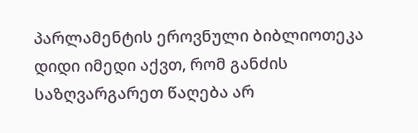პარლამენტის ეროვნული ბიბლიოთეკა
დიდი იმედი აქვთ, რომ განძის საზღვარგარეთ წაღება არ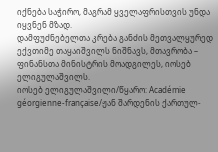იქნება საჭირო, მაგრამ ყველაფრისთვის უნდა იყვნენ მზად.
დამფუძნებელთა კრება განძის მეთვალყურედ ექვთიმე თაყაიშვილს ნიშნავს, მთავრობა – ფინანსთა მინისტრის მოადგილეს, იოსებ ელიგულაშვილს.
იოსებ ელიგულაშვილი/წყარო: Académie géorgienne-française/ჟან შარდენის ქართულ-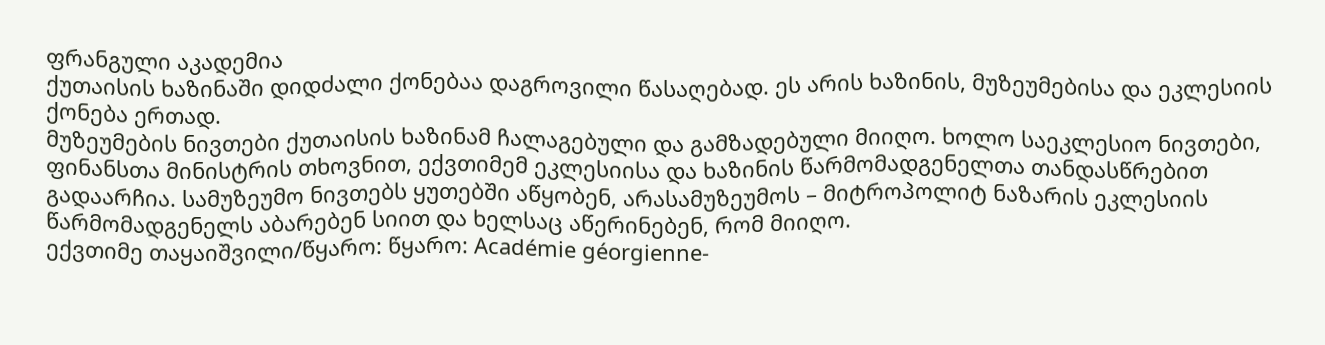ფრანგული აკადემია
ქუთაისის ხაზინაში დიდძალი ქონებაა დაგროვილი წასაღებად. ეს არის ხაზინის, მუზეუმებისა და ეკლესიის ქონება ერთად.
მუზეუმების ნივთები ქუთაისის ხაზინამ ჩალაგებული და გამზადებული მიიღო. ხოლო საეკლესიო ნივთები, ფინანსთა მინისტრის თხოვნით, ექვთიმემ ეკლესიისა და ხაზინის წარმომადგენელთა თანდასწრებით გადაარჩია. სამუზეუმო ნივთებს ყუთებში აწყობენ, არასამუზეუმოს – მიტროპოლიტ ნაზარის ეკლესიის წარმომადგენელს აბარებენ სიით და ხელსაც აწერინებენ, რომ მიიღო.
ექვთიმე თაყაიშვილი/წყარო: წყარო: Académie géorgienne-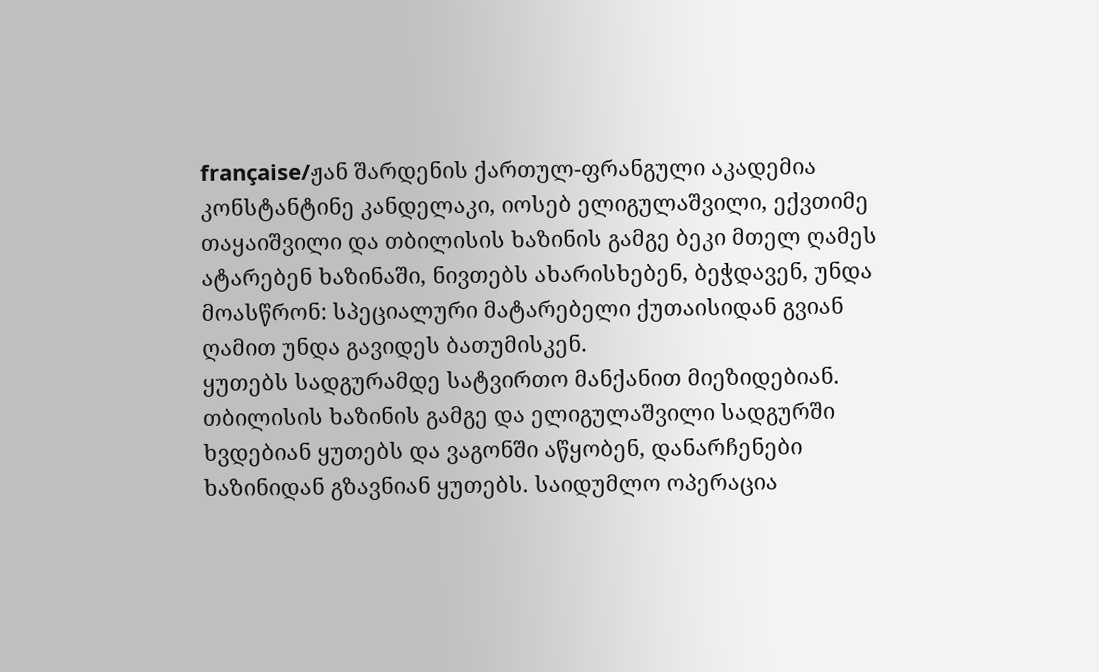française/ჟან შარდენის ქართულ-ფრანგული აკადემია
კონსტანტინე კანდელაკი, იოსებ ელიგულაშვილი, ექვთიმე თაყაიშვილი და თბილისის ხაზინის გამგე ბეკი მთელ ღამეს ატარებენ ხაზინაში, ნივთებს ახარისხებენ, ბეჭდავენ, უნდა მოასწრონ: სპეციალური მატარებელი ქუთაისიდან გვიან ღამით უნდა გავიდეს ბათუმისკენ.
ყუთებს სადგურამდე სატვირთო მანქანით მიეზიდებიან. თბილისის ხაზინის გამგე და ელიგულაშვილი სადგურში ხვდებიან ყუთებს და ვაგონში აწყობენ, დანარჩენები ხაზინიდან გზავნიან ყუთებს. საიდუმლო ოპერაცია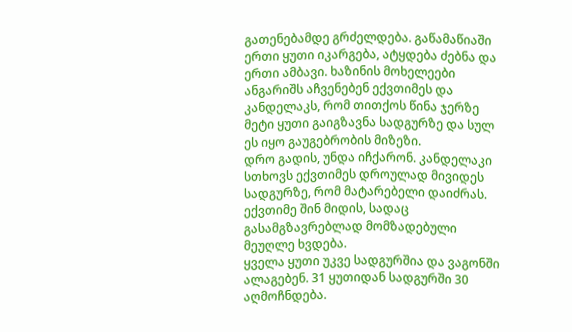გათენებამდე გრძელდება. გაწამაწიაში ერთი ყუთი იკარგება, ატყდება ძებნა და ერთი ამბავი. ხაზინის მოხელეები ანგარიშს აჩვენებენ ექვთიმეს და კანდელაკს, რომ თითქოს წინა ჯერზე მეტი ყუთი გაიგზავნა სადგურზე და სულ ეს იყო გაუგებრობის მიზეზი.
დრო გადის, უნდა იჩქარონ. კანდელაკი სთხოვს ექვთიმეს დროულად მივიდეს სადგურზე, რომ მატარებელი დაიძრას. ექვთიმე შინ მიდის, სადაც გასამგზავრებლად მომზადებული მეუღლე ხვდება.
ყველა ყუთი უკვე სადგურშია და ვაგონში ალაგებენ. 31 ყუთიდან სადგურში 30 აღმოჩნდება.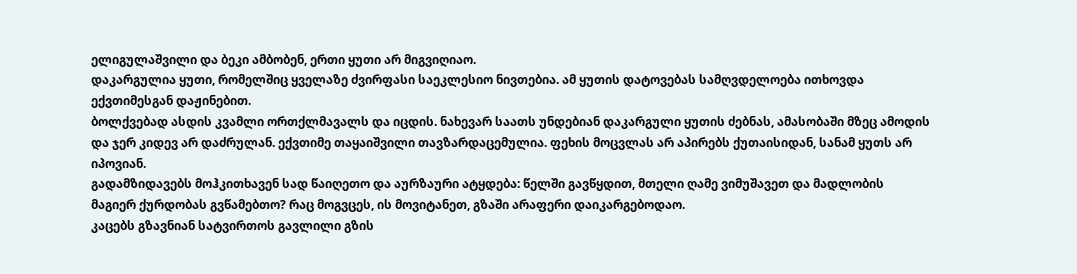ელიგულაშვილი და ბეკი ამბობენ, ერთი ყუთი არ მიგვიღიაო.
დაკარგულია ყუთი, რომელშიც ყველაზე ძვირფასი საეკლესიო ნივთებია. ამ ყუთის დატოვებას სამღვდელოება ითხოვდა ექვთიმესგან დაჟინებით.
ბოლქვებად ასდის კვამლი ორთქლმავალს და იცდის. ნახევარ საათს უნდებიან დაკარგული ყუთის ძებნას, ამასობაში მზეც ამოდის და ჯერ კიდევ არ დაძრულან. ექვთიმე თაყაიშვილი თავზარდაცემულია. ფეხის მოცვლას არ აპირებს ქუთაისიდან, სანამ ყუთს არ იპოვიან.
გადამზიდავებს მოჰკითხავენ სად წაიღეთო და აურზაური ატყდება: წელში გავწყდით, მთელი ღამე ვიმუშავეთ და მადლობის მაგიერ ქურდობას გვწამებთო? რაც მოგვცეს, ის მოვიტანეთ, გზაში არაფერი დაიკარგებოდაო.
კაცებს გზავნიან სატვირთოს გავლილი გზის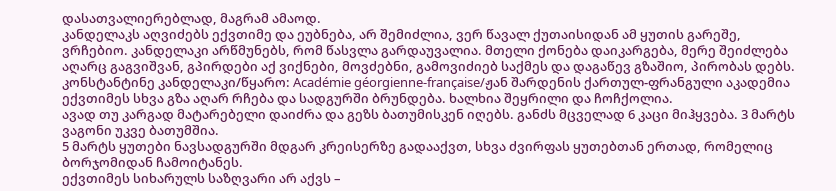დასათვალიერებლად, მაგრამ ამაოდ.
კანდელაკს აღვიძებს ექვთიმე და ეუბნება, არ შემიძლია, ვერ წავალ ქუთაისიდან ამ ყუთის გარეშე, ვრჩებიო. კანდელაკი არწმუნებს, რომ წასვლა გარდაუვალია. მთელი ქონება დაიკარგება, მერე შეიძლება აღარც გაგვიშვან, გპირდები აქ ვიქნები, მოვძებნი, გამოვიძიებ საქმეს და დაგაწევ გზაშიო, პირობას დებს.
კონსტანტინე კანდელაკი/წყარო: Académie géorgienne-française/ჟან შარდენის ქართულ-ფრანგული აკადემია
ექვთიმეს სხვა გზა აღარ რჩება და სადგურში ბრუნდება. ხალხია შეყრილი და ჩოჩქოლია.
ავად თუ კარგად მატარებელი დაიძრა და გეზს ბათუმისკენ იღებს. განძს მცველად 6 კაცი მიჰყვება. 3 მარტს ვაგონი უკვე ბათუმშია.
5 მარტს ყუთები ნავსადგურში მდგარ კრეისერზე გადააქვთ, სხვა ძვირფას ყუთებთან ერთად, რომელიც ბორჯომიდან ჩამოიტანეს.
ექვთიმეს სიხარულს საზღვარი არ აქვს –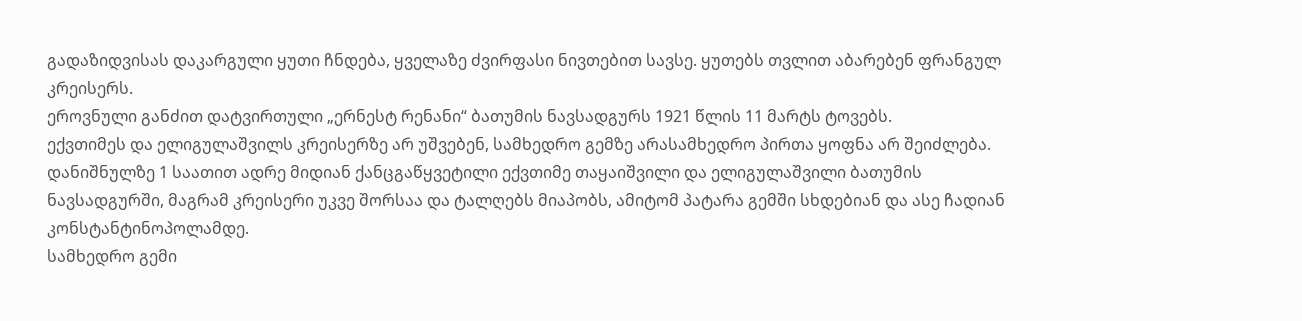გადაზიდვისას დაკარგული ყუთი ჩნდება, ყველაზე ძვირფასი ნივთებით სავსე. ყუთებს თვლით აბარებენ ფრანგულ კრეისერს.
ეროვნული განძით დატვირთული „ერნესტ რენანი“ ბათუმის ნავსადგურს 1921 წლის 11 მარტს ტოვებს.
ექვთიმეს და ელიგულაშვილს კრეისერზე არ უშვებენ, სამხედრო გემზე არასამხედრო პირთა ყოფნა არ შეიძლება. დანიშნულზე 1 საათით ადრე მიდიან ქანცგაწყვეტილი ექვთიმე თაყაიშვილი და ელიგულაშვილი ბათუმის ნავსადგურში, მაგრამ კრეისერი უკვე შორსაა და ტალღებს მიაპობს, ამიტომ პატარა გემში სხდებიან და ასე ჩადიან კონსტანტინოპოლამდე.
სამხედრო გემი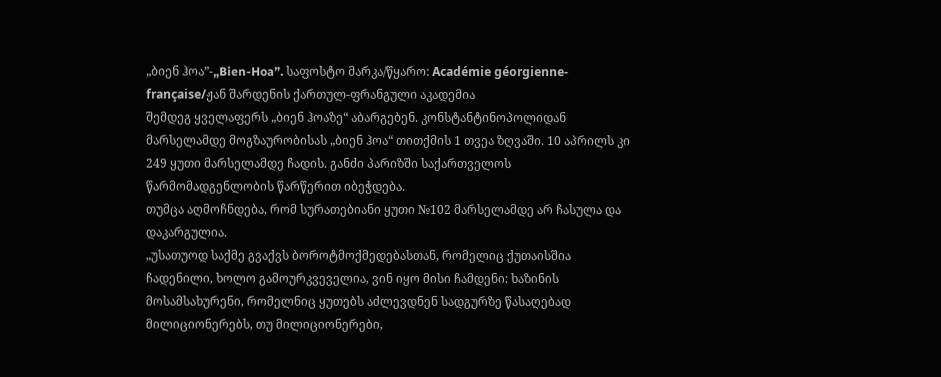„ბიენ ჰოა”-„Bien-Hoa”. საფოსტო მარკა/წყარო: Académie géorgienne-française/ჟან შარდენის ქართულ-ფრანგული აკადემია
შემდეგ ყველაფერს „ბიენ ჰოაზე“ აბარგებენ. კონსტანტინოპოლიდან მარსელამდე მოგზაურობისას „ბიენ ჰოა“ თითქმის 1 თვეა ზღვაში. 10 აპრილს კი 249 ყუთი მარსელამდე ჩადის. განძი პარიზში საქართველოს წარმომადგენლობის წარწერით იბეჭდება.
თუმცა აღმოჩნდება, რომ სურათებიანი ყუთი №102 მარსელამდე არ ჩასულა და დაკარგულია.
„უსათუოდ საქმე გვაქვს ბოროტმოქმედებასთან, რომელიც ქუთაისშია ჩადენილი, ხოლო გამოურკვეველია, ვინ იყო მისი ჩამდენი: ხაზინის მოსამსახურენი, რომელნიც ყუთებს აძლევდნენ სადგურზე წასაღებად მილიციონერებს, თუ მილიციონერები,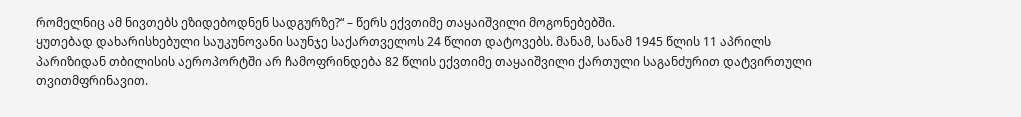რომელნიც ამ ნივთებს ეზიდებოდნენ სადგურზე?“ – წერს ექვთიმე თაყაიშვილი მოგონებებში.
ყუთებად დახარისხებული საუკუნოვანი საუნჯე საქართველოს 24 წლით დატოვებს. მანამ, სანამ 1945 წლის 11 აპრილს პარიზიდან თბილისის აეროპორტში არ ჩამოფრინდება 82 წლის ექვთიმე თაყაიშვილი ქართული საგანძურით დატვირთული თვითმფრინავით.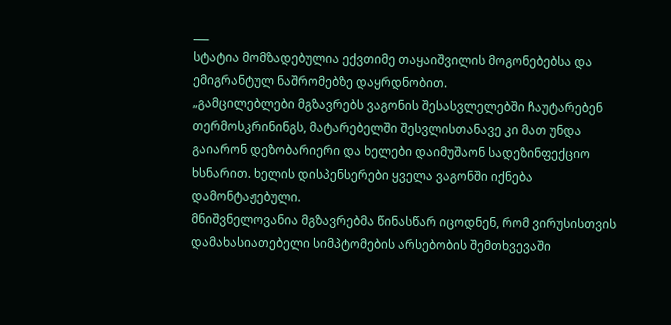___
სტატია მომზადებულია ექვთიმე თაყაიშვილის მოგონებებსა და ემიგრანტულ ნაშრომებზე დაყრდნობით.
„გამცილებლები მგზავრებს ვაგონის შესასვლელებში ჩაუტარებენ თერმოსკრინინგს, მატარებელში შესვლისთანავე კი მათ უნდა გაიარონ დეზობარიერი და ხელები დაიმუშაონ სადეზინფექციო ხსნარით. ხელის დისპენსერები ყველა ვაგონში იქნება დამონტაჟებული.
მნიშვნელოვანია მგზავრებმა წინასწარ იცოდნენ, რომ ვირუსისთვის დამახასიათებელი სიმპტომების არსებობის შემთხვევაში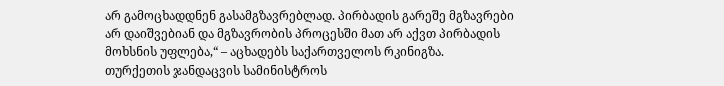არ გამოცხადდნენ გასამგზავრებლად. პირბადის გარეშე მგზავრები არ დაიშვებიან და მგზავრობის პროცესში მათ არ აქვთ პირბადის მოხსნის უფლება,“ – აცხადებს საქართველოს რკინიგზა.
თურქეთის ჯანდაცვის სამინისტროს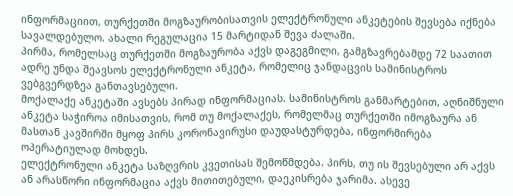ინფორმაციით, თურქეთში მოგზაურობისათვის ელექტრონული ანკეტების შევსება იქნება სავალდებულო. ახალი რეგულაცია 15 მარტიდან შევა ძალაში.
პირმა, რომელსაც თურქეთში მოგზაურობა აქვს დაგეგმილი, გამგზავრებამდე 72 საათით ადრე უნდა შეავსოს ელექტრონული ანკეტა, რომელიც ჯანდაცვის სამინისტროს ვებგვერდზეა განთავსებული.
მოქალაქე ანკეტაში ავსებს პირად ინფორმაციას. სამინისტროს განმარტებით, აღნიშნული ანკეტა საჭიროა იმისათვის, რომ თუ მოქალაქეს, რომელმაც თურქეთში იმოგზაურა ან მასთან კავშირში მყოფ პირს კორონავირუსი დაუდასტურდება, ინფორმირება ოპერატიულად მოხდეს.
ელექტრონული ანკეტა საზღვრის კვეთისას შემოწმდება. პირს, თუ ის შევსებული არ აქვს ან არასწორი ინფორმაცია აქვს მითითებული, დაეკისრება ჯარიმა. ასევე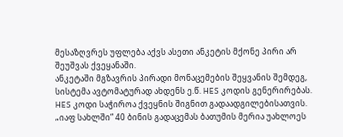მესაზღვრეს უფლება აქვს ასეთი ანკეტის მქონე პირი არ შეუშვას ქვეყანაში.
ანკეტაში მგზავრის პირადი მონაცემების შეყვანის შემდეგ, სისტემა ავტომატურად ახდენს ე.წ. HES კოდის გენერირებას. HES კოდი საჭიროა ქვეყნის შიგნით გადაადგილებისათვის.
„იაფ სახლში“ 40 ბინის გადაცემას ბათუმის მერია უახლოეს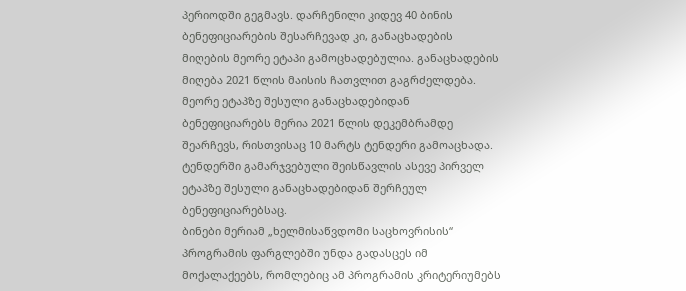პერიოდში გეგმავს. დარჩენილი კიდევ 40 ბინის ბენეფიციარების შესარჩევად კი, განაცხადების მიღების მეორე ეტაპი გამოცხადებულია. განაცხადების მიღება 2021 წლის მაისის ჩათვლით გაგრძელდება.
მეორე ეტაპზე შესული განაცხადებიდან ბენეფიციარებს მერია 2021 წლის დეკემბრამდე შეარჩევს, რისთვისაც 10 მარტს ტენდერი გამოაცხადა. ტენდერში გამარჯვებული შეისწავლის ასევე პირველ ეტაპზე შესული განაცხადებიდან შერჩეულ ბენეფიციარებსაც.
ბინები მერიამ „ხელმისაწვდომი საცხოვრისის“ პროგრამის ფარგლებში უნდა გადასცეს იმ მოქალაქეებს, რომლებიც ამ პროგრამის კრიტერიუმებს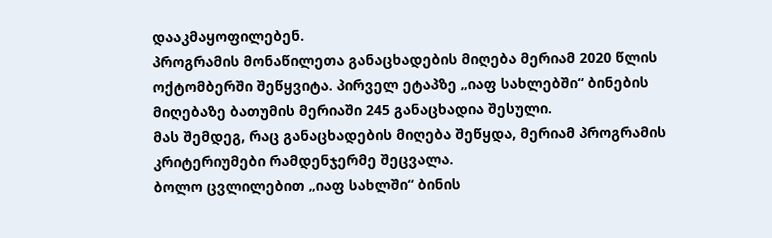დააკმაყოფილებენ.
პროგრამის მონაწილეთა განაცხადების მიღება მერიამ 2020 წლის ოქტომბერში შეწყვიტა. პირველ ეტაპზე „იაფ სახლებში“ ბინების მიღებაზე ბათუმის მერიაში 245 განაცხადია შესული.
მას შემდეგ, რაც განაცხადების მიღება შეწყდა, მერიამ პროგრამის კრიტერიუმები რამდენჯერმე შეცვალა.
ბოლო ცვლილებით „იაფ სახლში“ ბინის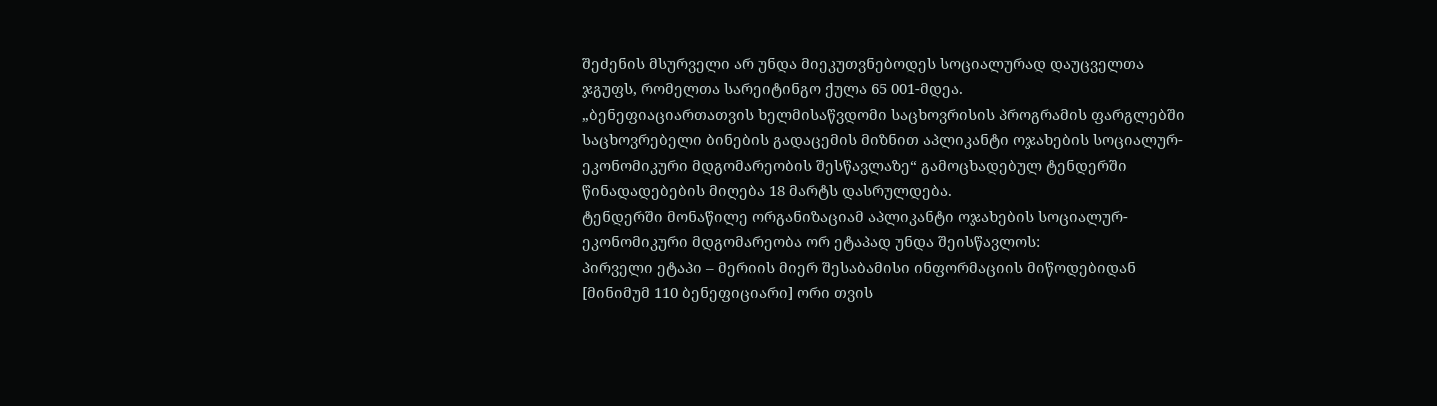შეძენის მსურველი არ უნდა მიეკუთვნებოდეს სოციალურად დაუცველთა ჯგუფს, რომელთა სარეიტინგო ქულა 65 001-მდეა.
„ბენეფიაციართათვის ხელმისაწვდომი საცხოვრისის პროგრამის ფარგლებში საცხოვრებელი ბინების გადაცემის მიზნით აპლიკანტი ოჯახების სოციალურ-ეკონომიკური მდგომარეობის შესწავლაზე“ გამოცხადებულ ტენდერში წინადადებების მიღება 18 მარტს დასრულდება.
ტენდერში მონაწილე ორგანიზაციამ აპლიკანტი ოჯახების სოციალურ-ეკონომიკური მდგომარეობა ორ ეტაპად უნდა შეისწავლოს:
პირველი ეტაპი – მერიის მიერ შესაბამისი ინფორმაციის მიწოდებიდან [მინიმუმ 110 ბენეფიციარი] ორი თვის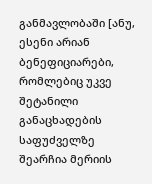განმავლობაში [ანუ, ესენი არიან ბენეფიციარები, რომლებიც უკვე შეტანილი განაცხადების საფუძველზე შეარჩია მერიის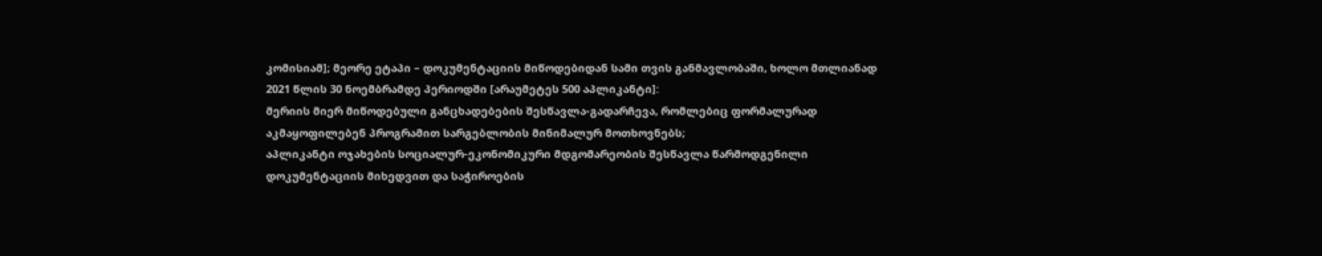კომისიამ]; მეორე ეტაპი – დოკუმენტაციის მიწოდებიდან სამი თვის განმავლობაში, ხოლო მთლიანად 2021 წლის 30 ნოემბრამდე პერიოდში [არაუმეტეს 500 აპლიკანტი]:
მერიის მიერ მიწოდებული განცხადებების შესწავლა-გადარჩევა, რომლებიც ფორმალურად აკმაყოფილებენ პროგრამით სარგებლობის მინიმალურ მოთხოვნებს;
აპლიკანტი ოჯახების სოციალურ-ეკონომიკური მდგომარეობის შესწავლა წარმოდგენილი დოკუმენტაციის მიხედვით და საჭიროების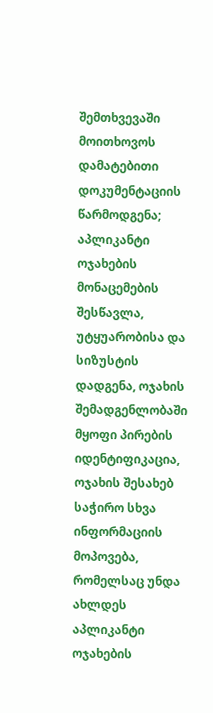შემთხვევაში მოითხოვოს დამატებითი დოკუმენტაციის წარმოდგენა;
აპლიკანტი ოჯახების მონაცემების შესწავლა, უტყუარობისა და სიზუსტის დადგენა, ოჯახის შემადგენლობაში მყოფი პირების იდენტიფიკაცია, ოჯახის შესახებ საჭირო სხვა ინფორმაციის მოპოვება, რომელსაც უნდა ახლდეს აპლიკანტი ოჯახების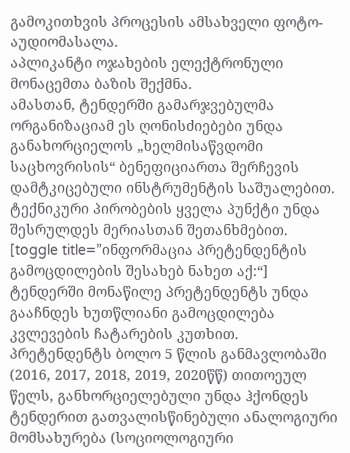გამოკითხვის პროცესის ამსახველი ფოტო-აუდიომასალა.
აპლიკანტი ოჯახების ელექტრონული მონაცემთა ბაზის შექმნა.
ამასთან, ტენდერში გამარჯვებულმა ორგანიზაციამ ეს ღონისძიებები უნდა განახორციელოს „ხელმისაწვდომი საცხოვრისის“ ბენეფიციართა შერჩევის დამტკიცებული ინსტრუმენტის საშუალებით. ტექნიკური პირობების ყველა პუნქტი უნდა შესრულდეს მერიასთან შეთანხმებით.
[toggle title=”ინფორმაცია პრეტენდენტის გამოცდილების შესახებ ნახეთ აქ:“]
ტენდერში მონაწილე პრეტენდენტს უნდა გააჩნდეს ხუთწლიანი გამოცდილება კვლევების ჩატარების კუთხით.
პრეტენდენტს ბოლო 5 წლის განმავლობაში (2016, 2017, 2018, 2019, 2020წწ) თითოეულ წელს, განხორციელებული უნდა ჰქონდეს ტენდერით გათვალისწინებული ანალოგიური მომსახურება (სოციოლოგიური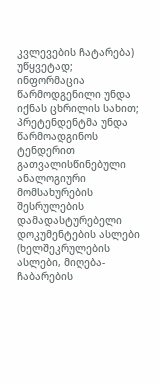კვლევების ჩატარება) უწყვეტად;
ინფორმაცია წარმოდგენილი უნდა იქნას ცხრილის სახით;
პრეტენდენტმა უნდა წარმოადგინოს ტენდერით გათვალისწინებული ანალოგიური მომსახურების შესრულების დამადასტურებელი დოკუმენტების ასლები (ხელშეკრულების ასლები, მიღება-ჩაბარების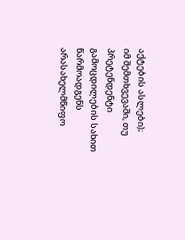აქტების ასლები);
იმ შემთხვევაში, თუ პრეტენდენტი გამოცდილების სახით წარმოადგენს არასახელმწიფო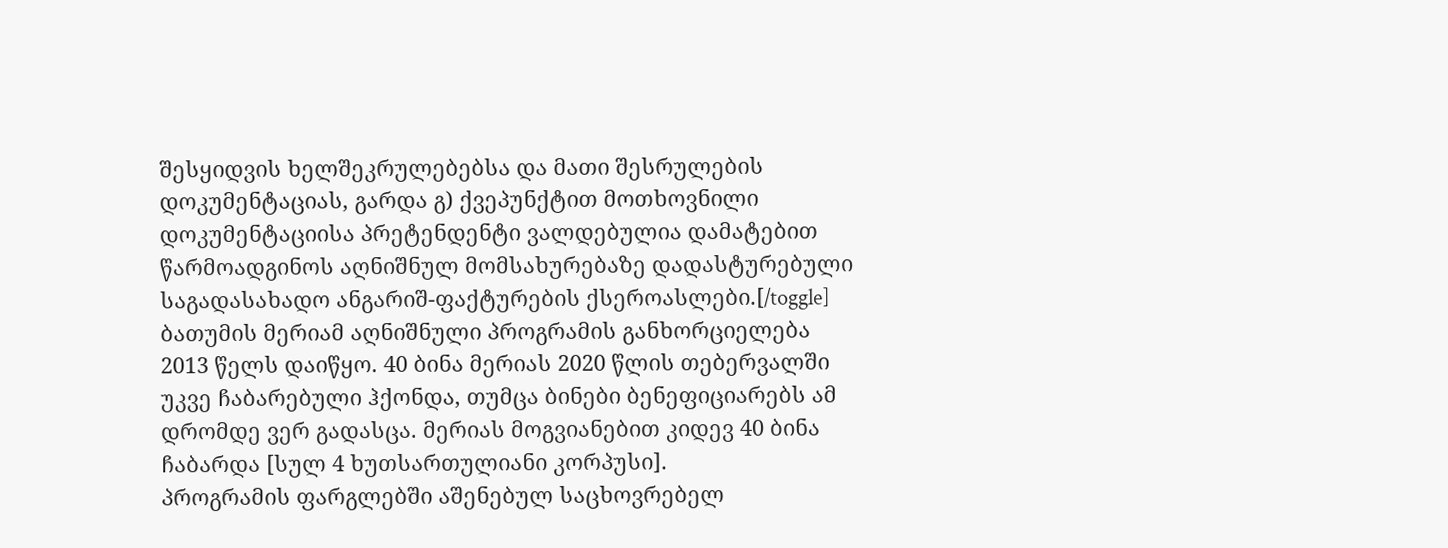შესყიდვის ხელშეკრულებებსა და მათი შესრულების დოკუმენტაციას, გარდა გ) ქვეპუნქტით მოთხოვნილი დოკუმენტაციისა პრეტენდენტი ვალდებულია დამატებით წარმოადგინოს აღნიშნულ მომსახურებაზე დადასტურებული საგადასახადო ანგარიშ-ფაქტურების ქსეროასლები.[/toggle]
ბათუმის მერიამ აღნიშნული პროგრამის განხორციელება 2013 წელს დაიწყო. 40 ბინა მერიას 2020 წლის თებერვალში უკვე ჩაბარებული ჰქონდა, თუმცა ბინები ბენეფიციარებს ამ დრომდე ვერ გადასცა. მერიას მოგვიანებით კიდევ 40 ბინა ჩაბარდა [სულ 4 ხუთსართულიანი კორპუსი].
პროგრამის ფარგლებში აშენებულ საცხოვრებელ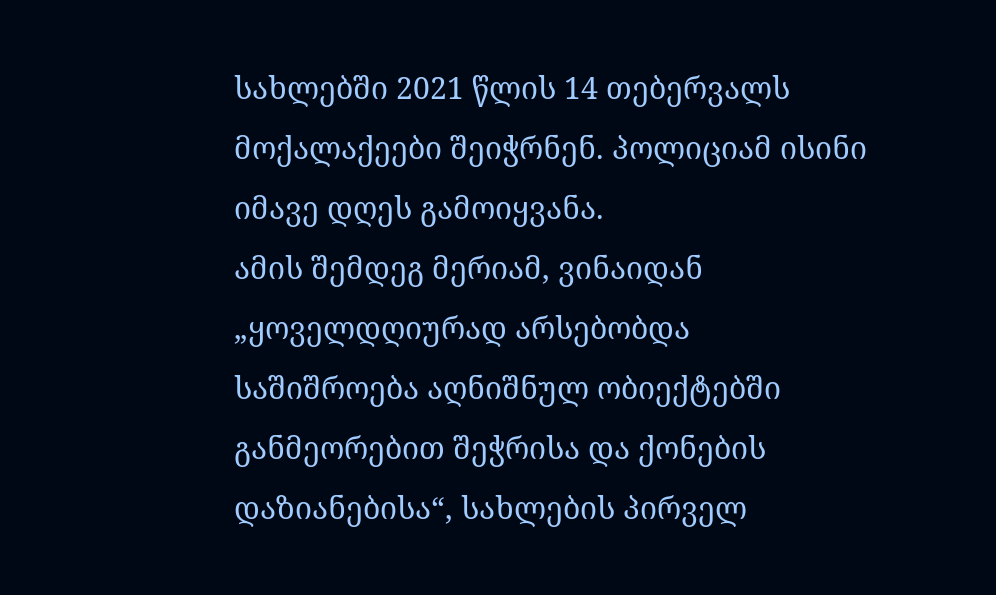სახლებში 2021 წლის 14 თებერვალს მოქალაქეები შეიჭრნენ. პოლიციამ ისინი იმავე დღეს გამოიყვანა.
ამის შემდეგ მერიამ, ვინაიდან „ყოველდღიურად არსებობდა საშიშროება აღნიშნულ ობიექტებში განმეორებით შეჭრისა და ქონების დაზიანებისა“, სახლების პირველ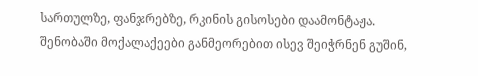სართულზე, ფანჯრებზე, რკინის გისოსები დაამონტაჟა.
შენობაში მოქალაქეები განმეორებით ისევ შეიჭრნენ გუშინ,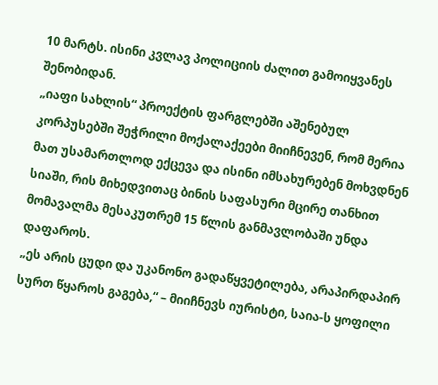10 მარტს. ისინი კვლავ პოლიციის ძალით გამოიყვანეს შენობიდან.
„იაფი სახლის“ პროექტის ფარგლებში აშენებულ კორპუსებში შეჭრილი მოქალაქეები მიიჩნევენ, რომ მერია მათ უსამართლოდ ექცევა და ისინი იმსახურებენ მოხვდნენ სიაში, რის მიხედვითაც ბინის საფასური მცირე თანხით მომავალმა მესაკუთრემ 15 წლის განმავლობაში უნდა დაფაროს.
„ეს არის ცუდი და უკანონო გადაწყვეტილება, არაპირდაპირ სურთ წყაროს გაგება,“ – მიიჩნევს იურისტი, საია-ს ყოფილი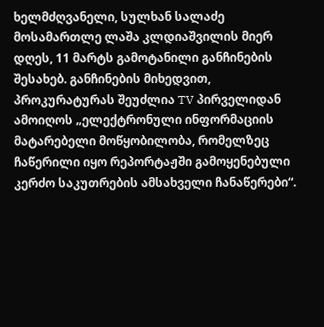ხელმძღვანელი, სულხან სალაძე მოსამართლე ლაშა კლდიაშვილის მიერ დღეს, 11 მარტს გამოტანილი განჩინების შესახებ. განჩინების მიხედვით, პროკურატურას შეუძლია TV პირველიდან ამოიღოს „ელექტრონული ინფორმაციის მატარებელი მოწყობილობა, რომელზეც ჩაწერილი იყო რეპორტაჟში გამოყენებული კერძო საკუთრების ამსახველი ჩანაწერები“.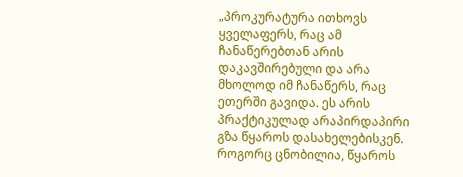„პროკურატურა ითხოვს ყველაფერს, რაც ამ ჩანაწერებთან არის დაკავშირებული და არა მხოლოდ იმ ჩანაწერს, რაც ეთერში გავიდა. ეს არის პრაქტიკულად არაპირდაპირი გზა წყაროს დასახელებისკენ. როგორც ცნობილია, წყაროს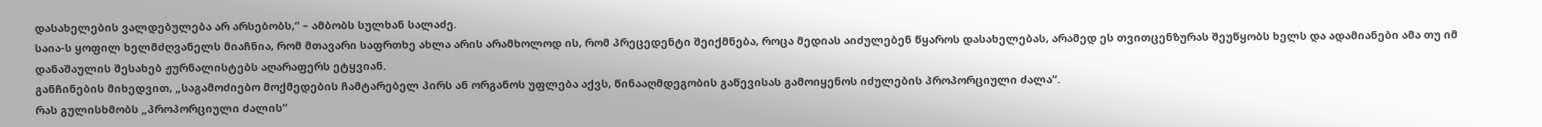დასახელების ვალდებულება არ არსებობს,“ – ამბობს სულხან სალაძე.
საია-ს ყოფილ ხელმძღვანელს მიაჩნია, რომ მთავარი საფრთხე ახლა არის არამხოლოდ ის, რომ პრეცედენტი შეიქმნება, როცა მედიას აიძულებენ წყაროს დასახელებას, არამედ ეს თვითცენზურას შეუწყობს ხელს და ადამიანები ამა თუ იმ დანაშაულის შესახებ ჟურნალისტებს აღარაფერს ეტყვიან.
განჩინების მიხედვით, „საგამოძიებო მოქმედების ჩამტარებელ პირს ან ორგანოს უფლება აქვს, წინააღმდეგობის გაწევისას გამოიყენოს იძულების პროპორციული ძალა“.
რას გულისხმობს „პროპორციული ძალის“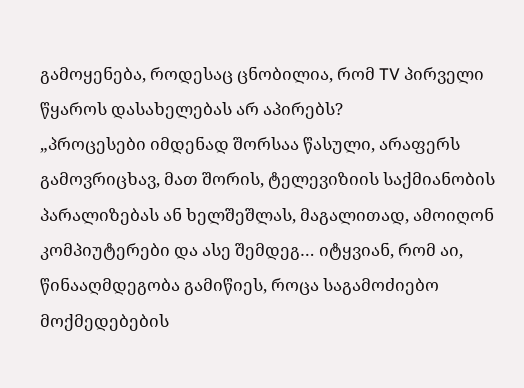გამოყენება, როდესაც ცნობილია, რომ TV პირველი წყაროს დასახელებას არ აპირებს?
„პროცესები იმდენად შორსაა წასული, არაფერს გამოვრიცხავ, მათ შორის, ტელევიზიის საქმიანობის პარალიზებას ან ხელშეშლას, მაგალითად, ამოიღონ კომპიუტერები და ასე შემდეგ… იტყვიან, რომ აი, წინააღმდეგობა გამიწიეს, როცა საგამოძიებო მოქმედებების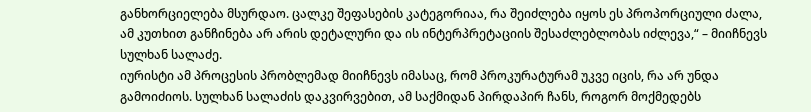განხორციელება მსურდაო. ცალკე შეფასების კატეგორიაა, რა შეიძლება იყოს ეს პროპორციული ძალა, ამ კუთხით განჩინება არ არის დეტალური და ის ინტერპრეტაციის შესაძლებლობას იძლევა,“ – მიიჩნევს სულხან სალაძე.
იურისტი ამ პროცესის პრობლემად მიიჩნევს იმასაც, რომ პროკურატურამ უკვე იცის, რა არ უნდა გამოიძიოს. სულხან სალაძის დაკვირვებით, ამ საქმიდან პირდაპირ ჩანს, როგორ მოქმედებს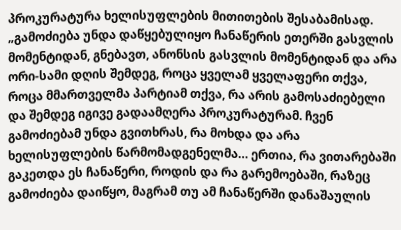პროკურატურა ხელისუფლების მითითების შესაბამისად.
„გამოძიება უნდა დაწყებულიყო ჩანაწერის ეთერში გასვლის მომენტიდან, გნებავთ, ანონსის გასვლის მომენტიდან და არა ორი-სამი დღის შემდეგ, როცა ყველამ ყველაფერი თქვა, როცა მმართველმა პარტიამ თქვა, რა არის გამოსაძიებელი და შემდეგ იგივე გადაამღერა პროკურატურამ. ჩვენ გამოძიებამ უნდა გვითხრას, რა მოხდა და არა ხელისუფლების წარმომადგენელმა… ერთია, რა ვითარებაში გაკეთდა ეს ჩანაწერი, როდის და რა გარემოებაში, რაზეც გამოძიება დაიწყო, მაგრამ თუ ამ ჩანაწერში დანაშაულის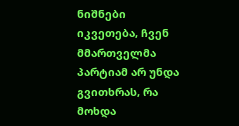ნიშნები იკვეთება, ჩვენ მმართველმა პარტიამ არ უნდა გვითხრას, რა მოხდა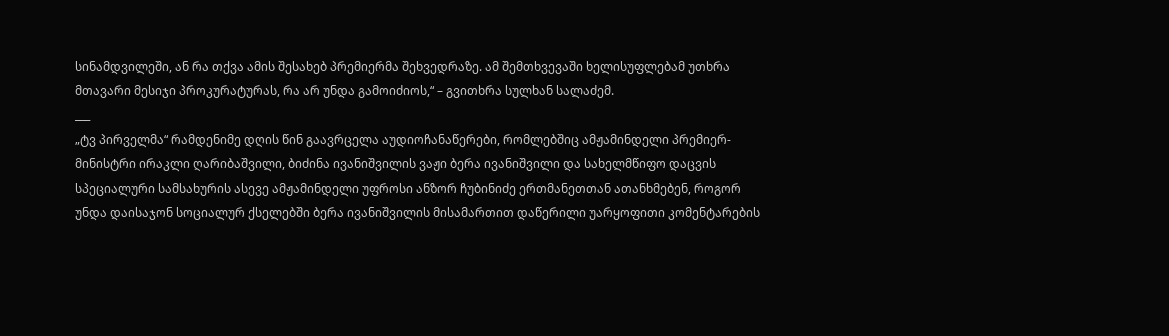სინამდვილეში, ან რა თქვა ამის შესახებ პრემიერმა შეხვედრაზე. ამ შემთხვევაში ხელისუფლებამ უთხრა მთავარი მესიჯი პროკურატურას, რა არ უნდა გამოიძიოს,“ – გვითხრა სულხან სალაძემ.
___
„ტვ პირველმა“ რამდენიმე დღის წინ გაავრცელა აუდიოჩანაწერები, რომლებშიც ამჟამინდელი პრემიერ-მინისტრი ირაკლი ღარიბაშვილი, ბიძინა ივანიშვილის ვაჟი ბერა ივანიშვილი და სახელმწიფო დაცვის სპეციალური სამსახურის ასევე ამჟამინდელი უფროსი ანზორ ჩუბინიძე ერთმანეთთან ათანხმებენ, როგორ უნდა დაისაჯონ სოციალურ ქსელებში ბერა ივანიშვილის მისამართით დაწერილი უარყოფითი კომენტარების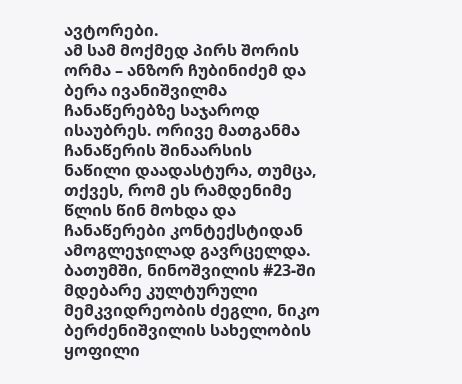ავტორები.
ამ სამ მოქმედ პირს შორის ორმა – ანზორ ჩუბინიძემ და ბერა ივანიშვილმა ჩანაწერებზე საჯაროდ ისაუბრეს. ორივე მათგანმა ჩანაწერის შინაარსის ნაწილი დაადასტურა, თუმცა, თქვეს, რომ ეს რამდენიმე წლის წინ მოხდა და ჩანაწერები კონტექსტიდან ამოგლეჯილად გავრცელდა.
ბათუმში, ნინოშვილის #23-ში მდებარე კულტურული მემკვიდრეობის ძეგლი, ნიკო ბერძენიშვილის სახელობის ყოფილი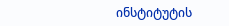ინსტიტუტის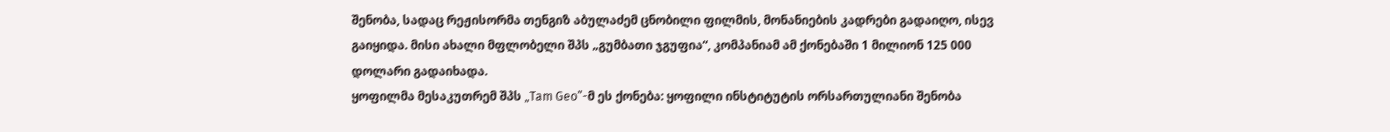შენობა, სადაც რეჟისორმა თენგიზ აბულაძემ ცნობილი ფილმის, მონანიების კადრები გადაიღო, ისევ გაიყიდა. მისი ახალი მფლობელი შპს „გუმბათი ჯგუფია“, კომპანიამ ამ ქონებაში 1 მილიონ 125 000 დოლარი გადაიხადა.
ყოფილმა მესაკუთრემ შპს „Tam Geo”-მ ეს ქონება: ყოფილი ინსტიტუტის ორსართულიანი შენობა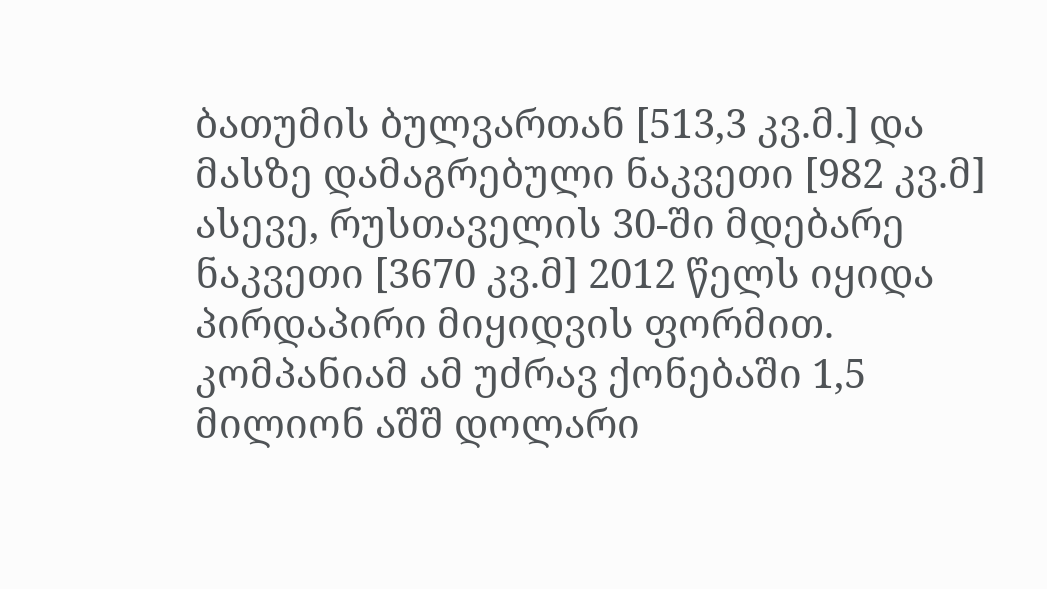ბათუმის ბულვართან [513,3 კვ.მ.] და მასზე დამაგრებული ნაკვეთი [982 კვ.მ] ასევე, რუსთაველის 30-ში მდებარე ნაკვეთი [3670 კვ.მ] 2012 წელს იყიდა პირდაპირი მიყიდვის ფორმით. კომპანიამ ამ უძრავ ქონებაში 1,5 მილიონ აშშ დოლარი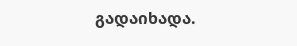გადაიხადა.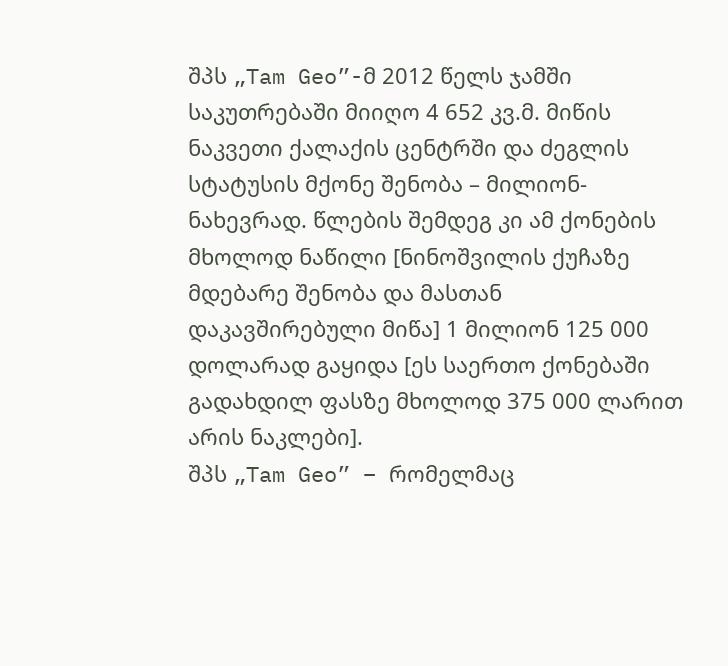შპს „Tam Geo”-მ 2012 წელს ჯამში საკუთრებაში მიიღო 4 652 კვ.მ. მიწის ნაკვეთი ქალაქის ცენტრში და ძეგლის სტატუსის მქონე შენობა – მილიონ-ნახევრად. წლების შემდეგ კი ამ ქონების მხოლოდ ნაწილი [ნინოშვილის ქუჩაზე მდებარე შენობა და მასთან დაკავშირებული მიწა] 1 მილიონ 125 000 დოლარად გაყიდა [ეს საერთო ქონებაში გადახდილ ფასზე მხოლოდ 375 000 ლარით არის ნაკლები].
შპს „Tam Geo” – რომელმაც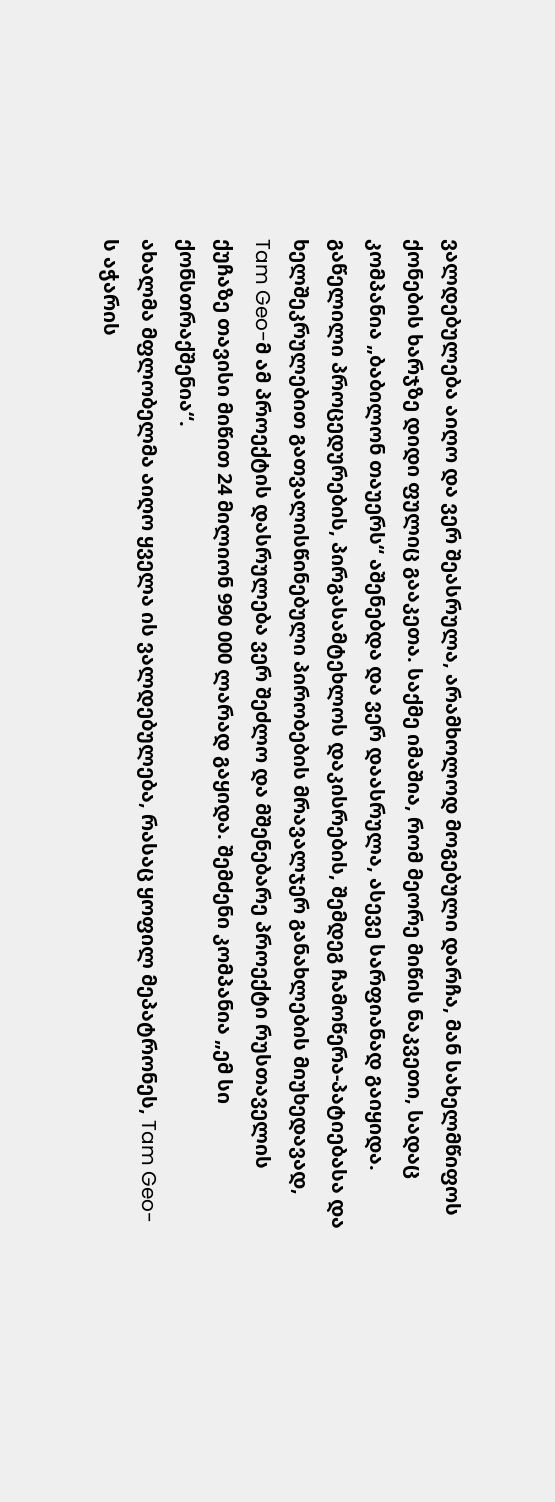ვალდებულება აიღო და ვერ შეასრულა, არამხოლოდ მოგებული დარჩა, მან სახელმწიფოს ქონების ხარჯზე დიდი ფულიც გააკეთა. საქმე იმაშია, რომ მეორე მიწის ნაკვეთი, სადაც კომპანია „ბაბილონ თაუერს“ აშენებდა და ვერ დაასრულა, ასევე სარფიანად გაიყიდა.
გაწელილი პროცედურების, პირგასამტეხლოს დაკისრების, შემდეგ ჩამოწერა-პატიებასა და ხელშეკრულებით გათვალისწინებული პირობების მრავალჯერ განახლების მიუხედავად, Tam Geo-მ ამ პროექტის დასრულება ვერ შეძლო და მშენებარე პროექტი რუსთაველის ქუჩაზე თავისი მიწით 24 მილიონ 990 000 ლარად გაყიდა. შემძენი კომპანია „ემ სი ქონსთრაქშენია“.
ახალმა მფლობელმა აიღო ყველა ის ვალდებულება, რასაც ყოფილ მეპატრონეს, Tam Geo-ს აჭარის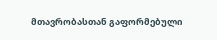მთავრობასთან გაფორმებული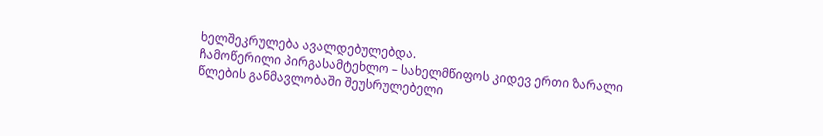ხელშეკრულება ავალდებულებდა.
ჩამოწერილი პირგასამტეხლო – სახელმწიფოს კიდევ ერთი ზარალი
წლების განმავლობაში შეუსრულებელი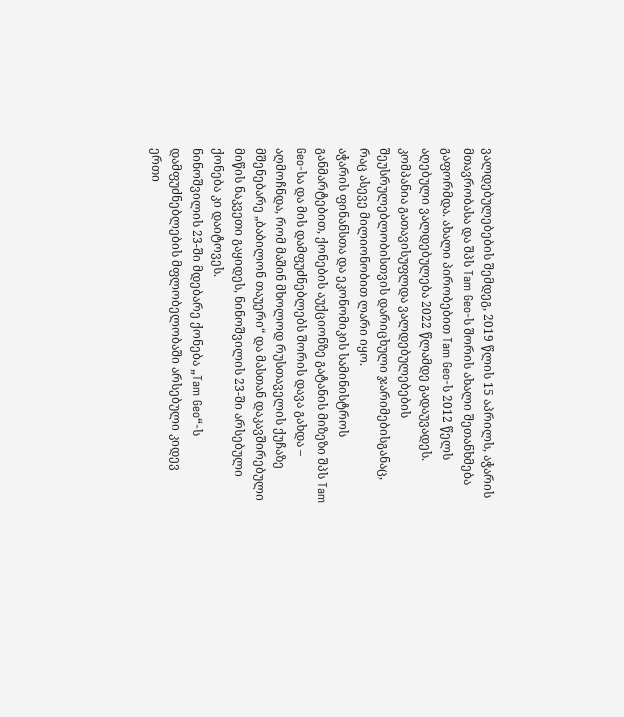ვალდებულებების შემდეგ, 2019 წლის 15 აპრილს, აჭარის მთავრობასა და შპს Tam Geo-ს შორის ახალი შეთანხმება გაფორმდა. ახალი პირობებით Tam Geo-ს 2012 წელს აღებული ვალდებულება 2022 წლამდე გადაუვადეს. კომპანია გათავისუფლდა ვალდებულებების შეუსრულებლობისთვის დარიცხული ჯარიმებისგანაც, რაც ასევე მილიონობით ლარი იყო.
აჭარის ფინანსთა და ეკონომიკის სამინისტროს განმარტებით, ქონების აუქციონზე გატანის მიზეზი შპს Tam Geo-სა და მის დამფუძნებლებს შორის დავა გახდა – აღმოჩნდა, რომ მაშინ მხოლოდ რუსთაველის ქუჩაზე მშენებარე „ბაბილონ თაუერი“ და მასთან დაკავშირებული მიწის ნაკვეთი გაყიდეს, ნინოშვილის 23-ში არსებული ქონება კი დაიტოვეს.
ნინოშვილის 23-ში მდებარე ქონება „Tam Geo“-ს დამფუძნებლების მფლობელობაში არსებული კიდევ ერთი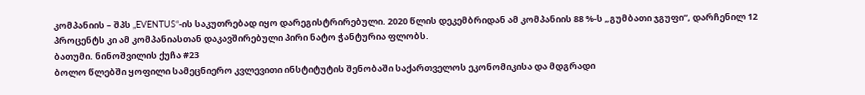კომპანიის – შპს „EVENTUS“-ის საკუთრებად იყო დარეგისტრირებული. 2020 წლის დეკემბრიდან ამ კომპანიის 88 %-ს „გუმბათი ჯგუფი“, დარჩენილ 12 პროცენტს კი ამ კომპანიასთან დაკავშირებული პირი ნატო ჭანტურია ფლობს.
ბათუმი. ნინოშვილის ქუჩა #23
ბოლო წლებში ყოფილი სამეცნიერო კვლევითი ინსტიტუტის შენობაში საქართველოს ეკონომიკისა და მდგრადი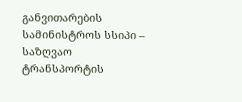განვითარების სამინისტროს სსიპი – საზღვაო ტრანსპორტის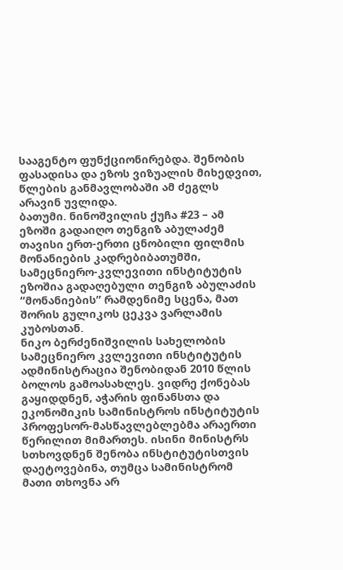სააგენტო ფუნქციონირებდა. შენობის ფასადისა და ეზოს ვიზუალის მიხედვით, წლების განმავლობაში ამ ძეგლს არავინ უვლიდა.
ბათუმი. ნინოშვილის ქუჩა #23 – ამ ეზოში გადაიღო თენგიზ აბულაძემ თავისი ერთ-ერთი ცნობილი ფილმის მონანიების კადრებიბათუმში, სამეცნიერო-კვლევითი ინსტიტუტის ეზოშია გადაღებული თენგიზ აბულაძის “მონანიების” რამდენიმე სცენა, მათ შორის გულიკოს ცეკვა ვარლამის კუბოსთან.
ნიკო ბერძენიშვილის სახელობის სამეცნიერო კვლევითი ინსტიტუტის ადმინისტრაცია შენობიდან 2010 წლის ბოლოს გამოასახლეს. ვიდრე ქონებას გაყიდდნენ, აჭარის ფინანსთა და ეკონომიკის სამინისტროს ინსტიტუტის პროფესორ-მასწავლებლებმა არაერთი წერილით მიმართეს. ისინი მინისტრს სთხოვდნენ შენობა ინსტიტუტისთვის დაეტოვებინა, თუმცა სამინისტრომ მათი თხოვნა არ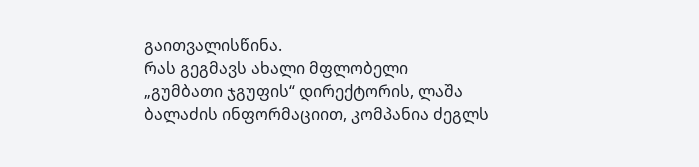გაითვალისწინა.
რას გეგმავს ახალი მფლობელი
„გუმბათი ჯგუფის“ დირექტორის, ლაშა ბალაძის ინფორმაციით, კომპანია ძეგლს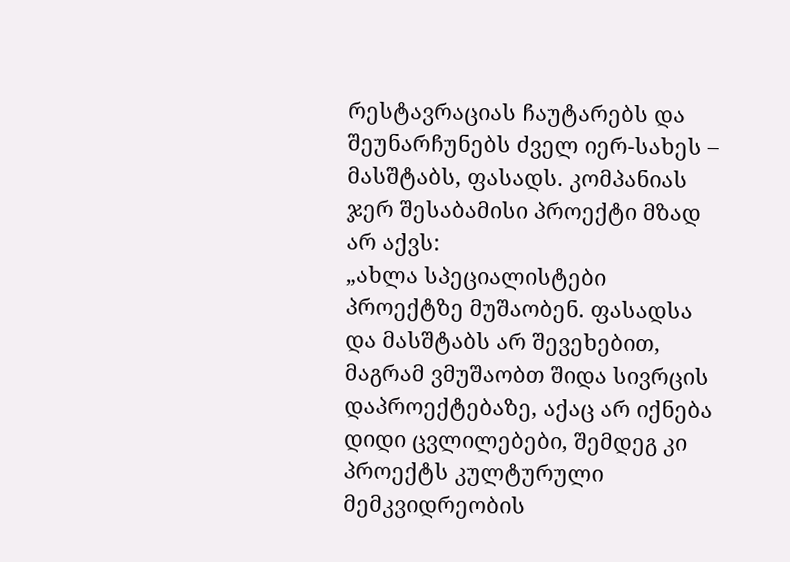რესტავრაციას ჩაუტარებს და შეუნარჩუნებს ძველ იერ-სახეს – მასშტაბს, ფასადს. კომპანიას ჯერ შესაბამისი პროექტი მზად არ აქვს:
„ახლა სპეციალისტები პროექტზე მუშაობენ. ფასადსა და მასშტაბს არ შევეხებით, მაგრამ ვმუშაობთ შიდა სივრცის დაპროექტებაზე, აქაც არ იქნება დიდი ცვლილებები, შემდეგ კი პროექტს კულტურული მემკვიდრეობის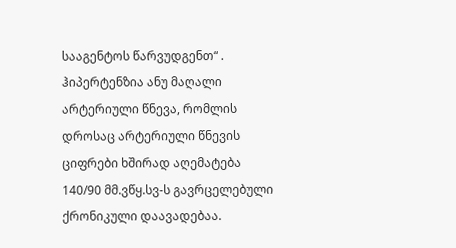სააგენტოს წარვუდგენთ“ .
ჰიპერტენზია ანუ მაღალი არტერიული წნევა, რომლის დროსაც არტერიული წნევის ციფრები ხშირად აღემატება 140/90 მმ.ვწყ.სვ-ს გავრცელებული ქრონიკული დაავადებაა.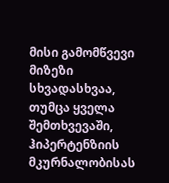მისი გამომწვევი მიზეზი სხვადასხვაა, თუმცა ყველა შემთხვევაში, ჰიპერტენზიის მკურნალობისას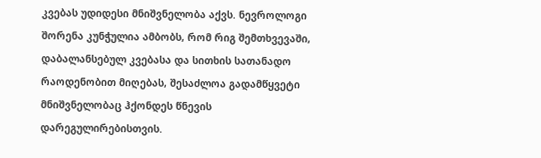კვებას უდიდესი მნიშვნელობა აქვს. ნევროლოგი შორენა კუნჭულია ამბობს, რომ რიგ შემთხვევაში, დაბალანსებულ კვებასა და სითხის სათანადო რაოდენობით მიღებას, შესაძლოა გადამწყვეტი მნიშვნელობაც ჰქონდეს წნევის დარეგულირებისთვის.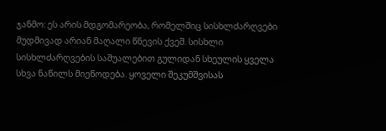ჯანმო: ეს არის მდგომარეობა, რომელშიც სისხლძარღვები მუდმივად არიან მაღალი წნევის ქვეშ. სისხლი სისხლძარღვების საშუალებით გულიდან სხეულის ყველა სხვა ნაწილს მიეწოდება. ყოველი შეკუმშვისას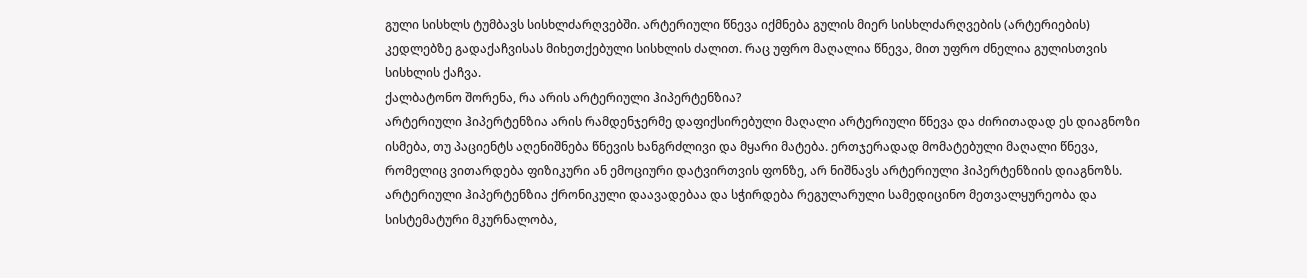გული სისხლს ტუმბავს სისხლძარღვებში. არტერიული წნევა იქმნება გულის მიერ სისხლძარღვების (არტერიების) კედლებზე გადაქაჩვისას მიხეთქებული სისხლის ძალით. რაც უფრო მაღალია წნევა, მით უფრო ძნელია გულისთვის სისხლის ქაჩვა.
ქალბატონო შორენა, რა არის არტერიული ჰიპერტენზია?
არტერიული ჰიპერტენზია არის რამდენჯერმე დაფიქსირებული მაღალი არტერიული წნევა და ძირითადად ეს დიაგნოზი ისმება, თუ პაციენტს აღენიშნება წნევის ხანგრძლივი და მყარი მატება. ერთჯერადად მომატებული მაღალი წნევა, რომელიც ვითარდება ფიზიკური ან ემოციური დატვირთვის ფონზე, არ ნიშნავს არტერიული ჰიპერტენზიის დიაგნოზს.
არტერიული ჰიპერტენზია ქრონიკული დაავადებაა და სჭირდება რეგულარული სამედიცინო მეთვალყურეობა და სისტემატური მკურნალობა,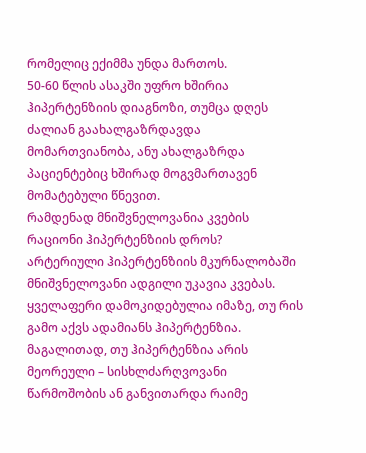რომელიც ექიმმა უნდა მართოს.
50-60 წლის ასაკში უფრო ხშირია ჰიპერტენზიის დიაგნოზი, თუმცა დღეს ძალიან გაახალგაზრდავდა მომართვიანობა, ანუ ახალგაზრდა პაციენტებიც ხშირად მოგვმართავენ მომატებული წნევით.
რამდენად მნიშვნელოვანია კვების რაციონი ჰიპერტენზიის დროს?
არტერიული ჰიპერტენზიის მკურნალობაში მნიშვნელოვანი ადგილი უკავია კვებას.
ყველაფერი დამოკიდებულია იმაზე, თუ რის გამო აქვს ადამიანს ჰიპერტენზია. მაგალითად, თუ ჰიპერტენზია არის მეორეული – სისხლძარღვოვანი წარმოშობის ან განვითარდა რაიმე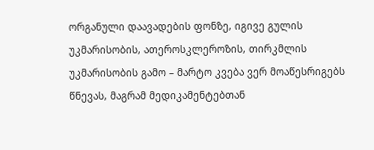ორგანული დაავადების ფონზე, იგივე გულის უკმარისობის, ათეროსკლეროზის, თირკმლის უკმარისობის გამო – მარტო კვება ვერ მოაწესრიგებს წნევას, მაგრამ მედიკამენტებთან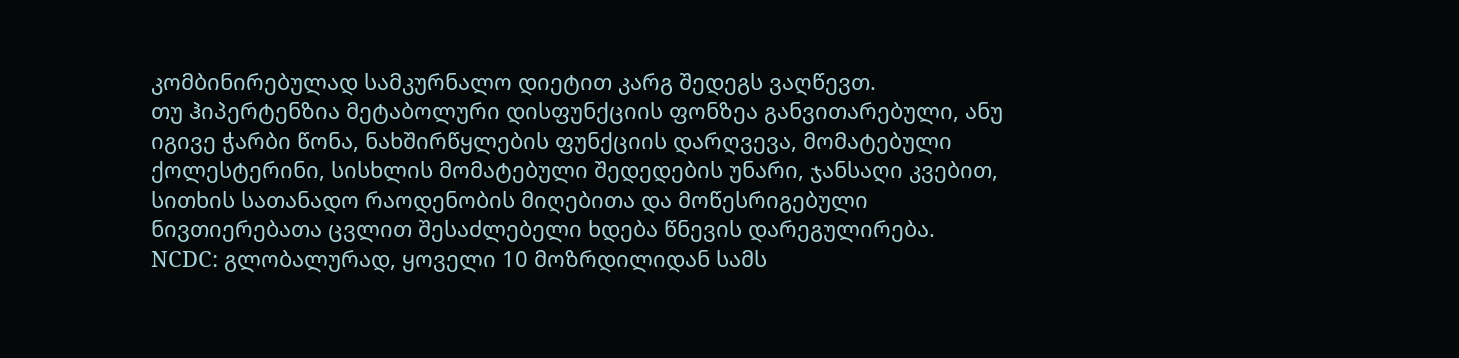კომბინირებულად სამკურნალო დიეტით კარგ შედეგს ვაღწევთ.
თუ ჰიპერტენზია მეტაბოლური დისფუნქციის ფონზეა განვითარებული, ანუ იგივე ჭარბი წონა, ნახშირწყლების ფუნქციის დარღვევა, მომატებული ქოლესტერინი, სისხლის მომატებული შედედების უნარი, ჯანსაღი კვებით, სითხის სათანადო რაოდენობის მიღებითა და მოწესრიგებული ნივთიერებათა ცვლით შესაძლებელი ხდება წნევის დარეგულირება.
NCDC: გლობალურად, ყოველი 10 მოზრდილიდან სამს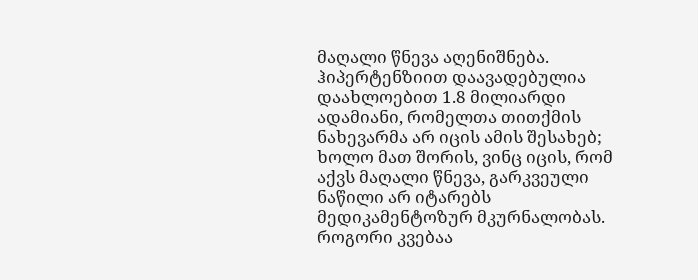მაღალი წნევა აღენიშნება. ჰიპერტენზიით დაავადებულია დაახლოებით 1.8 მილიარდი ადამიანი, რომელთა თითქმის ნახევარმა არ იცის ამის შესახებ; ხოლო მათ შორის, ვინც იცის, რომ აქვს მაღალი წნევა, გარკვეული ნაწილი არ იტარებს მედიკამენტოზურ მკურნალობას.
როგორი კვებაა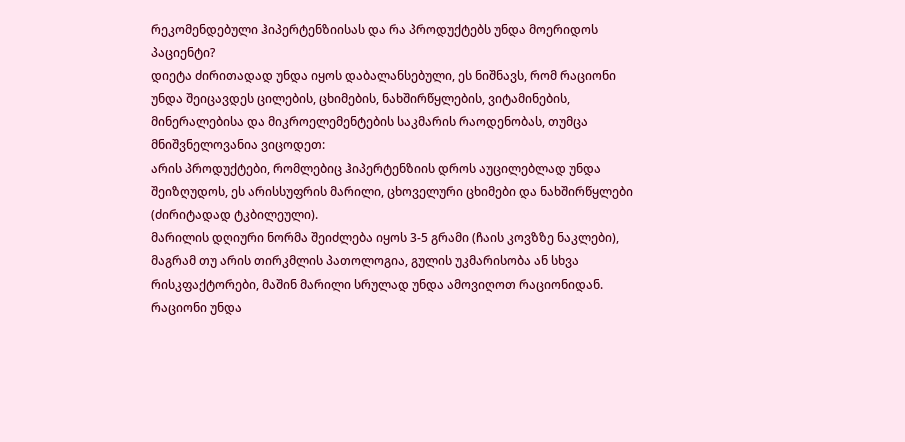რეკომენდებული ჰიპერტენზიისას და რა პროდუქტებს უნდა მოერიდოს პაციენტი?
დიეტა ძირითადად უნდა იყოს დაბალანსებული, ეს ნიშნავს, რომ რაციონი უნდა შეიცავდეს ცილების, ცხიმების, ნახშირწყლების, ვიტამინების, მინერალებისა და მიკროელემენტების საკმარის რაოდენობას, თუმცა მნიშვნელოვანია ვიცოდეთ:
არის პროდუქტები, რომლებიც ჰიპერტენზიის დროს აუცილებლად უნდა შეიზღუდოს, ეს არისსუფრის მარილი, ცხოველური ცხიმები და ნახშირწყლები (ძირიტადად ტკბილეული).
მარილის დღიური ნორმა შეიძლება იყოს 3-5 გრამი (ჩაის კოვზზე ნაკლები), მაგრამ თუ არის თირკმლის პათოლოგია, გულის უკმარისობა ან სხვა რისკფაქტორები, მაშინ მარილი სრულად უნდა ამოვიღოთ რაციონიდან.
რაციონი უნდა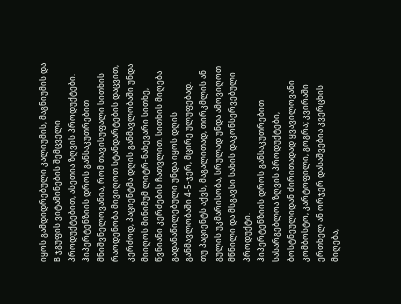იყოს გამდიდრებული კალიუმის, მაგნიუმის და B ჯგუფის ვიტამინების შემცველი პროდუქტებით, ასეთია ზღვის პროდუქტები.
ჰიპერტენზიის დროს განსაკუთრებით მნიშვნელოვანია, რომ თავისუფალი სითხის რაოდენობა მივიღოთ სტანდარტების დაცვით, კერძოდ, პაციენტმა დღის განმავლობაში უნდა მიიღოს მინიმუმ ლიტრ-ნახევარი სითხე, წვნიანი კერძების ჩათვლით. სითხის მიღება გადანაწილებული უნდა იყოს დღის განმავლობაში 4-5-ჯერ, მცირე ულუფებად.
თუ პაციენტს აქვს, მაგალითად, თირკმლის ან გულის უკმარისობა, სრულად უნდა ამოვიღოთ მწნილი და მსგავსი სახის დაკონსერვებული პროდუქტი.
ჰიპერტენზიის დროს განსაკუთრებით სასარგებლოა ზღვის პროდუქტები, ბოსტნეულიდან ძირითადად ყვავილოვანი კომბოსტო, კარტოფილი, გოგრა; კვირაში ერთხელ ან ორჯერ დასაშვებია კვერცხის მიღება,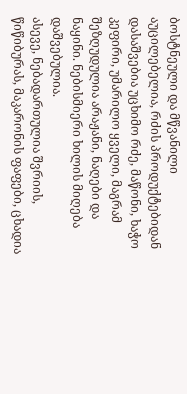ბოსტნეული და მწვანილი აუცილებელია, რძის პროდუქტებიდან დასაშვებია უცხიმო რძე, მაწონი, ხაჭო კეფირი, უმარილო ყველი, მაგრამ შეზღუდულია არაჟანი, ნაღები და ნაყინი. ნებისმიერი ხილის მიღება დაშვებულია.
ასევე, ნებადართულია შვრიის, წიწიბურას, მაკარონის ფაფები, ცხადია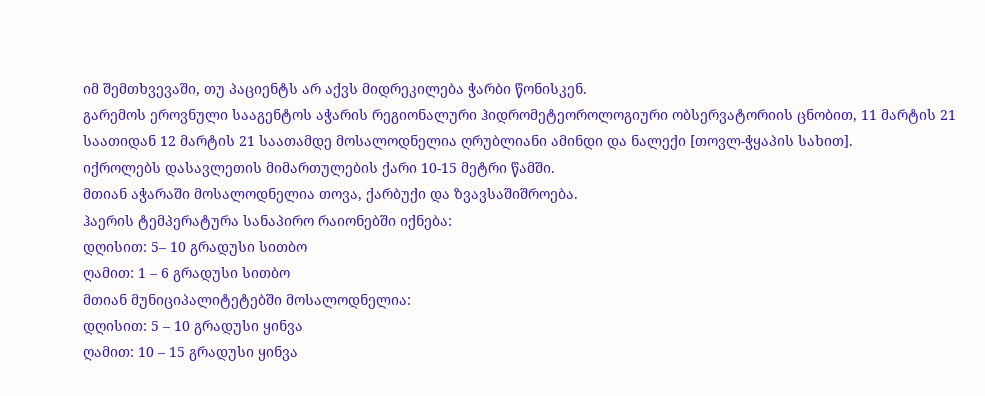იმ შემთხვევაში, თუ პაციენტს არ აქვს მიდრეკილება ჭარბი წონისკენ.
გარემოს ეროვნული სააგენტოს აჭარის რეგიონალური ჰიდრომეტეოროლოგიური ობსერვატორიის ცნობით, 11 მარტის 21 საათიდან 12 მარტის 21 საათამდე მოსალოდნელია ღრუბლიანი ამინდი და ნალექი [თოვლ-ჭყაპის სახით].
იქროლებს დასავლეთის მიმართულების ქარი 10-15 მეტრი წამში.
მთიან აჭარაში მოსალოდნელია თოვა, ქარბუქი და ზვავსაშიშროება.
ჰაერის ტემპერატურა სანაპირო რაიონებში იქნება:
დღისით: 5– 10 გრადუსი სითბო
ღამით: 1 – 6 გრადუსი სითბო
მთიან მუნიციპალიტეტებში მოსალოდნელია:
დღისით: 5 – 10 გრადუსი ყინვა
ღამით: 10 – 15 გრადუსი ყინვა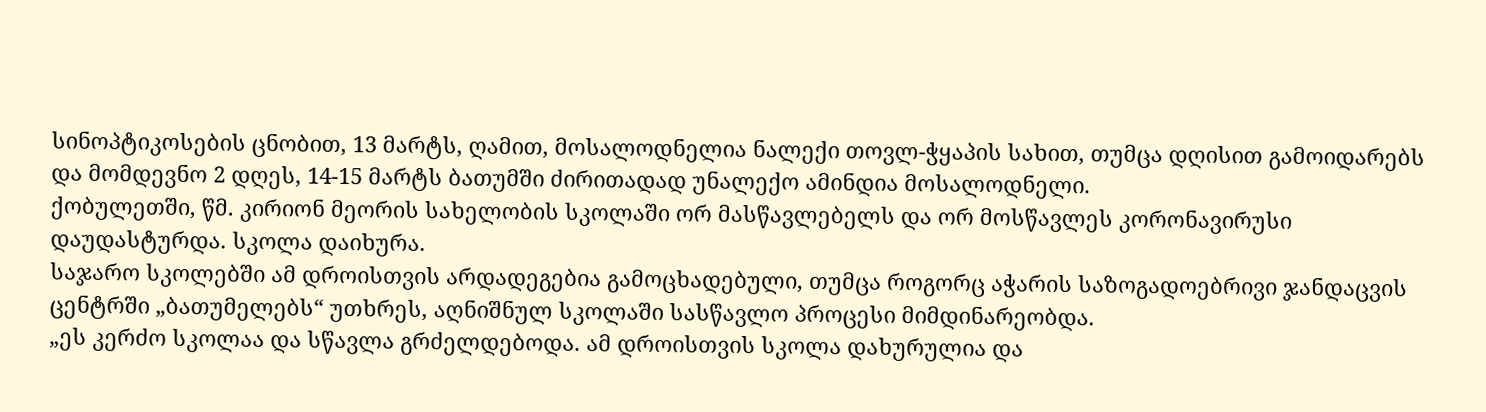სინოპტიკოსების ცნობით, 13 მარტს, ღამით, მოსალოდნელია ნალექი თოვლ-ჭყაპის სახით, თუმცა დღისით გამოიდარებს და მომდევნო 2 დღეს, 14-15 მარტს ბათუმში ძირითადად უნალექო ამინდია მოსალოდნელი.
ქობულეთში, წმ. კირიონ მეორის სახელობის სკოლაში ორ მასწავლებელს და ორ მოსწავლეს კორონავირუსი დაუდასტურდა. სკოლა დაიხურა.
საჯარო სკოლებში ამ დროისთვის არდადეგებია გამოცხადებული, თუმცა როგორც აჭარის საზოგადოებრივი ჯანდაცვის ცენტრში „ბათუმელებს“ უთხრეს, აღნიშნულ სკოლაში სასწავლო პროცესი მიმდინარეობდა.
„ეს კერძო სკოლაა და სწავლა გრძელდებოდა. ამ დროისთვის სკოლა დახურულია და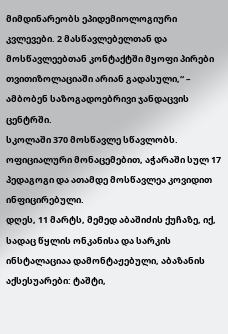მიმდინარეობს ეპიდემიოლოგიური კვლევები. 2 მასწავლებელთან და მოსწავლეებთან კონტაქტში მყოფი პირები თვითიზოლაციაში არიან გადასული,“ – ამბობენ საზოგადოებრივი ჯანდაცვის ცენტრში.
სკოლაში 370 მოსწავლე სწავლობს.
ოფიციალური მონაცემებით, აჭარაში სულ 17 პედაგოგი და ათამდე მოსწავლეა კოვიდით ინფიცირებული.
დღეს, 11 მარტს, მემედ აბაშიძის ქუჩაზე, იქ, სადაც წყლის ონკანისა და სარკის ინსტალაციაა დამონტაჟებული, აბაზანის აქსესუარები: ტაშტი,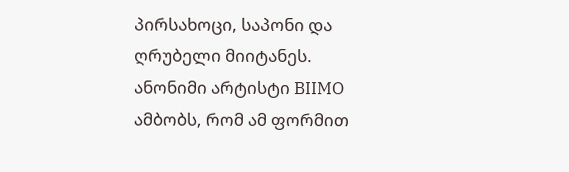პირსახოცი, საპონი და ღრუბელი მიიტანეს.
ანონიმი არტისტი BIIMO ამბობს, რომ ამ ფორმით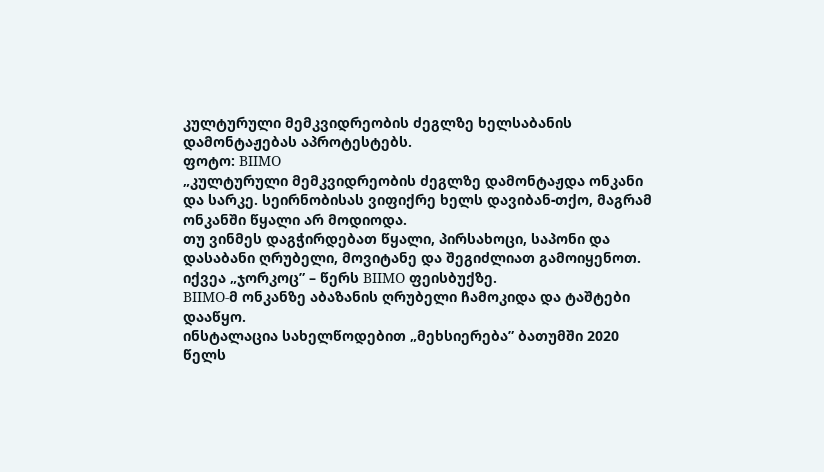კულტურული მემკვიდრეობის ძეგლზე ხელსაბანის დამონტაჟებას აპროტესტებს.
ფოტო: BIIMO
„კულტურული მემკვიდრეობის ძეგლზე დამონტაჟდა ონკანი და სარკე. სეირნობისას ვიფიქრე ხელს დავიბან-თქო, მაგრამ ონკანში წყალი არ მოდიოდა.
თუ ვინმეს დაგჭირდებათ წყალი, პირსახოცი, საპონი და დასაბანი ღრუბელი, მოვიტანე და შეგიძლიათ გამოიყენოთ. იქვეა „ჯორკოც” – წერს BIIMO ფეისბუქზე.
BIIMO-მ ონკანზე აბაზანის ღრუბელი ჩამოკიდა და ტაშტები დააწყო.
ინსტალაცია სახელწოდებით „მეხსიერება” ბათუმში 2020 წელს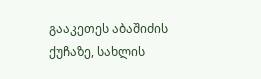გააკეთეს აბაშიძის ქუჩაზე, სახლის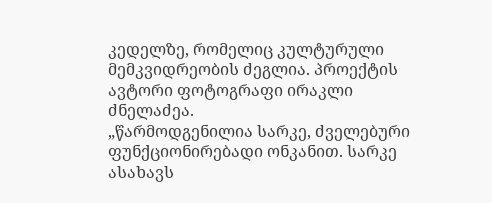კედელზე, რომელიც კულტურული მემკვიდრეობის ძეგლია. პროექტის ავტორი ფოტოგრაფი ირაკლი ძნელაძეა.
„წარმოდგენილია სარკე, ძველებური ფუნქციონირებადი ონკანით. სარკე ასახავს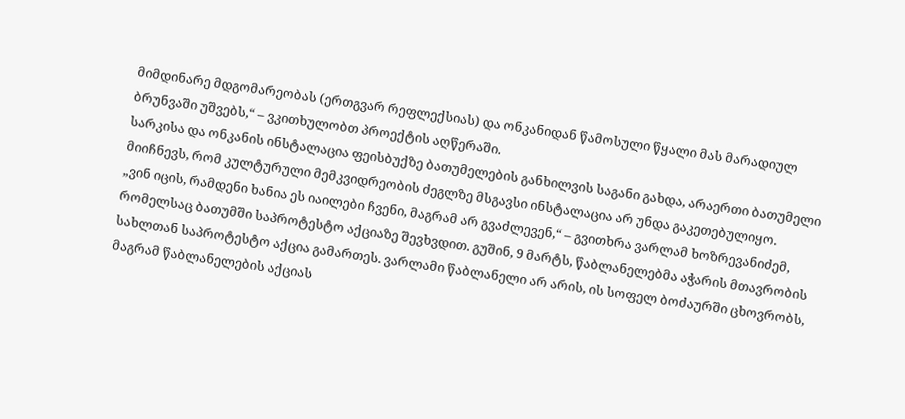მიმდინარე მდგომარეობას (ერთგვარ რეფლექსიას) და ონკანიდან წამოსული წყალი მას მარადიულ ბრუნვაში უშვებს,“ – ვკითხულობთ პროექტის აღწერაში.
სარკისა და ონკანის ინსტალაცია ფეისბუქზე ბათუმელების განხილვის საგანი გახდა, არაერთი ბათუმელი მიიჩნევს, რომ კულტურული მემკვიდრეობის ძეგლზე მსგავსი ინსტალაცია არ უნდა გაკეთებულიყო.
„ვინ იცის, რამდენი ხანია ეს იაილები ჩვენი, მაგრამ არ გვაძლევენ,“ – გვითხრა ვარლამ ხოზრევანიძემ, რომელსაც ბათუმში საპროტესტო აქციაზე შევხვდით. გუშინ, 9 მარტს, წაბლანელებმა აჭარის მთავრობის სახლთან საპროტესტო აქცია გამართეს. ვარლამი წაბლანელი არ არის, ის სოფელ ბოძაურში ცხოვრობს, მაგრამ წაბლანელების აქციას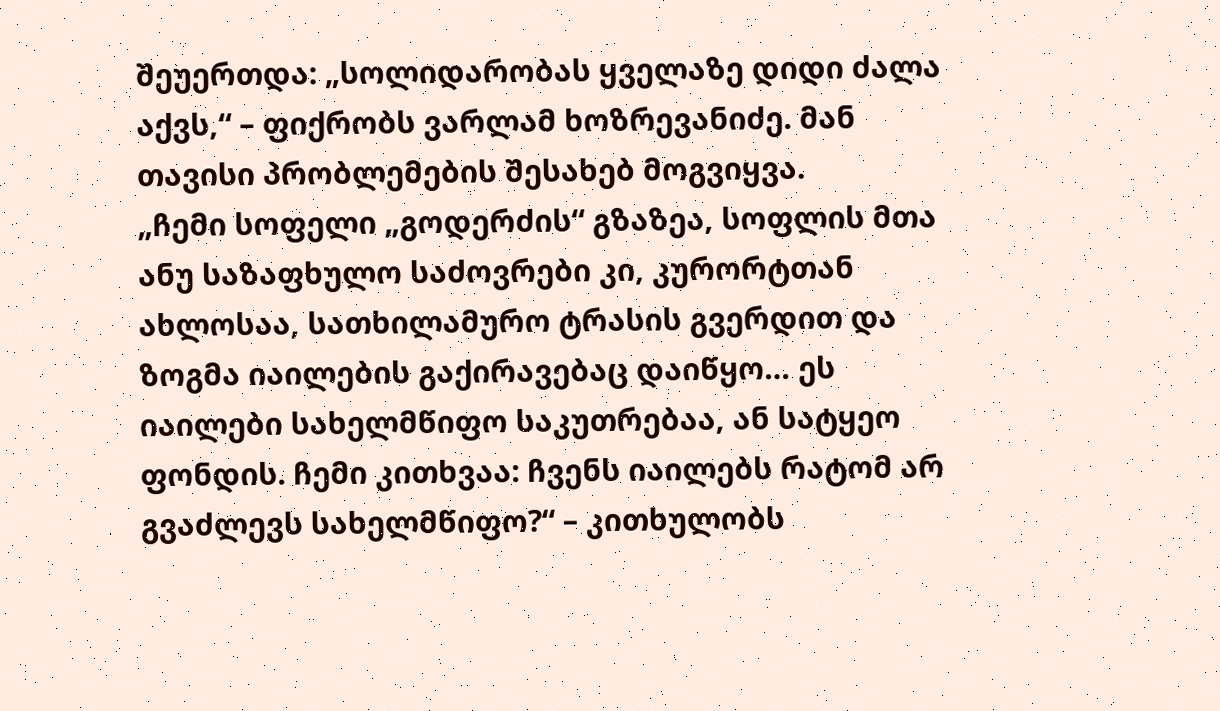შეუერთდა: „სოლიდარობას ყველაზე დიდი ძალა აქვს,“ – ფიქრობს ვარლამ ხოზრევანიძე. მან თავისი პრობლემების შესახებ მოგვიყვა.
„ჩემი სოფელი „გოდერძის“ გზაზეა, სოფლის მთა ანუ საზაფხულო საძოვრები კი, კურორტთან ახლოსაა, სათხილამურო ტრასის გვერდით და ზოგმა იაილების გაქირავებაც დაიწყო… ეს იაილები სახელმწიფო საკუთრებაა, ან სატყეო ფონდის. ჩემი კითხვაა: ჩვენს იაილებს რატომ არ გვაძლევს სახელმწიფო?“ – კითხულობს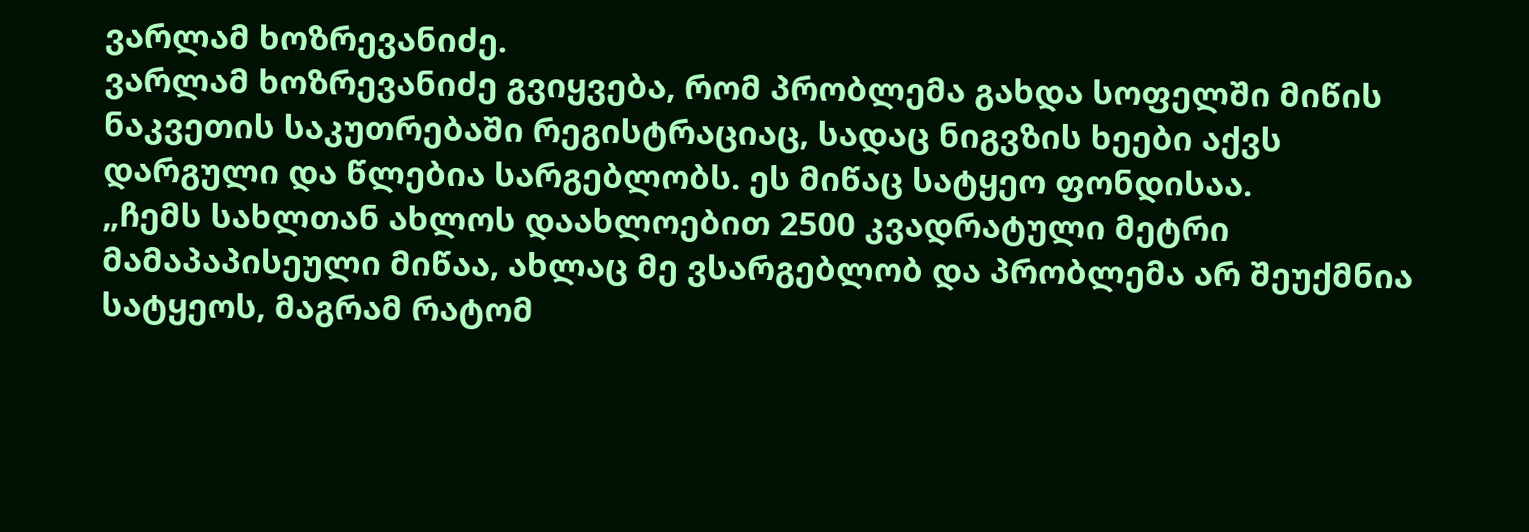ვარლამ ხოზრევანიძე.
ვარლამ ხოზრევანიძე გვიყვება, რომ პრობლემა გახდა სოფელში მიწის ნაკვეთის საკუთრებაში რეგისტრაციაც, სადაც ნიგვზის ხეები აქვს დარგული და წლებია სარგებლობს. ეს მიწაც სატყეო ფონდისაა.
„ჩემს სახლთან ახლოს დაახლოებით 2500 კვადრატული მეტრი მამაპაპისეული მიწაა, ახლაც მე ვსარგებლობ და პრობლემა არ შეუქმნია სატყეოს, მაგრამ რატომ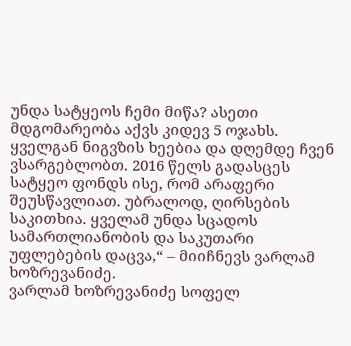უნდა სატყეოს ჩემი მიწა? ასეთი მდგომარეობა აქვს კიდევ 5 ოჯახს. ყველგან ნიგვზის ხეებია და დღემდე ჩვენ ვსარგებლობთ. 2016 წელს გადასცეს სატყეო ფონდს ისე, რომ არაფერი შეუსწავლიათ. უბრალოდ, ღირსების საკითხია. ყველამ უნდა სცადოს სამართლიანობის და საკუთარი უფლებების დაცვა,“ – მიიჩნევს ვარლამ ხოზრევანიძე.
ვარლამ ხოზრევანიძე სოფელ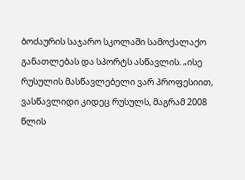ბოძაურის საჯარო სკოლაში სამოქალაქო განათლებას და სპორტს ასწავლის. „ისე რუსულის მასწავლებელი ვარ პროფესიით, ვასწავლიდი კიდეც რუსულს, მაგრამ 2008 წლის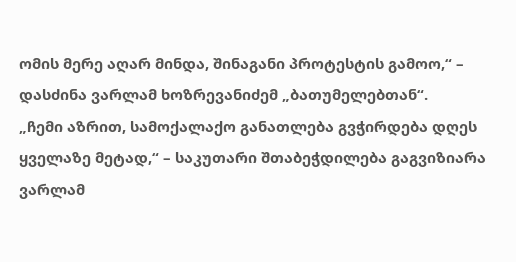ომის მერე აღარ მინდა, შინაგანი პროტესტის გამოო,“ – დასძინა ვარლამ ხოზრევანიძემ „ბათუმელებთან“.
„ჩემი აზრით, სამოქალაქო განათლება გვჭირდება დღეს ყველაზე მეტად,“ – საკუთარი შთაბეჭდილება გაგვიზიარა ვარლამ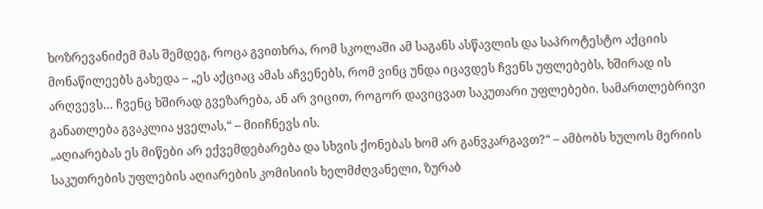ხოზრევანიძემ მას შემდეგ, როცა გვითხრა, რომ სკოლაში ამ საგანს ასწავლის და საპროტესტო აქციის მონაწილეებს გახედა – „ეს აქციაც ამას აჩვენებს, რომ ვინც უნდა იცავდეს ჩვენს უფლებებს, ხშირად ის არღვევს… ჩვენც ხშირად გვეზარება, ან არ ვიცით, როგორ დავიცვათ საკუთარი უფლებები. სამართლებრივი განათლება გვაკლია ყველას,“ – მიიჩნევს ის.
„აღიარებას ეს მიწები არ ექვემდებარება და სხვის ქონებას ხომ არ განვკარგავთ?“ – ამბობს ხულოს მერიის საკუთრების უფლების აღიარების კომისიის ხელმძღვანელი, ზურაბ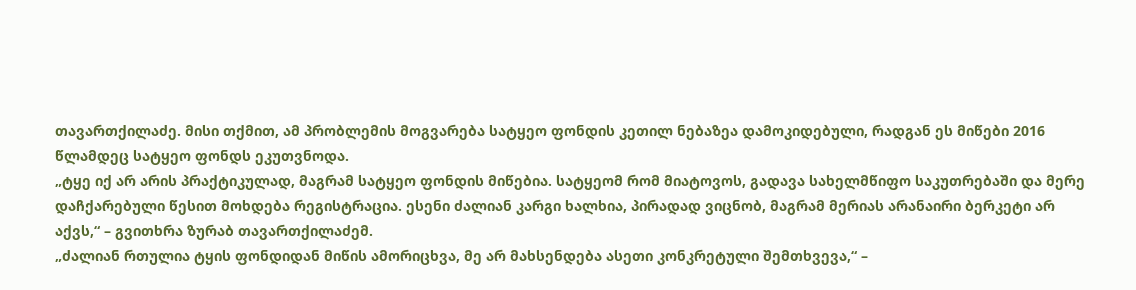თავართქილაძე. მისი თქმით, ამ პრობლემის მოგვარება სატყეო ფონდის კეთილ ნებაზეა დამოკიდებული, რადგან ეს მიწები 2016 წლამდეც სატყეო ფონდს ეკუთვნოდა.
„ტყე იქ არ არის პრაქტიკულად, მაგრამ სატყეო ფონდის მიწებია. სატყეომ რომ მიატოვოს, გადავა სახელმწიფო საკუთრებაში და მერე დაჩქარებული წესით მოხდება რეგისტრაცია. ესენი ძალიან კარგი ხალხია, პირადად ვიცნობ, მაგრამ მერიას არანაირი ბერკეტი არ აქვს,“ – გვითხრა ზურაბ თავართქილაძემ.
„ძალიან რთულია ტყის ფონდიდან მიწის ამორიცხვა, მე არ მახსენდება ასეთი კონკრეტული შემთხვევა,“ –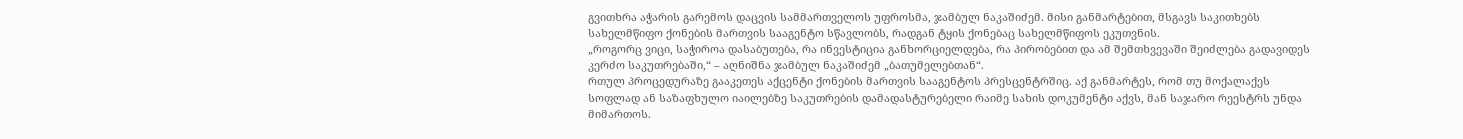გვითხრა აჭარის გარემოს დაცვის სამმართველოს უფროსმა, ჯამბულ ნაკაშიძემ. მისი განმარტებით, მსგავს საკითხებს სახელმწიფო ქონების მართვის სააგენტო სწავლობს, რადგან ტყის ქონებაც სახელმწიფოს ეკუთვნის.
„როგორც ვიცი, საჭიროა დასაბუთება, რა ინვესტიცია განხორციელდება, რა პირობებით და ამ შემთხვევაში შეიძლება გადავიდეს კერძო საკუთრებაში,“ – აღნიშნა ჯამბულ ნაკაშიძემ „ბათუმელებთან“.
რთულ პროცედურაზე გააკეთეს აქცენტი ქონების მართვის სააგენტოს პრესცენტრშიც. აქ განმარტეს, რომ თუ მოქალაქეს სოფლად ან საზაფხულო იაილებზე საკუთრების დამადასტურებელი რაიმე სახის დოკუმენტი აქვს, მან საჯარო რეესტრს უნდა მიმართოს.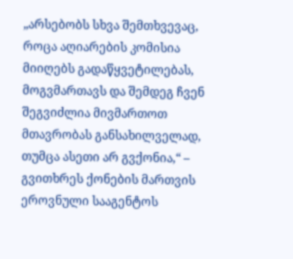„არსებობს სხვა შემთხვევაც, როცა აღიარების კომისია მიიღებს გადაწყვეტილებას, მოგვმართავს და შემდეგ ჩვენ შეგვიძლია მივმართოთ მთავრობას განსახილველად, თუმცა ასეთი არ გვქონია,“ – გვითხრეს ქონების მართვის ეროვნული სააგენტოს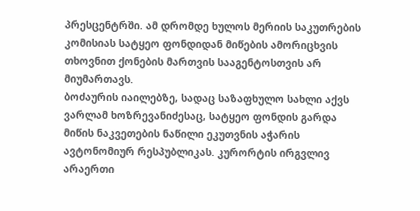პრესცენტრში. ამ დრომდე ხულოს მერიის საკუთრების კომისიას სატყეო ფონდიდან მიწების ამორიცხვის თხოვნით ქონების მართვის სააგენტოსთვის არ მიუმართავს.
ბოძაურის იაილებზე, სადაც საზაფხულო სახლი აქვს ვარლამ ხოზრევანიძესაც, სატყეო ფონდის გარდა მიწის ნაკვეთების ნაწილი ეკუთვნის აჭარის ავტონომიურ რესპუბლიკას. კურორტის ირგვლივ არაერთი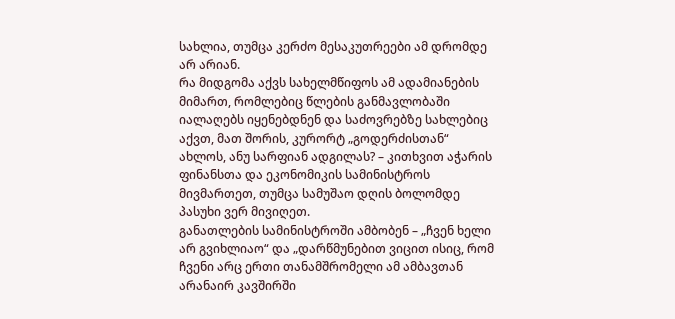სახლია, თუმცა კერძო მესაკუთრეები ამ დრომდე არ არიან.
რა მიდგომა აქვს სახელმწიფოს ამ ადამიანების მიმართ, რომლებიც წლების განმავლობაში იალაღებს იყენებდნენ და საძოვრებზე სახლებიც აქვთ, მათ შორის, კურორტ „გოდერძისთან“ ახლოს, ანუ სარფიან ადგილას? – კითხვით აჭარის ფინანსთა და ეკონომიკის სამინისტროს მივმართეთ, თუმცა სამუშაო დღის ბოლომდე პასუხი ვერ მივიღეთ.
განათლების სამინისტროში ამბობენ – „ჩვენ ხელი არ გვიხლიაო“ და „დარწმუნებით ვიცით ისიც, რომ ჩვენი არც ერთი თანამშრომელი ამ ამბავთან არანაირ კავშირში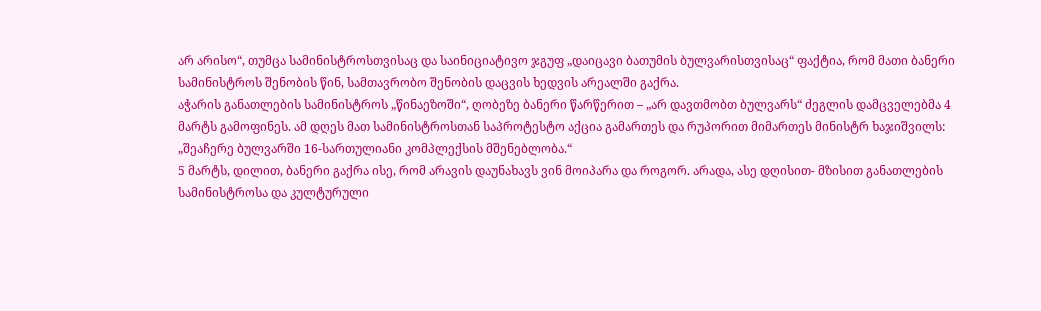არ არისო“, თუმცა სამინისტროსთვისაც და საინიციატივო ჯგუფ „დაიცავი ბათუმის ბულვარისთვისაც“ ფაქტია, რომ მათი ბანერი სამინისტროს შენობის წინ, სამთავრობო შენობის დაცვის ხედვის არეალში გაქრა.
აჭარის განათლების სამინისტროს „წინაეზოში“, ღობეზე ბანერი წარწერით – „არ დავთმობთ ბულვარს“ ძეგლის დამცველებმა 4 მარტს გამოფინეს. ამ დღეს მათ სამინისტროსთან საპროტესტო აქცია გამართეს და რუპორით მიმართეს მინისტრ ხაჯიშვილს: „შეაჩერე ბულვარში 16-სართულიანი კომპლექსის მშენებლობა.“
5 მარტს, დილით, ბანერი გაქრა ისე, რომ არავის დაუნახავს ვინ მოიპარა და როგორ. არადა, ასე დღისით- მზისით განათლების სამინისტროსა და კულტურული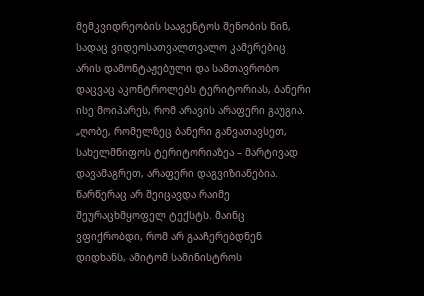მემკვიდრეობის სააგენტოს შენობის წინ, სადაც ვიდეოსათვალთვალო კამერებიც არის დამონტაჟებული და სამთავრობო დაცვაც აკონტროლებს ტერიტორიას, ბანერი ისე მოიპარეს, რომ არავის არაფერი გაუგია.
„ღობე, რომელზეც ბანერი განვათავსეთ, სახელმწიფოს ტერიტორიაზეა – მარტივად დავამაგრეთ, არაფერი დაგვიზიანებია. წარწერაც არ შეიცავდა რაიმე შეურაცხმყოფელ ტექსტს. მაინც ვფიქრობდი, რომ არ გააჩერებდნენ დიდხანს, ამიტომ სამინისტროს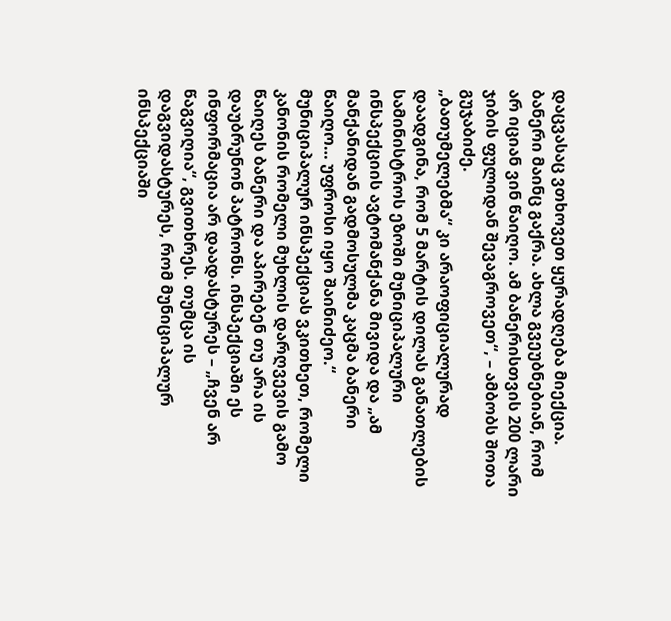დაცვასაც ვთხოვეთ ყურადღება მიექცია. ბანერი მაინც გაქრა. ახლა გვეუბნებიან, რომ არ იციან ვინ წაიღო. ამ ბანერისთვის 200 ლარი ჯიბის ფულიდან შევაგროვეთ“, – ამბობს შოთა გუჯაბიძე.
„ბათუმელებმა“ კი არაოფიციალურად დაადგინა, რომ 5 მარტის დილას განათლების სამინისტროს ეზოში მუნიციპალური ინსპექციის ავტომანქანა მივიდა და „ამ მანქანიდან გადმოსულმა კაცმა ბანერი წაიღო… უფროსი იყო შაინიძეო.“
მუნიციპალურ ინსპექციას ვკითხეთ, რომელი კანონის რომელი მუხლის დარღვევის გამო წაიღეს ბანერი და აპირებენ თუ არა ის დაუბრუნონ პატრონს. ინსპექციაში ეს ინფორმაცია არ დაადასტურეს – „ჩვენ არ წაგვიღია“, გვითხრეს. თუმცა ის დაგვიდასტურეს, რომ მუნიციპალურ ინსპექციაში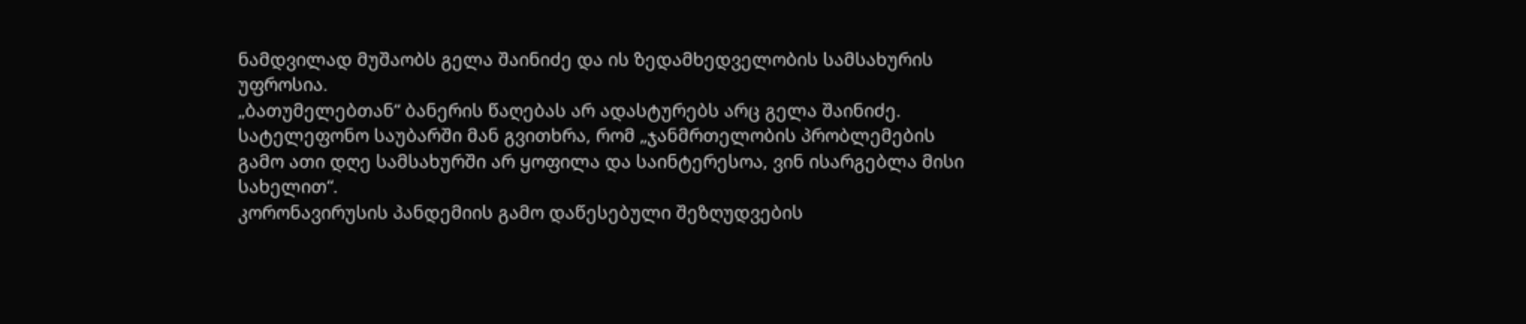ნამდვილად მუშაობს გელა შაინიძე და ის ზედამხედველობის სამსახურის უფროსია.
„ბათუმელებთან“ ბანერის წაღებას არ ადასტურებს არც გელა შაინიძე. სატელეფონო საუბარში მან გვითხრა, რომ „ჯანმრთელობის პრობლემების გამო ათი დღე სამსახურში არ ყოფილა და საინტერესოა, ვინ ისარგებლა მისი სახელით“.
კორონავირუსის პანდემიის გამო დაწესებული შეზღუდვების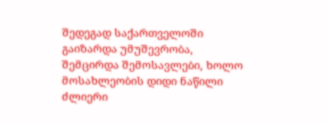შედეგად საქართველოში გაიზარდა უმუშევრობა, შემცირდა შემოსავლები, ხოლო მოსახლეობის დიდი ნაწილი ძლიერი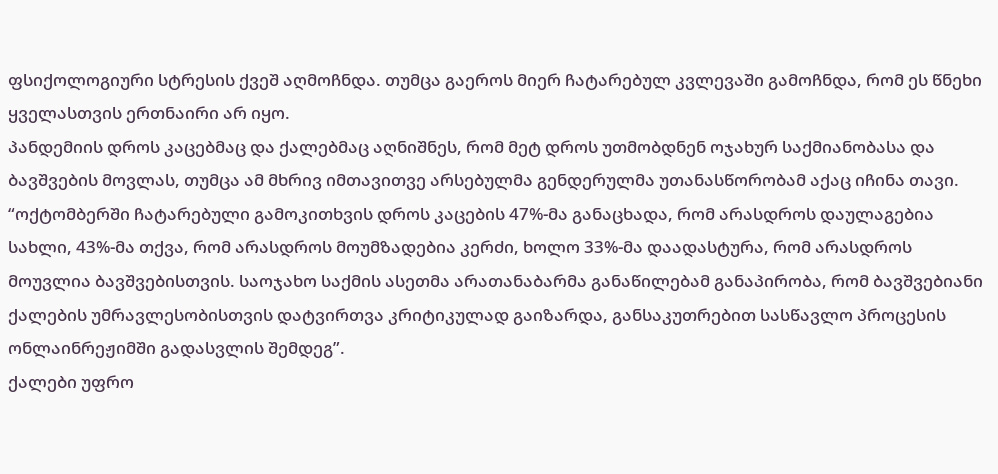ფსიქოლოგიური სტრესის ქვეშ აღმოჩნდა. თუმცა გაეროს მიერ ჩატარებულ კვლევაში გამოჩნდა, რომ ეს წნეხი ყველასთვის ერთნაირი არ იყო.
პანდემიის დროს კაცებმაც და ქალებმაც აღნიშნეს, რომ მეტ დროს უთმობდნენ ოჯახურ საქმიანობასა და ბავშვების მოვლას, თუმცა ამ მხრივ იმთავითვე არსებულმა გენდერულმა უთანასწორობამ აქაც იჩინა თავი.
“ოქტომბერში ჩატარებული გამოკითხვის დროს კაცების 47%-მა განაცხადა, რომ არასდროს დაულაგებია სახლი, 43%-მა თქვა, რომ არასდროს მოუმზადებია კერძი, ხოლო 33%-მა დაადასტურა, რომ არასდროს მოუვლია ბავშვებისთვის. საოჯახო საქმის ასეთმა არათანაბარმა განაწილებამ განაპირობა, რომ ბავშვებიანი ქალების უმრავლესობისთვის დატვირთვა კრიტიკულად გაიზარდა, განსაკუთრებით სასწავლო პროცესის ონლაინრეჟიმში გადასვლის შემდეგ”.
ქალები უფრო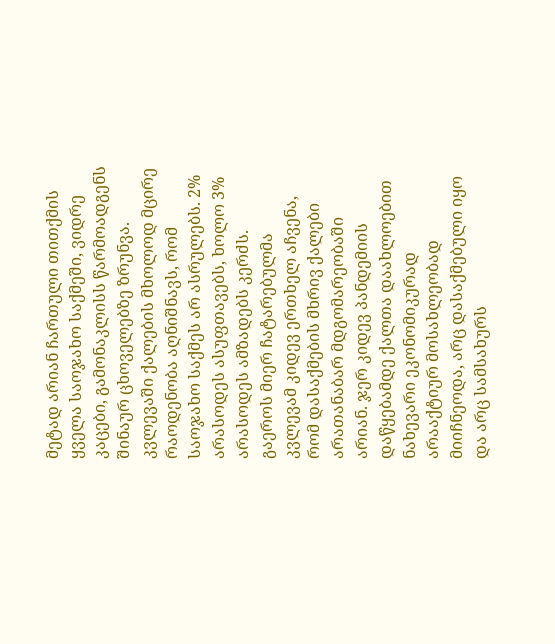მეტად არიან ჩართული თითქმის ყველა საოჯახო საქმეში, ვიდრე კაცები, გამონაკლისს წარმოადგენს შინაურ ცხოველებზე ზრუნვა. კვლევაში ქალების მხოლოდ მცირე რაოდენობა აღნიშნავს, რომ საოჯახო საქმეს არ ასრულებს. 2% არასოდეს ასუფთავებს, ხოლო 3% არასოდეს ამზადებს კერძს.
გაეროს მიერ ჩატარებულმა კვლევამ კიდევ ერთხელ აჩვენა, რომ დასაქმების მხრივ ქალები არათანაბარ მდგომარეობაში არიან. ჯერ კიდევ პანდემიის დაწყებამდე ქალთა დაახლოებით ნახევარი ეკონომიკურად არააქტიურ მოსახლეობად მიიჩნეოდა, არც დასაქმებული იყო და არც სამსახურს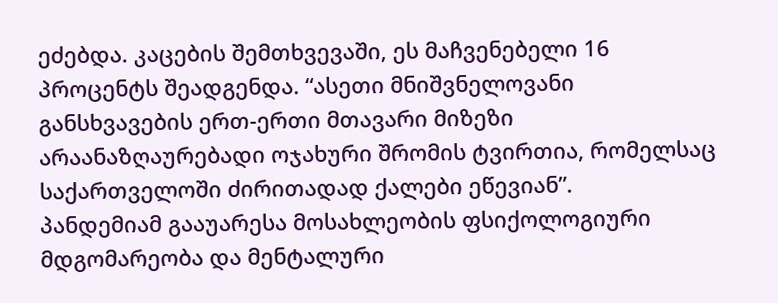ეძებდა. კაცების შემთხვევაში, ეს მაჩვენებელი 16 პროცენტს შეადგენდა. “ასეთი მნიშვნელოვანი განსხვავების ერთ-ერთი მთავარი მიზეზი არაანაზღაურებადი ოჯახური შრომის ტვირთია, რომელსაც საქართველოში ძირითადად ქალები ეწევიან”.
პანდემიამ გააუარესა მოსახლეობის ფსიქოლოგიური მდგომარეობა და მენტალური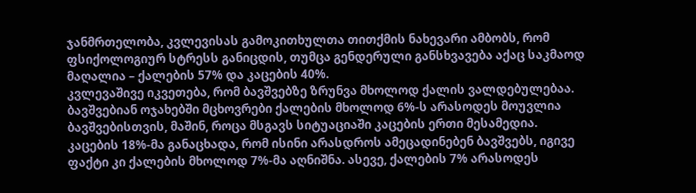ჯანმრთელობა, კვლევისას გამოკითხულთა თითქმის ნახევარი ამბობს, რომ ფსიქოლოგიურ სტრესს განიცდის, თუმცა გენდერული განსხვავება აქაც საკმაოდ მაღალია – ქალების 57% და კაცების 40%.
კვლევაშივე იკვეთება, რომ ბავშვებზე ზრუნვა მხოლოდ ქალის ვალდებულებაა. ბავშვებიან ოჯახებში მცხოვრები ქალების მხოლოდ 6%-ს არასოდეს მოუვლია ბავშვებისთვის, მაშინ, როცა მსგავს სიტუაციაში კაცების ერთი მესამედია. კაცების 18%-მა განაცხადა, რომ ისინი არასდროს ამეცადინებენ ბავშვებს, იგივე ფაქტი კი ქალების მხოლოდ 7%-მა აღნიშნა. ასევე, ქალების 7% არასოდეს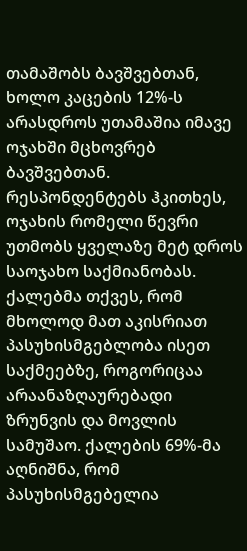თამაშობს ბავშვებთან, ხოლო კაცების 12%-ს არასდროს უთამაშია იმავე ოჯახში მცხოვრებ ბავშვებთან.
რესპონდენტებს ჰკითხეს, ოჯახის რომელი წევრი უთმობს ყველაზე მეტ დროს საოჯახო საქმიანობას. ქალებმა თქვეს, რომ მხოლოდ მათ აკისრიათ პასუხისმგებლობა ისეთ საქმეებზე, როგორიცაა არაანაზღაურებადი ზრუნვის და მოვლის სამუშაო. ქალების 69%-მა აღნიშნა, რომ პასუხისმგებელია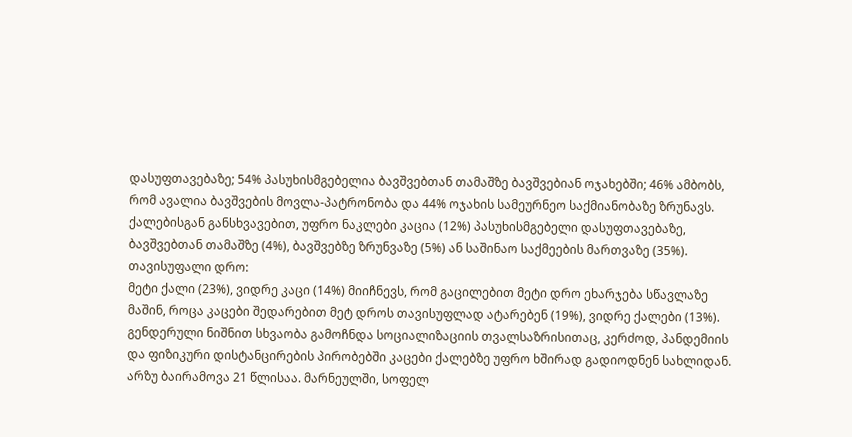დასუფთავებაზე; 54% პასუხისმგებელია ბავშვებთან თამაშზე ბავშვებიან ოჯახებში; 46% ამბობს, რომ ავალია ბავშვების მოვლა-პატრონობა და 44% ოჯახის სამეურნეო საქმიანობაზე ზრუნავს.
ქალებისგან განსხვავებით, უფრო ნაკლები კაცია (12%) პასუხისმგებელი დასუფთავებაზე, ბავშვებთან თამაშზე (4%), ბავშვებზე ზრუნვაზე (5%) ან საშინაო საქმეების მართვაზე (35%).
თავისუფალი დრო:
მეტი ქალი (23%), ვიდრე კაცი (14%) მიიჩნევს, რომ გაცილებით მეტი დრო ეხარჯება სწავლაზე მაშინ, როცა კაცები შედარებით მეტ დროს თავისუფლად ატარებენ (19%), ვიდრე ქალები (13%).
გენდერული ნიშნით სხვაობა გამოჩნდა სოციალიზაციის თვალსაზრისითაც, კერძოდ, პანდემიის და ფიზიკური დისტანცირების პირობებში კაცები ქალებზე უფრო ხშირად გადიოდნენ სახლიდან.
არზუ ბაირამოვა 21 წლისაა. მარნეულში, სოფელ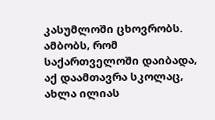კასუმლოში ცხოვრობს. ამბობს, რომ საქართველოში დაიბადა, აქ დაამთავრა სკოლაც, ახლა ილიას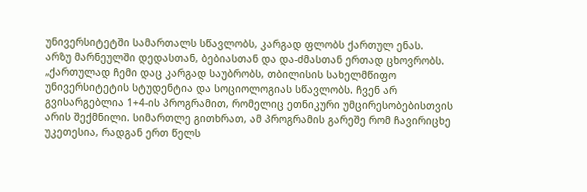უნივერსიტეტში სამართალს სწავლობს, კარგად ფლობს ქართულ ენას.
არზუ მარნეულში დედასთან, ბებიასთან და და-ძმასთან ერთად ცხოვრობს. „ქართულად ჩემი დაც კარგად საუბრობს, თბილისის სახელმწიფო უნივერსიტეტის სტუდენტია და სოციოლოგიას სწავლობს. ჩვენ არ გვისარგებლია 1+4-ის პროგრამით, რომელიც ეთნიკური უმცირესობებისთვის არის შექმნილი. სიმართლე გითხრათ, ამ პროგრამის გარეშე რომ ჩავირიცხე უკეთესია, რადგან ერთ წელს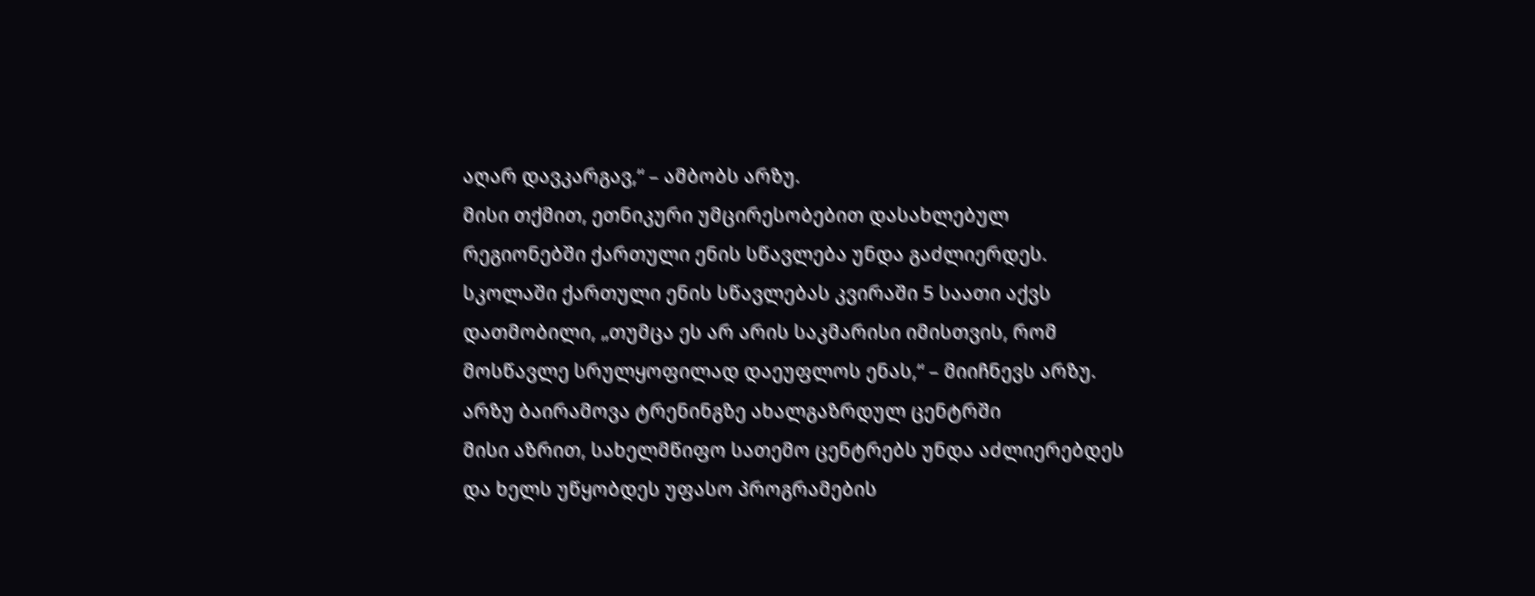აღარ დავკარგავ,“ – ამბობს არზუ.
მისი თქმით, ეთნიკური უმცირესობებით დასახლებულ რეგიონებში ქართული ენის სწავლება უნდა გაძლიერდეს. სკოლაში ქართული ენის სწავლებას კვირაში 5 საათი აქვს დათმობილი, „თუმცა ეს არ არის საკმარისი იმისთვის, რომ მოსწავლე სრულყოფილად დაეუფლოს ენას,“ – მიიჩნევს არზუ.
არზუ ბაირამოვა ტრენინგზე ახალგაზრდულ ცენტრში
მისი აზრით, სახელმწიფო სათემო ცენტრებს უნდა აძლიერებდეს და ხელს უწყობდეს უფასო პროგრამების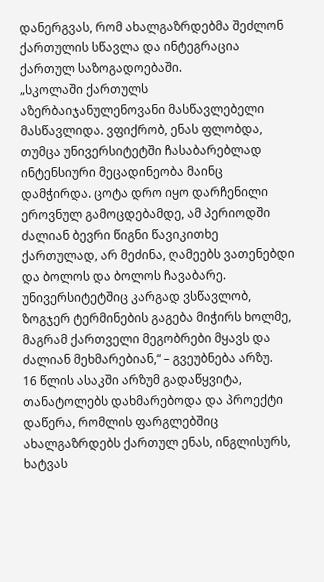დანერგვას, რომ ახალგაზრდებმა შეძლონ ქართულის სწავლა და ინტეგრაცია ქართულ საზოგადოებაში.
„სკოლაში ქართულს აზერბაიჯანულენოვანი მასწავლებელი მასწავლიდა. ვფიქრობ, ენას ფლობდა, თუმცა უნივერსიტეტში ჩასაბარებლად ინტენსიური მეცადინეობა მაინც დამჭირდა. ცოტა დრო იყო დარჩენილი ეროვნულ გამოცდებამდე, ამ პერიოდში ძალიან ბევრი წიგნი წავიკითხე ქართულად, არ მეძინა, ღამეებს ვათენებდი და ბოლოს და ბოლოს ჩავაბარე.
უნივერსიტეტშიც კარგად ვსწავლობ, ზოგჯერ ტერმინების გაგება მიჭირს ხოლმე, მაგრამ ქართველი მეგობრები მყავს და ძალიან მეხმარებიან,“ – გვეუბნება არზუ.
16 წლის ასაკში არზუმ გადაწყვიტა, თანატოლებს დახმარებოდა და პროექტი დაწერა, რომლის ფარგლებშიც ახალგაზრდებს ქართულ ენას, ინგლისურს, ხატვას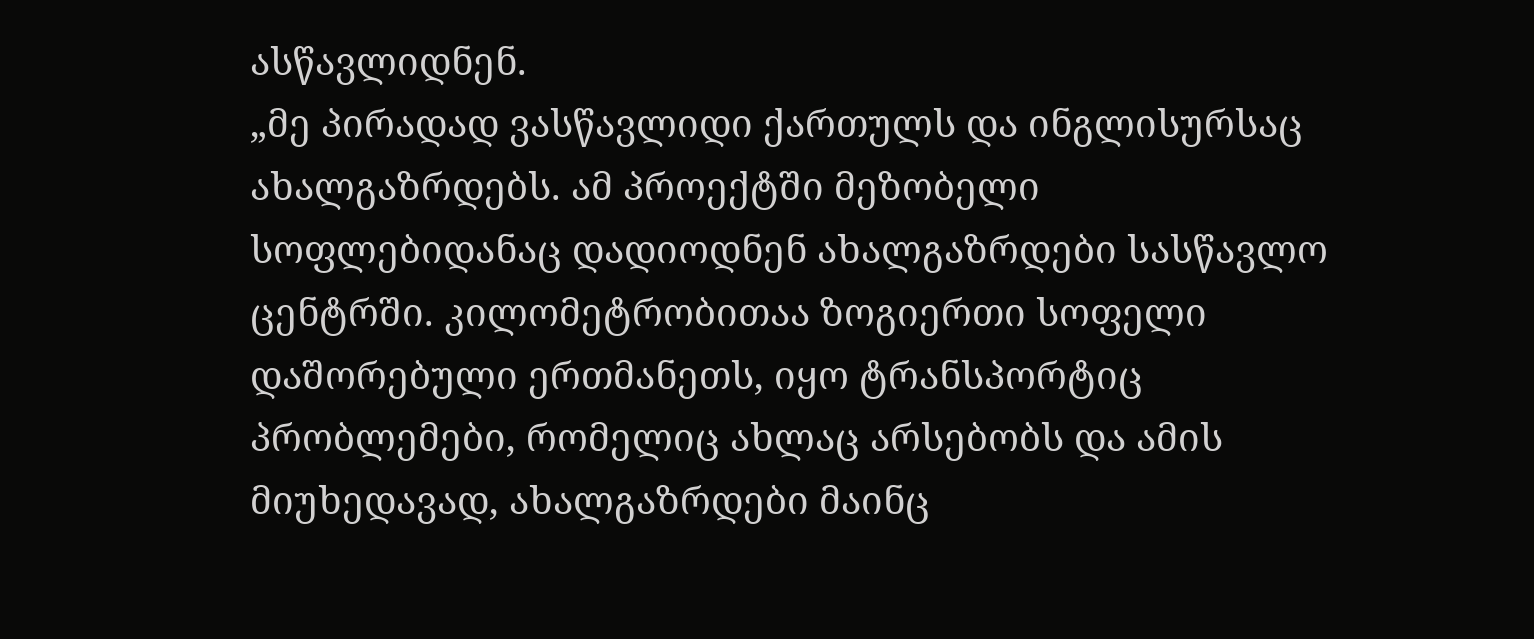ასწავლიდნენ.
„მე პირადად ვასწავლიდი ქართულს და ინგლისურსაც ახალგაზრდებს. ამ პროექტში მეზობელი სოფლებიდანაც დადიოდნენ ახალგაზრდები სასწავლო ცენტრში. კილომეტრობითაა ზოგიერთი სოფელი დაშორებული ერთმანეთს, იყო ტრანსპორტიც პრობლემები, რომელიც ახლაც არსებობს და ამის მიუხედავად, ახალგაზრდები მაინც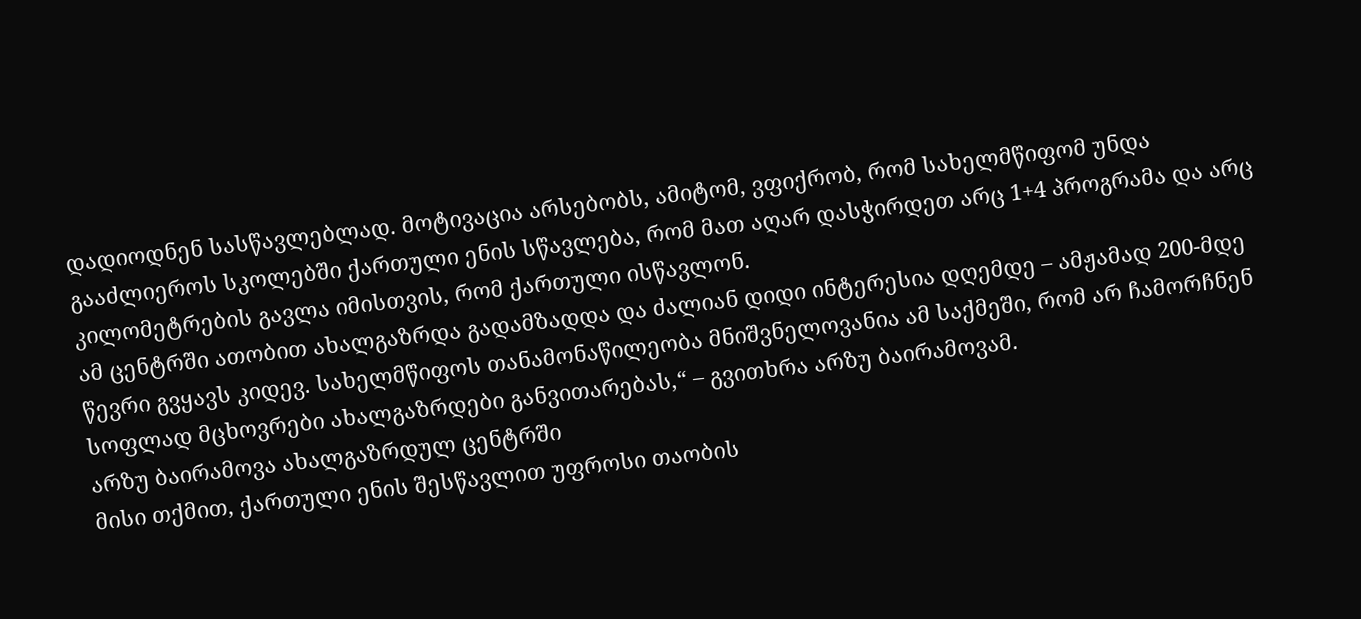დადიოდნენ სასწავლებლად. მოტივაცია არსებობს, ამიტომ, ვფიქრობ, რომ სახელმწიფომ უნდა გააძლიეროს სკოლებში ქართული ენის სწავლება, რომ მათ აღარ დასჭირდეთ არც 1+4 პროგრამა და არც კილომეტრების გავლა იმისთვის, რომ ქართული ისწავლონ.
ამ ცენტრში ათობით ახალგაზრდა გადამზადდა და ძალიან დიდი ინტერესია დღემდე – ამჟამად 200-მდე წევრი გვყავს კიდევ. სახელმწიფოს თანამონაწილეობა მნიშვნელოვანია ამ საქმეში, რომ არ ჩამორჩნენ სოფლად მცხოვრები ახალგაზრდები განვითარებას,“ – გვითხრა არზუ ბაირამოვამ.
არზუ ბაირამოვა ახალგაზრდულ ცენტრში
მისი თქმით, ქართული ენის შესწავლით უფროსი თაობის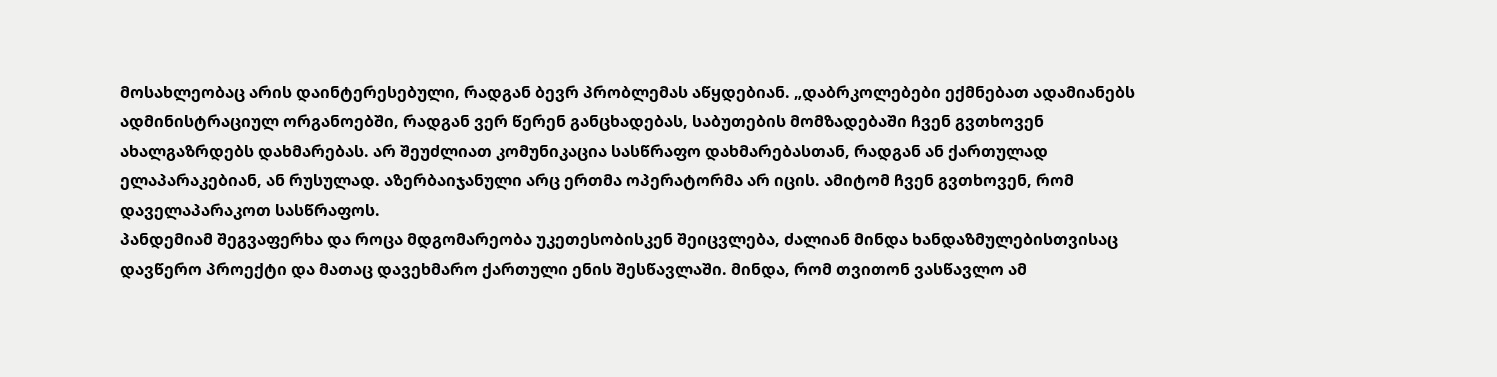მოსახლეობაც არის დაინტერესებული, რადგან ბევრ პრობლემას აწყდებიან. „დაბრკოლებები ექმნებათ ადამიანებს ადმინისტრაციულ ორგანოებში, რადგან ვერ წერენ განცხადებას, საბუთების მომზადებაში ჩვენ გვთხოვენ ახალგაზრდებს დახმარებას. არ შეუძლიათ კომუნიკაცია სასწრაფო დახმარებასთან, რადგან ან ქართულად ელაპარაკებიან, ან რუსულად. აზერბაიჯანული არც ერთმა ოპერატორმა არ იცის. ამიტომ ჩვენ გვთხოვენ, რომ დაველაპარაკოთ სასწრაფოს.
პანდემიამ შეგვაფერხა და როცა მდგომარეობა უკეთესობისკენ შეიცვლება, ძალიან მინდა ხანდაზმულებისთვისაც დავწერო პროექტი და მათაც დავეხმარო ქართული ენის შესწავლაში. მინდა, რომ თვითონ ვასწავლო ამ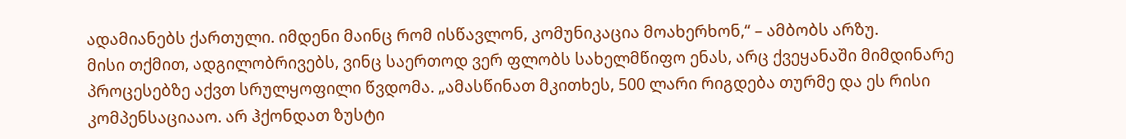ადამიანებს ქართული. იმდენი მაინც რომ ისწავლონ, კომუნიკაცია მოახერხონ,“ – ამბობს არზუ.
მისი თქმით, ადგილობრივებს, ვინც საერთოდ ვერ ფლობს სახელმწიფო ენას, არც ქვეყანაში მიმდინარე პროცესებზე აქვთ სრულყოფილი წვდომა. „ამასწინათ მკითხეს, 500 ლარი რიგდება თურმე და ეს რისი კომპენსაციააო. არ ჰქონდათ ზუსტი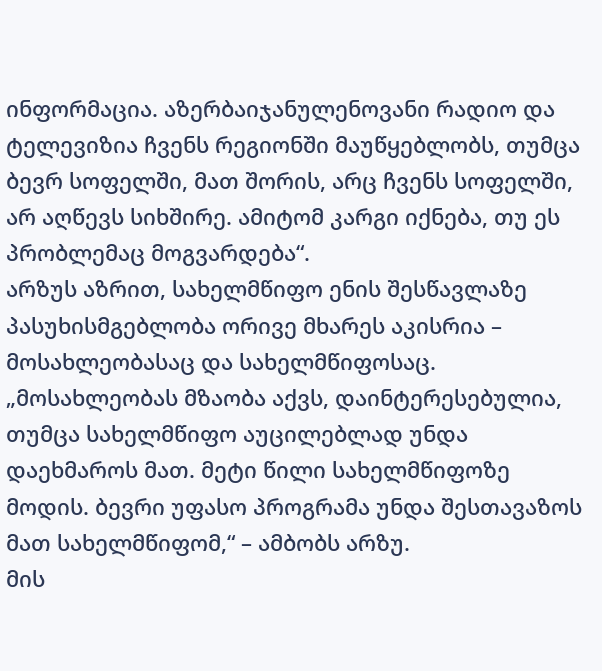ინფორმაცია. აზერბაიჯანულენოვანი რადიო და ტელევიზია ჩვენს რეგიონში მაუწყებლობს, თუმცა ბევრ სოფელში, მათ შორის, არც ჩვენს სოფელში, არ აღწევს სიხშირე. ამიტომ კარგი იქნება, თუ ეს პრობლემაც მოგვარდება“.
არზუს აზრით, სახელმწიფო ენის შესწავლაზე პასუხისმგებლობა ორივე მხარეს აკისრია – მოსახლეობასაც და სახელმწიფოსაც. „მოსახლეობას მზაობა აქვს, დაინტერესებულია, თუმცა სახელმწიფო აუცილებლად უნდა დაეხმაროს მათ. მეტი წილი სახელმწიფოზე მოდის. ბევრი უფასო პროგრამა უნდა შესთავაზოს მათ სახელმწიფომ,“ – ამბობს არზუ.
მის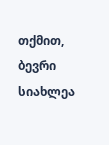თქმით, ბევრი სიახლეა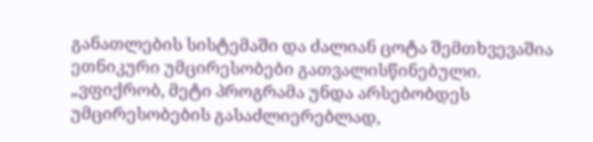განათლების სისტემაში და ძალიან ცოტა შემთხვევაშია ეთნიკური უმცირესობები გათვალისწინებული. „ვფიქრობ, მეტი პროგრამა უნდა არსებობდეს უმცირესობების გასაძლიერებლად,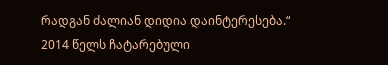რადგან ძალიან დიდია დაინტერესება.“
2014 წელს ჩატარებული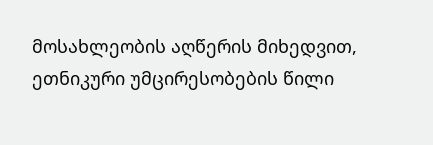მოსახლეობის აღწერის მიხედვით, ეთნიკური უმცირესობების წილი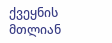ქვეყნის მთლიან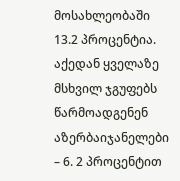მოსახლეობაში 13.2 პროცენტია. აქედან ყველაზე მსხვილ ჯგუფებს წარმოადგენენ აზერბაიჯანელები – 6. 2 პროცენტით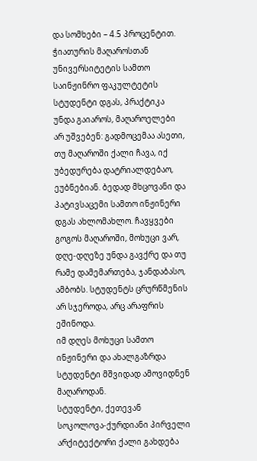და სომხები – 4.5 პროცენტით.
ჭიათურის მაღაროსთან უნივერსიტეტის სამთო საინჟინრო ფაკულტეტის სტუდენტი დგას, პრაქტიკა უნდა გაიაროს, მაღაროელები არ უშვებენ: გადმოცემაა ასეთი, თუ მაღაროში ქალი ჩავა, იქ უბედურება დატრიალდებაო, ეუბნებიან. ბედად მხცოვანი და პატივსაცემი სამთო ინჟინერი დგას ახლომახლო. ჩავყვები გოგოს მაღაროში, მოხუცი ვარ, დღე-დღეზე უნდა გავქრე და თუ რამე დამემართება, ჯანდაბასო, ამბობს. სტუდენტს ცრურწმენის არ სჯეროდა, არც არაფრის ეშინოდა.
იმ დღეს მოხუცი სამთო ინჟინერი და ახალგაზრდა სტუდენტი მშვიდად ამოვიდნენ მაღაროდან.
სტუდენტი, ქეთევან სოკოლოვა-ქურდიანი პირველი არქიტექტორი ქალი გახდება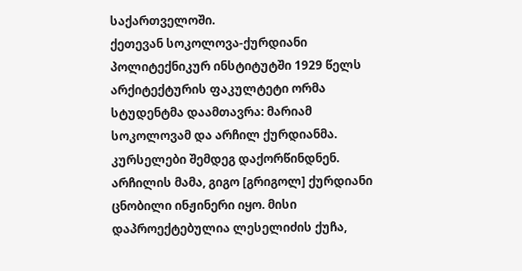საქართველოში.
ქეთევან სოკოლოვა-ქურდიანი
პოლიტექნიკურ ინსტიტუტში 1929 წელს არქიტექტურის ფაკულტეტი ორმა სტუდენტმა დაამთავრა: მარიამ სოკოლოვამ და არჩილ ქურდიანმა. კურსელები შემდეგ დაქორწინდნენ. არჩილის მამა, გიგო [გრიგოლ] ქურდიანი ცნობილი ინჟინერი იყო. მისი დაპროექტებულია ლესელიძის ქუჩა,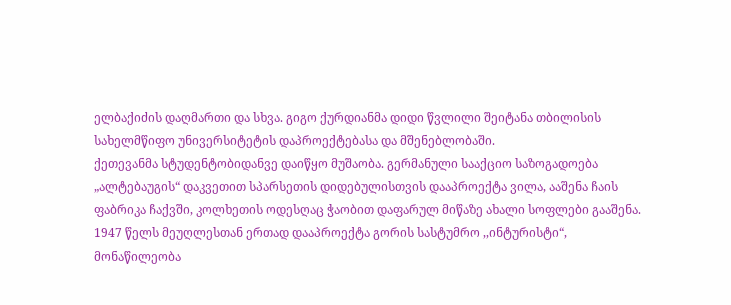ელბაქიძის დაღმართი და სხვა. გიგო ქურდიანმა დიდი წვლილი შეიტანა თბილისის სახელმწიფო უნივერსიტეტის დაპროექტებასა და მშენებლობაში.
ქეთევანმა სტუდენტობიდანვე დაიწყო მუშაობა. გერმანული სააქციო საზოგადოება „ალტებაუგის“ დაკვეთით სპარსეთის დიდებულისთვის დააპროექტა ვილა, ააშენა ჩაის ფაბრიკა ჩაქვში, კოლხეთის ოდესღაც ჭაობით დაფარულ მიწაზე ახალი სოფლები გააშენა.
1947 წელს მეუღლესთან ერთად დააპროექტა გორის სასტუმრო ,,ინტურისტი“, მონაწილეობა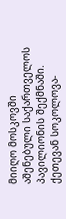მიიღო მოსკოვში აშენებული საქართველოს პავილიონის შექმნაში.
ქეთევან სოკოლოვა-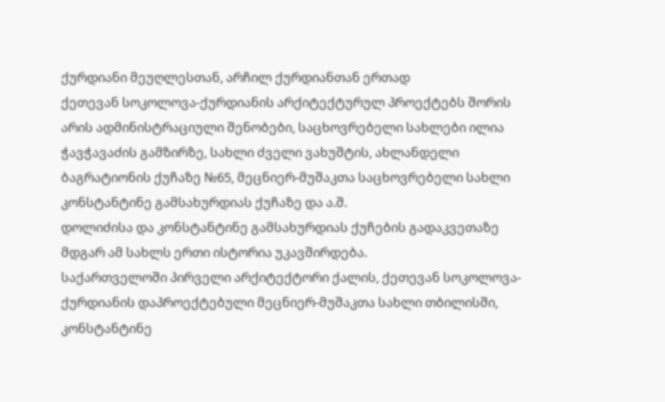ქურდიანი მეუღლესთან, არჩილ ქურდიანთან ერთად
ქეთევან სოკოლოვა-ქურდიანის არქიტექტურულ პროექტებს შორის არის ადმინისტრაციული შენობები, საცხოვრებელი სახლები ილია ჭავჭავაძის გამზირზე, სახლი ძველი ვახუშტის, ახლანდელი ბაგრატიონის ქუჩაზე №65, მეცნიერ-მუშაკთა საცხოვრებელი სახლი კონსტანტინე გამსახურდიას ქუჩაზე და ა.შ.
დოლიძისა და კონსტანტინე გამსახურდიას ქუჩების გადაკვეთაზე მდგარ ამ სახლს ერთი ისტორია უკავშირდება.
საქართველოში პირველი არქიტექტორი ქალის, ქეთევან სოკოლოვა-ქურდიანის დაპროექტებული მეცნიერ-მუშაკთა სახლი თბილისში, კონსტანტინე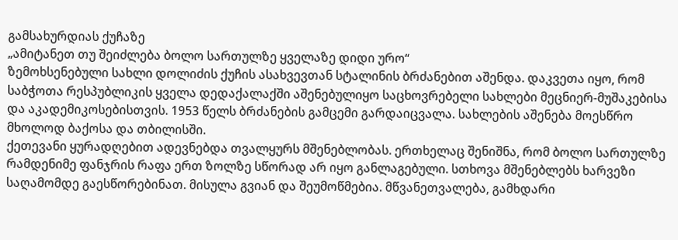გამსახურდიას ქუჩაზე
„ამიტანეთ თუ შეიძლება ბოლო სართულზე ყველაზე დიდი ურო“
ზემოხსენებული სახლი დოლიძის ქუჩის ასახვევთან სტალინის ბრძანებით აშენდა. დაკვეთა იყო, რომ საბჭოთა რესპუბლიკის ყველა დედაქალაქში აშენებულიყო საცხოვრებელი სახლები მეცნიერ-მუშაკებისა და აკადემიკოსებისთვის. 1953 წელს ბრძანების გამცემი გარდაიცვალა. სახლების აშენება მოესწრო მხოლოდ ბაქოსა და თბილისში.
ქეთევანი ყურადღებით ადევნებდა თვალყურს მშენებლობას. ერთხელაც შენიშნა, რომ ბოლო სართულზე რამდენიმე ფანჯრის რაფა ერთ ზოლზე სწორად არ იყო განლაგებული. სთხოვა მშენებლებს ხარვეზი საღამომდე გაესწორებინათ. მისულა გვიან და შეუმოწმებია. მწვანეთვალება, გამხდარი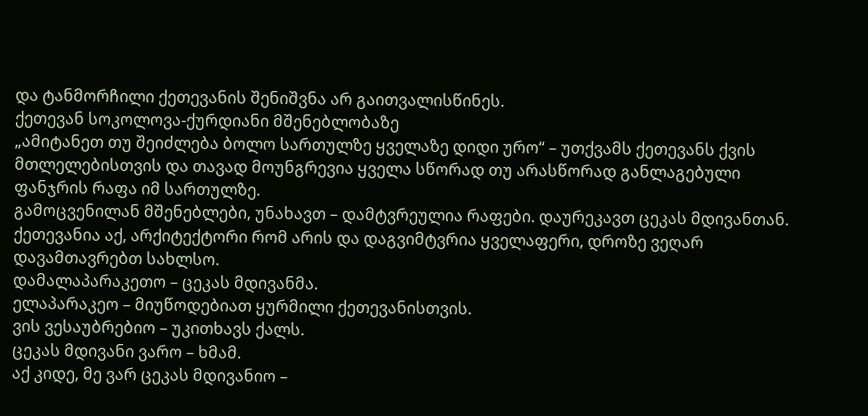და ტანმორჩილი ქეთევანის შენიშვნა არ გაითვალისწინეს.
ქეთევან სოკოლოვა-ქურდიანი მშენებლობაზე
„ამიტანეთ თუ შეიძლება ბოლო სართულზე ყველაზე დიდი ურო“ – უთქვამს ქეთევანს ქვის მთლელებისთვის და თავად მოუნგრევია ყველა სწორად თუ არასწორად განლაგებული ფანჯრის რაფა იმ სართულზე.
გამოცვენილან მშენებლები, უნახავთ – დამტვრეულია რაფები. დაურეკავთ ცეკას მდივანთან. ქეთევანია აქ, არქიტექტორი რომ არის და დაგვიმტვრია ყველაფერი, დროზე ვეღარ დავამთავრებთ სახლსო.
დამალაპარაკეთო – ცეკას მდივანმა.
ელაპარაკეო – მიუწოდებიათ ყურმილი ქეთევანისთვის.
ვის ვესაუბრებიო – უკითხავს ქალს.
ცეკას მდივანი ვარო – ხმამ.
აქ კიდე, მე ვარ ცეკას მდივანიო –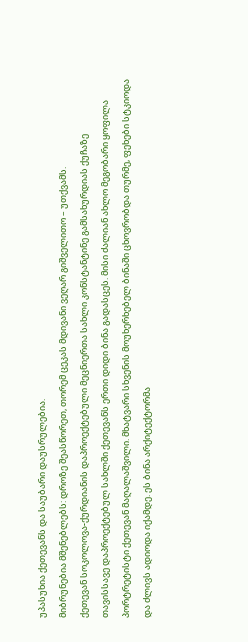უპასუხია ქეთევანს და საუბარი დაუსრულებია.
მიბრუნებია მშენებლებს: დროზე შეასწორეთ, თორემ ცეკას მდივანი ვეღარ გიშველითო – უთქვამს.
ქეთევან სოკოლოვა-ქურდიანის დაპროექტებული მეცნიერთა სახლი კონსტანტინე გამსახურდიას ქუჩაზე
თავისსავე დაპროექტებულ სახლში ქეთევანს ერთი დიდი ბინა გადასცეს. მისი ძალიან ახლო მეგობარი ყოფილა პორტრეტისტი ქეთევან მაღალაშვილი. მხატვარი სხვენის მოუხერხებელ ბინაში ცხოვრობდა თურმე, ფეხები სტკიოდა და ძლივს ადიოდა იქამდე. ეს ბინა არქიტექტორმა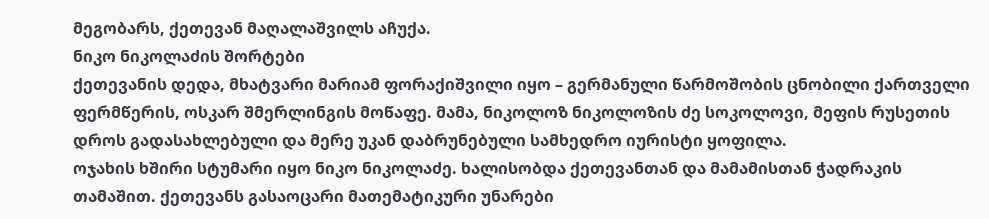მეგობარს, ქეთევან მაღალაშვილს აჩუქა.
ნიკო ნიკოლაძის შორტები
ქეთევანის დედა, მხატვარი მარიამ ფორაქიშვილი იყო – გერმანული წარმოშობის ცნობილი ქართველი ფერმწერის, ოსკარ შმერლინგის მოწაფე. მამა, ნიკოლოზ ნიკოლოზის ძე სოკოლოვი, მეფის რუსეთის დროს გადასახლებული და მერე უკან დაბრუნებული სამხედრო იურისტი ყოფილა.
ოჯახის ხშირი სტუმარი იყო ნიკო ნიკოლაძე. ხალისობდა ქეთევანთან და მამამისთან ჭადრაკის თამაშით. ქეთევანს გასაოცარი მათემატიკური უნარები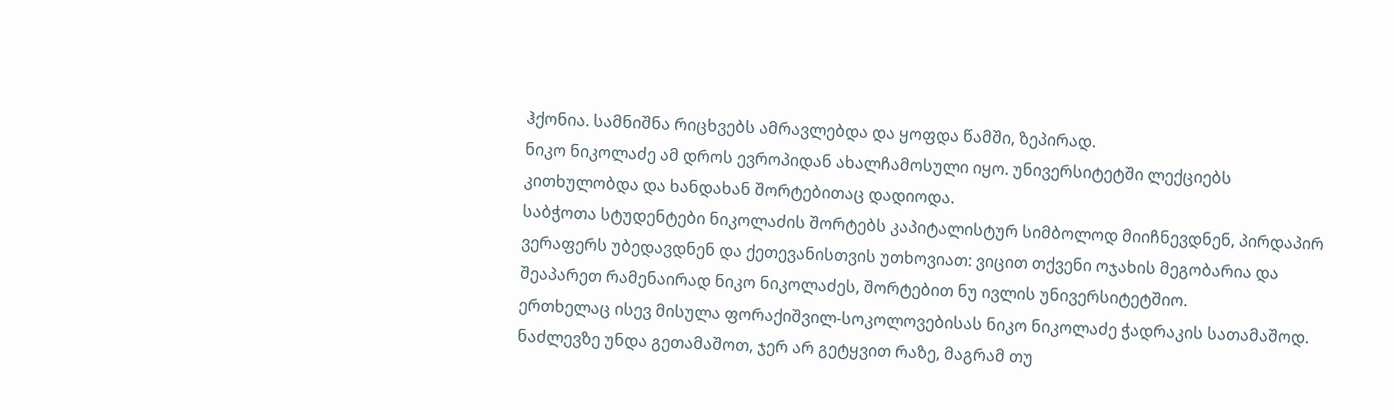ჰქონია. სამნიშნა რიცხვებს ამრავლებდა და ყოფდა წამში, ზეპირად.
ნიკო ნიკოლაძე ამ დროს ევროპიდან ახალჩამოსული იყო. უნივერსიტეტში ლექციებს კითხულობდა და ხანდახან შორტებითაც დადიოდა.
საბჭოთა სტუდენტები ნიკოლაძის შორტებს კაპიტალისტურ სიმბოლოდ მიიჩნევდნენ, პირდაპირ ვერაფერს უბედავდნენ და ქეთევანისთვის უთხოვიათ: ვიცით თქვენი ოჯახის მეგობარია და შეაპარეთ რამენაირად ნიკო ნიკოლაძეს, შორტებით ნუ ივლის უნივერსიტეტშიო.
ერთხელაც ისევ მისულა ფორაქიშვილ-სოკოლოვებისას ნიკო ნიკოლაძე ჭადრაკის სათამაშოდ. ნაძლევზე უნდა გეთამაშოთ, ჯერ არ გეტყვით რაზე, მაგრამ თუ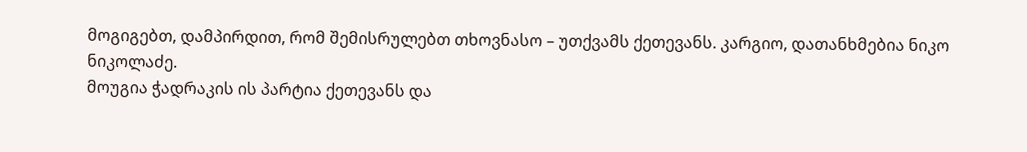მოგიგებთ, დამპირდით, რომ შემისრულებთ თხოვნასო – უთქვამს ქეთევანს. კარგიო, დათანხმებია ნიკო ნიკოლაძე.
მოუგია ჭადრაკის ის პარტია ქეთევანს და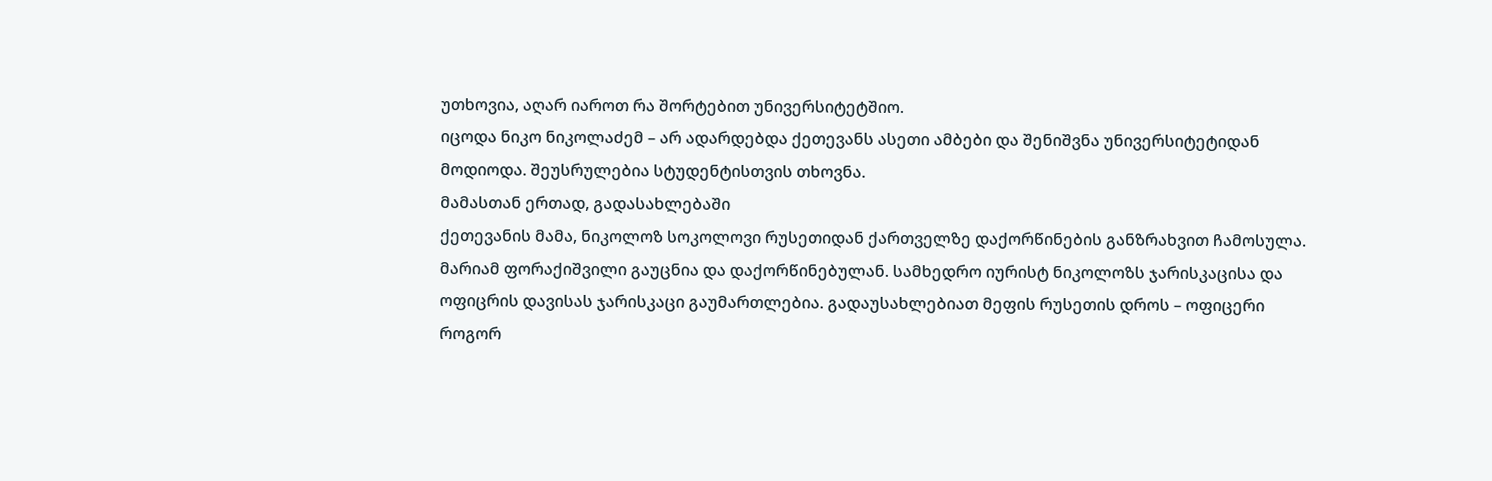უთხოვია, აღარ იაროთ რა შორტებით უნივერსიტეტშიო.
იცოდა ნიკო ნიკოლაძემ – არ ადარდებდა ქეთევანს ასეთი ამბები და შენიშვნა უნივერსიტეტიდან მოდიოდა. შეუსრულებია სტუდენტისთვის თხოვნა.
მამასთან ერთად, გადასახლებაში
ქეთევანის მამა, ნიკოლოზ სოკოლოვი რუსეთიდან ქართველზე დაქორწინების განზრახვით ჩამოსულა. მარიამ ფორაქიშვილი გაუცნია და დაქორწინებულან. სამხედრო იურისტ ნიკოლოზს ჯარისკაცისა და ოფიცრის დავისას ჯარისკაცი გაუმართლებია. გადაუსახლებიათ მეფის რუსეთის დროს – ოფიცერი როგორ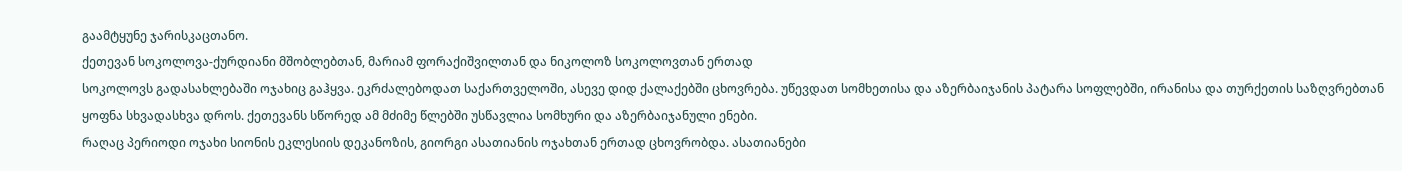გაამტყუნე ჯარისკაცთანო.
ქეთევან სოკოლოვა-ქურდიანი მშობლებთან, მარიამ ფორაქიშვილთან და ნიკოლოზ სოკოლოვთან ერთად
სოკოლოვს გადასახლებაში ოჯახიც გაჰყვა. ეკრძალებოდათ საქართველოში, ასევე დიდ ქალაქებში ცხოვრება. უწევდათ სომხეთისა და აზერბაიჯანის პატარა სოფლებში, ირანისა და თურქეთის საზღვრებთან ყოფნა სხვადასხვა დროს. ქეთევანს სწორედ ამ მძიმე წლებში უსწავლია სომხური და აზერბაიჯანული ენები.
რაღაც პერიოდი ოჯახი სიონის ეკლესიის დეკანოზის, გიორგი ასათიანის ოჯახთან ერთად ცხოვრობდა. ასათიანები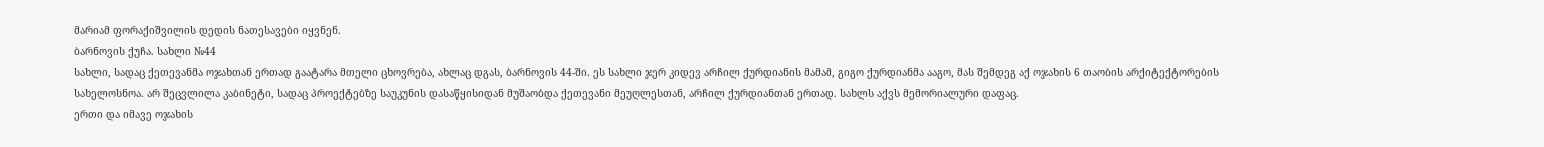მარიამ ფორაქიშვილის დედის ნათესავები იყვნენ.
ბარნოვის ქუჩა. სახლი №44
სახლი, სადაც ქეთევანმა ოჯახთან ერთად გაატარა მთელი ცხოვრება, ახლაც დგას, ბარნოვის 44-ში. ეს სახლი ჯერ კიდევ არჩილ ქურდიანის მამამ, გიგო ქურდიანმა ააგო, მას შემდეგ აქ ოჯახის 6 თაობის არქიტექტორების სახელოსნოა. არ შეცვლილა კაბინეტი, სადაც პროექტებზე საუკუნის დასაწყისიდან მუშაობდა ქეთევანი მეუღლესთან, არჩილ ქურდიანთან ერთად. სახლს აქვს მემორიალური დაფაც.
ერთი და იმავე ოჯახის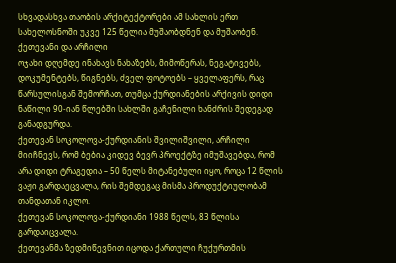სხვადასხვა თაობის არქიტექტორები ამ სახლის ერთ სახელოსნოში უკვე 125 წელია მუშაობდნენ და მუშაობენ.
ქეთევანი და არჩილი
ოჯახი დღემდე ინახავს ნახაზებს, მიმოწერას, ნეგატივებს, დოკუმენტებს, წიგნებს, ძველ ფოტოებს – ყველაფერს, რაც წარსულისგან შემორჩათ, თუმცა ქურდიანების არქივის დიდი ნაწილი 90-იან წლებში სახლში გაჩენილი ხანძრის შედეგად განადგურდა.
ქეთევან სოკოლოვა-ქურდიანის შვილიშვილი, არჩილი მიიჩნევს, რომ ბებია კიდევ ბევრ პროექტზე იმუშავებდა, რომ არა დიდი ტრაგედია – 50 წელს მიტანებული იყო, როცა 12 წლის ვაჟი გარდაეცვალა, რის შემდეგაც მისმა პროდუქტიულობამ თანდათან იკლო.
ქეთევან სოკოლოვა-ქურდიანი 1988 წელს, 83 წლისა გარდაიცვალა.
ქეთევანმა ზედმიწევნით იცოდა ქართული ჩუქურთმის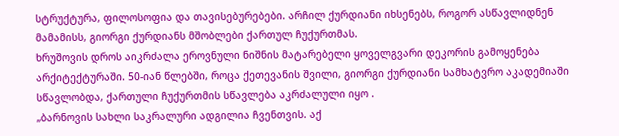სტრუქტურა, ფილოსოფია და თავისებურებები. არჩილ ქურდიანი იხსენებს, როგორ ასწავლიდნენ მამამისს, გიორგი ქურდიანს მშობლები ქართულ ჩუქურთმას.
ხრუშოვის დროს აიკრძალა ეროვნული ნიშნის მატარებელი ყოველგვარი დეკორის გამოყენება არქიტექტურაში. 50-იან წლებში, როცა ქეთევანის შვილი, გიორგი ქურდიანი სამხატვრო აკადემიაში სწავლობდა, ქართული ჩუქურთმის სწავლება აკრძალული იყო .
„ბარნოვის სახლი საკრალური ადგილია ჩვენთვის. აქ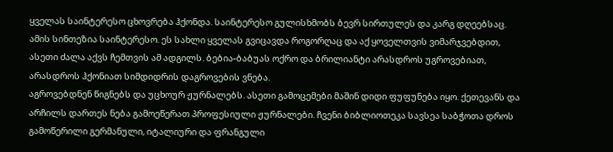ყველას საინტერესო ცხოვრება ჰქონდა. საინტერესო გულისხმობს ბევრ სირთულეს და კარგ დღეებსაც. ამის სინთეზია საინტერესო. ეს სახლი ყველას გვიცავდა როგორღაც და აქ ყოველთვის ვიმარჯვებდით, ასეთი ძალა აქვს ჩემთვის ამ ადგილს. ბებია-ბაბუას ოქრო და ბრილიანტი არასდროს უგროვებიათ, არასდროს ჰქონიათ სიმდიდრის დაგროვების ვნება.
აგროვებდნენ წიგნებს და უცხოურ ჟურნალებს. ასეთი გამოცემები მაშინ დიდი ფუფუნება იყო. ქეთევანს და არჩილს დართეს ნება გამოეწერათ პროფესიული ჟურნალები. ჩვენი ბიბლიოთეკა სავსეა საბჭოთა დროს გამოწერილი გერმანული, იტალიური და ფრანგული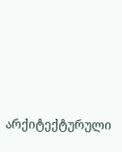არქიტექტურული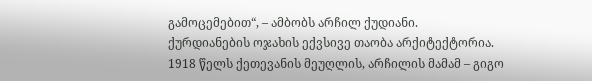გამოცემებით“, – ამბობს არჩილ ქუდიანი.
ქურდიანების ოჯახის ექვსივე თაობა არქიტექტორია.
1918 წელს ქეთევანის მეუღლის, არჩილის მამამ – გიგო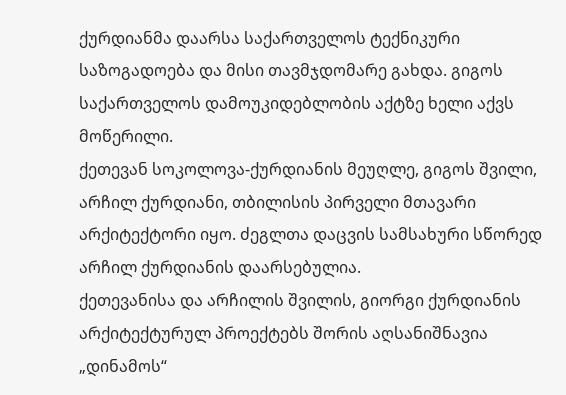ქურდიანმა დაარსა საქართველოს ტექნიკური საზოგადოება და მისი თავმჯდომარე გახდა. გიგოს საქართველოს დამოუკიდებლობის აქტზე ხელი აქვს მოწერილი.
ქეთევან სოკოლოვა-ქურდიანის მეუღლე, გიგოს შვილი, არჩილ ქურდიანი, თბილისის პირველი მთავარი არქიტექტორი იყო. ძეგლთა დაცვის სამსახური სწორედ არჩილ ქურდიანის დაარსებულია.
ქეთევანისა და არჩილის შვილის, გიორგი ქურდიანის არქიტექტურულ პროექტებს შორის აღსანიშნავია „დინამოს“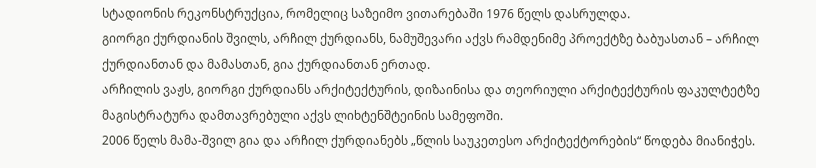სტადიონის რეკონსტრუქცია, რომელიც საზეიმო ვითარებაში 1976 წელს დასრულდა.
გიორგი ქურდიანის შვილს, არჩილ ქურდიანს, ნამუშევარი აქვს რამდენიმე პროექტზე ბაბუასთან – არჩილ ქურდიანთან და მამასთან, გია ქურდიანთან ერთად.
არჩილის ვაჟს, გიორგი ქურდიანს არქიტექტურის, დიზაინისა და თეორიული არქიტექტურის ფაკულტეტზე მაგისტრატურა დამთავრებული აქვს ლიხტენშტეინის სამეფოში.
2006 წელს მამა-შვილ გია და არჩილ ქურდიანებს „წლის საუკეთესო არქიტექტორების“ წოდება მიანიჭეს.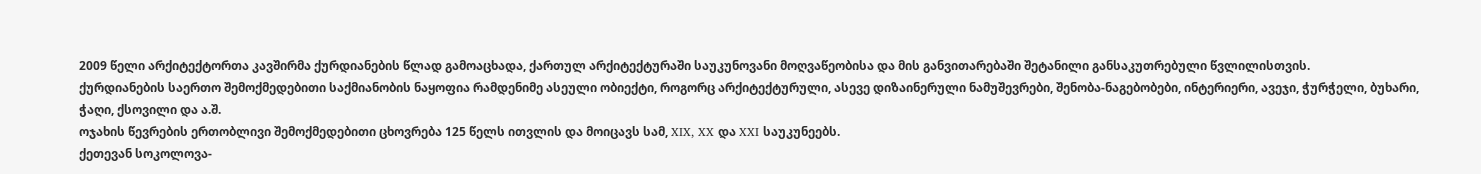2009 წელი არქიტექტორთა კავშირმა ქურდიანების წლად გამოაცხადა, ქართულ არქიტექტურაში საუკუნოვანი მოღვაწეობისა და მის განვითარებაში შეტანილი განსაკუთრებული წვლილისთვის.
ქურდიანების საერთო შემოქმედებითი საქმიანობის ნაყოფია რამდენიმე ასეული ობიექტი, როგორც არქიტექტურული, ასევე დიზაინერული ნამუშევრები, შენობა-ნაგებობები, ინტერიერი, ავეჯი, ჭურჭელი, ბუხარი, ჭაღი, ქსოვილი და ა.შ.
ოჯახის წევრების ერთობლივი შემოქმედებითი ცხოვრება 125 წელს ითვლის და მოიცავს სამ, XIX, XX და XXI საუკუნეებს.
ქეთევან სოკოლოვა-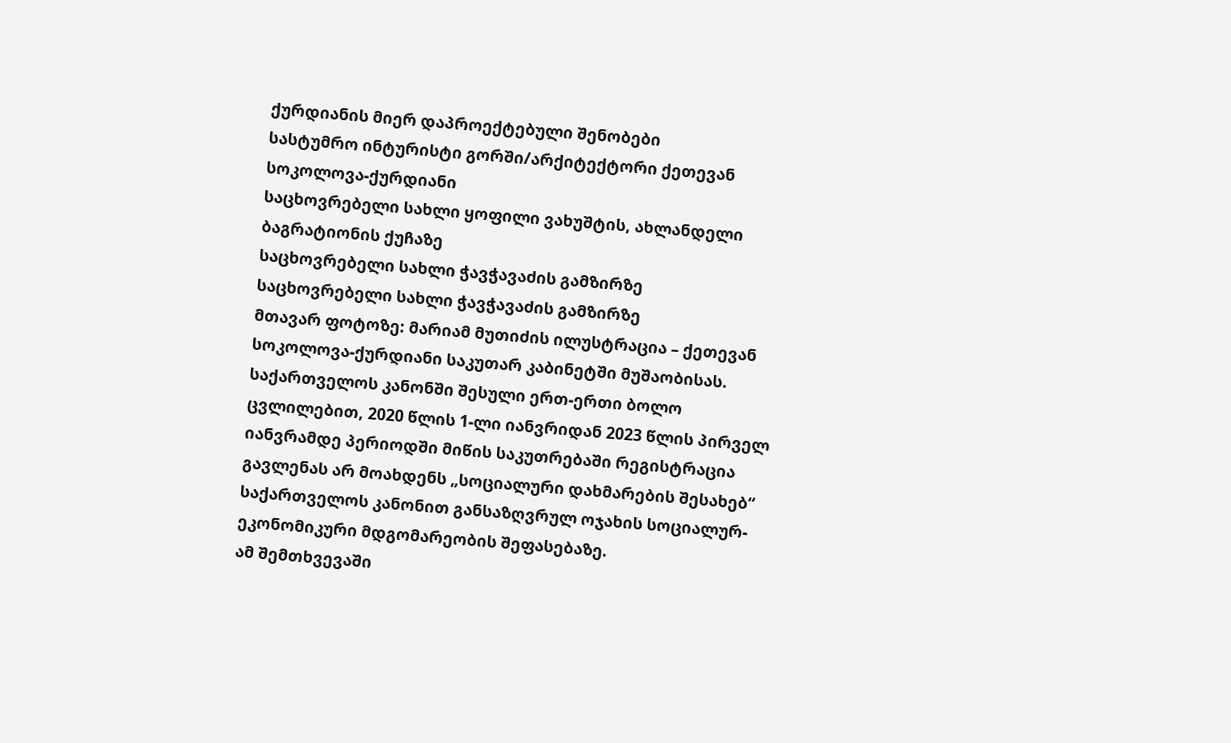ქურდიანის მიერ დაპროექტებული შენობები
სასტუმრო ინტურისტი გორში/არქიტექტორი ქეთევან სოკოლოვა-ქურდიანი
საცხოვრებელი სახლი ყოფილი ვახუშტის, ახლანდელი ბაგრატიონის ქუჩაზე
საცხოვრებელი სახლი ჭავჭავაძის გამზირზე
საცხოვრებელი სახლი ჭავჭავაძის გამზირზე
მთავარ ფოტოზე: მარიამ მუთიძის ილუსტრაცია – ქეთევან სოკოლოვა-ქურდიანი საკუთარ კაბინეტში მუშაობისას.
საქართველოს კანონში შესული ერთ-ერთი ბოლო ცვლილებით, 2020 წლის 1-ლი იანვრიდან 2023 წლის პირველ იანვრამდე პერიოდში მიწის საკუთრებაში რეგისტრაცია გავლენას არ მოახდენს „სოციალური დახმარების შესახებ“ საქართველოს კანონით განსაზღვრულ ოჯახის სოციალურ-ეკონომიკური მდგომარეობის შეფასებაზე.
ამ შემთხვევაში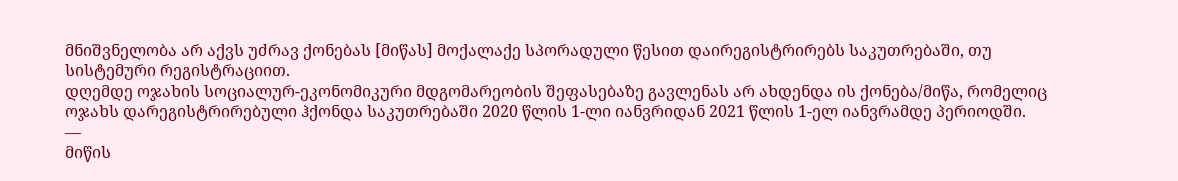მნიშვნელობა არ აქვს უძრავ ქონებას [მიწას] მოქალაქე სპორადული წესით დაირეგისტრირებს საკუთრებაში, თუ სისტემური რეგისტრაციით.
დღემდე ოჯახის სოციალურ-ეკონომიკური მდგომარეობის შეფასებაზე გავლენას არ ახდენდა ის ქონება/მიწა, რომელიც ოჯახს დარეგისტრირებული ჰქონდა საკუთრებაში 2020 წლის 1-ლი იანვრიდან 2021 წლის 1-ელ იანვრამდე პერიოდში.
—
მიწის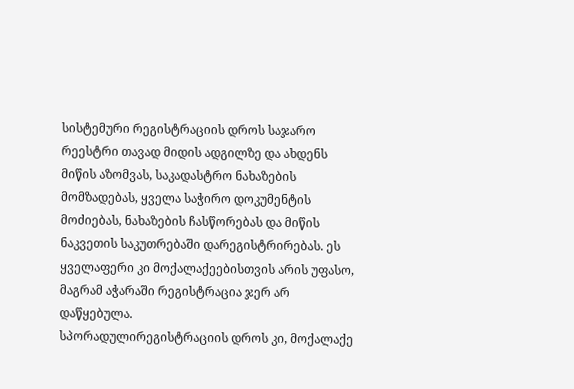სისტემური რეგისტრაციის დროს საჯარო რეესტრი თავად მიდის ადგილზე და ახდენს მიწის აზომვას, საკადასტრო ნახაზების მომზადებას, ყველა საჭირო დოკუმენტის მოძიებას, ნახაზების ჩასწორებას და მიწის ნაკვეთის საკუთრებაში დარეგისტრირებას. ეს ყველაფერი კი მოქალაქეებისთვის არის უფასო, მაგრამ აჭარაში რეგისტრაცია ჯერ არ დაწყებულა.
სპორადულირეგისტრაციის დროს კი, მოქალაქე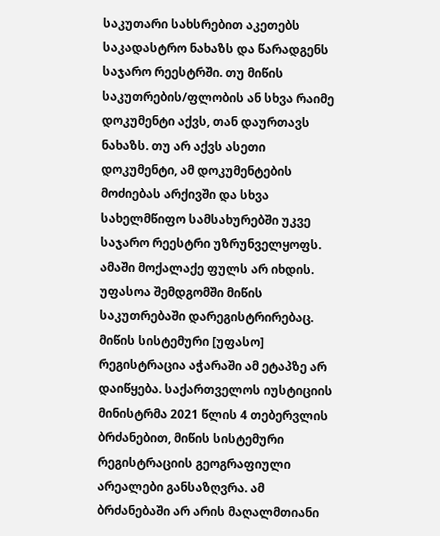საკუთარი სახსრებით აკეთებს საკადასტრო ნახაზს და წარადგენს საჯარო რეესტრში. თუ მიწის საკუთრების/ფლობის ან სხვა რაიმე დოკუმენტი აქვს, თან დაურთავს ნახაზს. თუ არ აქვს ასეთი დოკუმენტი, ამ დოკუმენტების მოძიებას არქივში და სხვა სახელმწიფო სამსახურებში უკვე საჯარო რეესტრი უზრუნველყოფს. ამაში მოქალაქე ფულს არ იხდის. უფასოა შემდგომში მიწის საკუთრებაში დარეგისტრირებაც.
მიწის სისტემური [უფასო] რეგისტრაცია აჭარაში ამ ეტაპზე არ დაიწყება. საქართველოს იუსტიციის მინისტრმა 2021 წლის 4 თებერვლის ბრძანებით, მიწის სისტემური რეგისტრაციის გეოგრაფიული არეალები განსაზღვრა. ამ ბრძანებაში არ არის მაღალმთიანი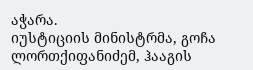აჭარა.
იუსტიციის მინისტრმა, გოჩა ლორთქიფანიძემ, ჰააგის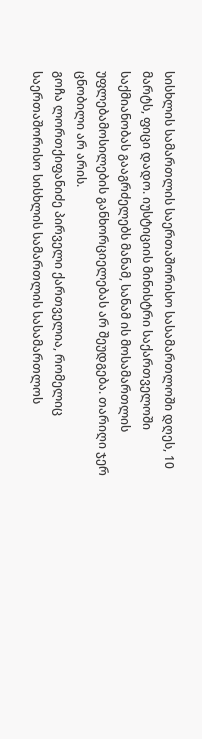სისხლის სამართლის საერთაშორისო სასამართლოში დღეს, 10 მარტს, ფიცი დადო. იუსტიციის მინისტრი საქართველოში საქმიანობას გააგრძელებს მანამ, სანამ ის მოსამართლის უფლებამოსილების განხორციელებას არ შეუდგება. თარიღი ჯერ ცნობილი არ არის.
გოჩა ლორთქიფანიძე პირველი ქართველია, რომელიც საერთაშორისო სისხლის სამართლის სასამართლოს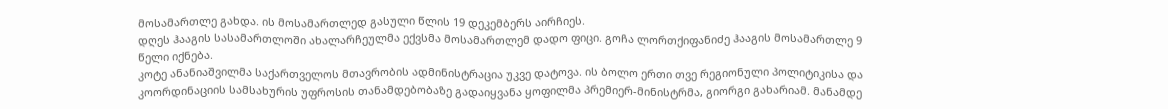მოსამართლე გახდა. ის მოსამართლედ გასული წლის 19 დეკემბერს აირჩიეს.
დღეს ჰააგის სასამართლოში ახალარჩეულმა ექვსმა მოსამართლემ დადო ფიცი. გოჩა ლორთქიფანიძე ჰააგის მოსამართლე 9 წელი იქნება.
კოტე ანანიაშვილმა საქართველოს მთავრობის ადმინისტრაცია უკვე დატოვა. ის ბოლო ერთი თვე რეგიონული პოლიტიკისა და კოორდინაციის სამსახურის უფროსის თანამდებობაზე გადაიყვანა ყოფილმა პრემიერ-მინისტრმა, გიორგი გახარიამ. მანამდე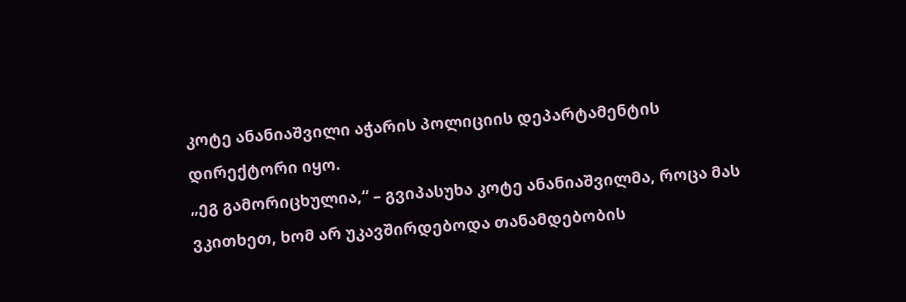კოტე ანანიაშვილი აჭარის პოლიციის დეპარტამენტის დირექტორი იყო.
„ეგ გამორიცხულია,“ – გვიპასუხა კოტე ანანიაშვილმა, როცა მას ვკითხეთ, ხომ არ უკავშირდებოდა თანამდებობის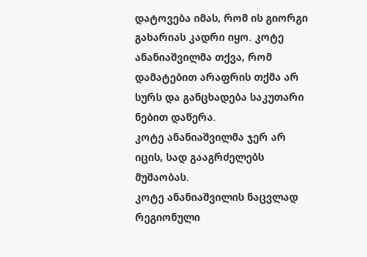დატოვება იმას, რომ ის გიორგი გახარიას კადრი იყო. კოტე ანანიაშვილმა თქვა, რომ დამატებით არაფრის თქმა არ სურს და განცხადება საკუთარი ნებით დაწერა.
კოტე ანანიაშვილმა ჯერ არ იცის, სად გააგრძელებს მუშაობას.
კოტე ანანიაშვილის ნაცვლად რეგიონული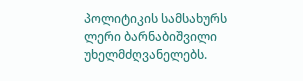პოლიტიკის სამსახურს ლერი ბარნაბიშვილი უხელმძღვანელებს.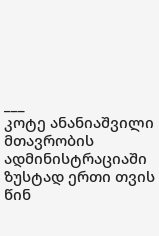___
კოტე ანანიაშვილი მთავრობის ადმინისტრაციაში ზუსტად ერთი თვის წინ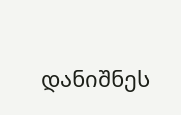დანიშნეს